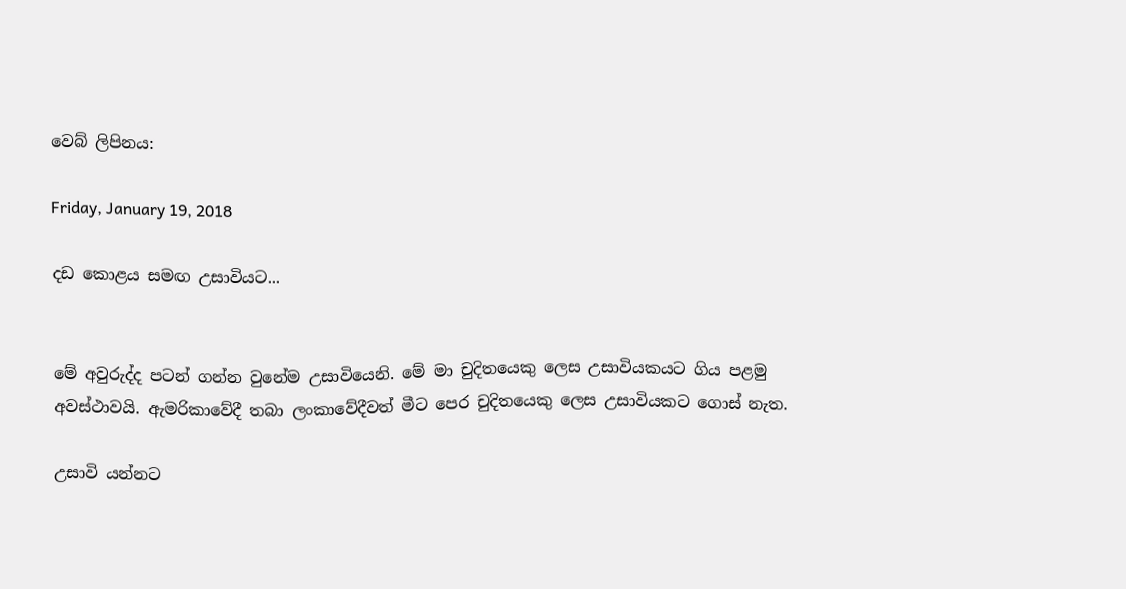වෙබ් ලිපිනය:

Friday, January 19, 2018

දඩ කොළය සමඟ උසාවියට...


මේ අවුරුද්ද පටන් ගන්න වුනේම උසාවියෙනි. මේ මා චුදිතයෙකු ලෙස උසාවියකයට ගිය පළමු අවස්ථාවයි. ඇමරිකාවේදී තබා ලංකාවේදීවත් මීට පෙර චුදිතයෙකු ලෙස උසාවියකට ගොස් නැත.

උසාවි යන්නට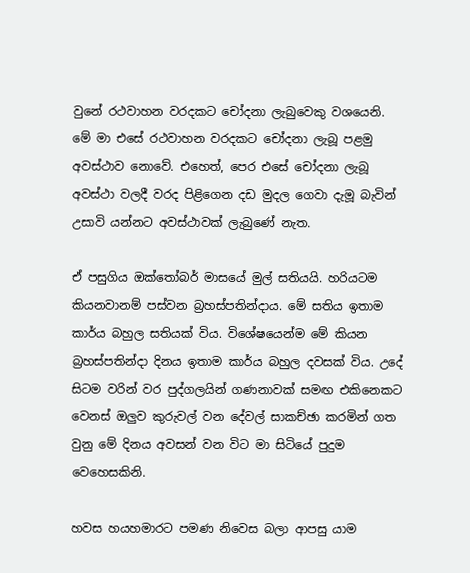වුනේ රථවාහන වරදකට චෝදනා ලැබුවෙකු වශයෙනි. මේ මා එසේ රථවාහන වරදකට චෝදනා ලැබූ පළමු අවස්ථාව නොවේ. එහෙත්, පෙර එසේ චෝදනා ලැබූ අවස්ථා වලදී වරද පිළිගෙන දඩ මුදල ගෙවා දැමූ බැවින් උසාවි යන්නට අවස්ථාවක් ලැබුණේ නැත.

ඒ පසුගිය ඔක්තෝබර් මාසයේ මුල් සතියයි. හරියටම කියනවානම් පස්වන බ්‍රහස්පතින්දාය. මේ සතිය ඉතාම කාර්ය බහුල සතියක් විය. විශේෂයෙන්ම මේ කියන බ්‍රහස්පතින්දා දිනය ඉතාම කාර්ය බහුල දවසක් විය. උදේ සිටම වරින් වර පුද්ගලයින් ගණනාවක් සමඟ එකිනෙකට වෙනස් ඔලුව කුරුවල් වන දේවල් සාකච්ඡා කරමින් ගත වුනු මේ දිනය අවසන් වන විට මා සිටියේ පුදුම වෙහෙසකිනි.

හවස හයහමාරට පමණ නිවෙස බලා ආපසු යාම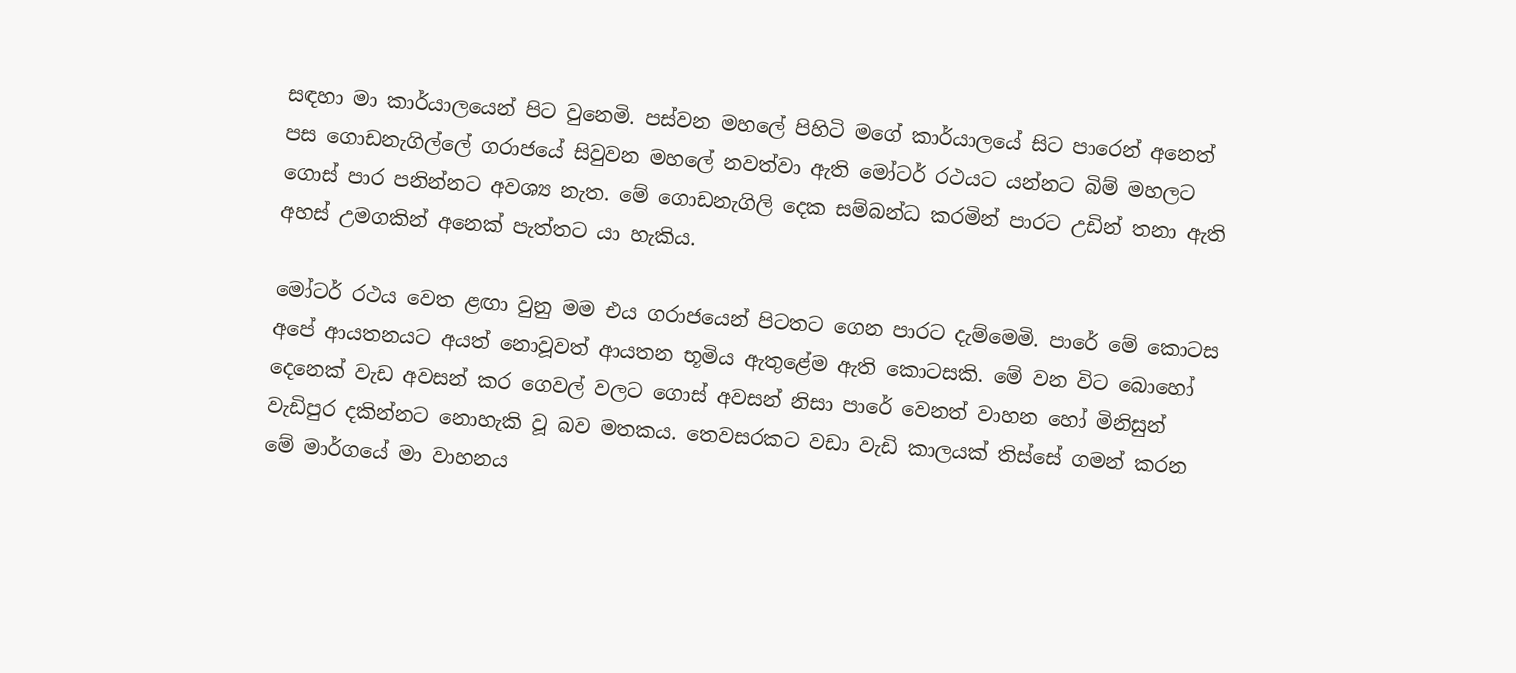සඳහා මා කාර්යාලයෙන් පිට වුනෙමි. පස්වන මහලේ පිහිටි මගේ කාර්යාලයේ සිට පාරෙන් අනෙත් පස ගොඩනැගිල්ලේ ගරාජයේ සිවුවන මහලේ නවත්වා ඇති මෝටර් රථයට යන්නට බිම් මහලට ගොස් පාර පනින්නට අවශ්‍ය නැත. මේ ගොඩනැගිලි දෙක සම්බන්ධ කරමින් පාරට උඩින් තනා ඇති අහස් උමගකින් අනෙක් පැත්තට යා හැකිය.

මෝටර් රථය වෙත ළඟා වුනු මම එය ගරාජයෙන් පිටතට ගෙන පාරට දැම්මෙමි. පාරේ මේ කොටස අපේ ආයතනයට අයත් නොවූවත් ආයතන භූමිය ඇතුළේම ඇති කොටසකි. මේ වන විට බොහෝ දෙනෙක් වැඩ අවසන් කර ගෙවල් වලට ගොස් අවසන් නිසා පාරේ වෙනත් වාහන හෝ මිනිසුන් වැඩිපුර දකින්නට නොහැකි වූ බව මතකය. තෙවසරකට වඩා වැඩි කාලයක් තිස්සේ ගමන් කරන මේ මාර්ගයේ මා වාහනය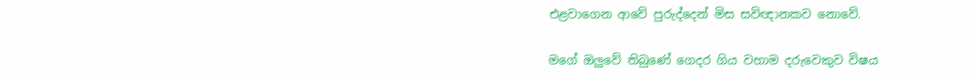එළවාගෙන ආවේ පුරුද්දෙන් මිස සවිඥානකව නොවේ.

මගේ ඔලුවේ තිබුණේ ගෙදර ගිය වහාම දරුවෙකුව විෂය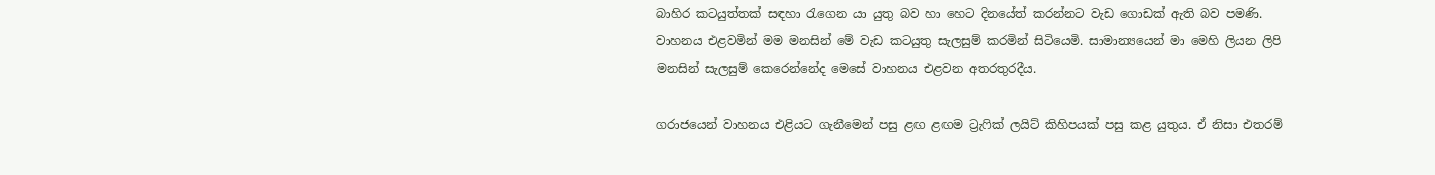බාහිර කටයුත්තක් සඳහා රැගෙන යා යුතු බව හා හෙට දිනයේත් කරන්නට වැඩ ගොඩක් ඇති බව පමණි. වාහනය එළවමින් මම මනසින් මේ වැඩ කටයුතු සැලසුම් කරමින් සිටියෙමි. සාමාන්‍යයෙන් මා මෙහි ලියන ලිපි මනසින් සැලසුම් කෙරෙන්නේද මෙසේ වාහනය එළවන අතරතුරදීය.

ගරාජයෙන් වාහනය එළියට ගැනීමෙන් පසු ළඟ ළඟම ට්‍රැෆික් ලයිට් කිහිපයක් පසු කළ යුතුය. ඒ නිසා එතරම්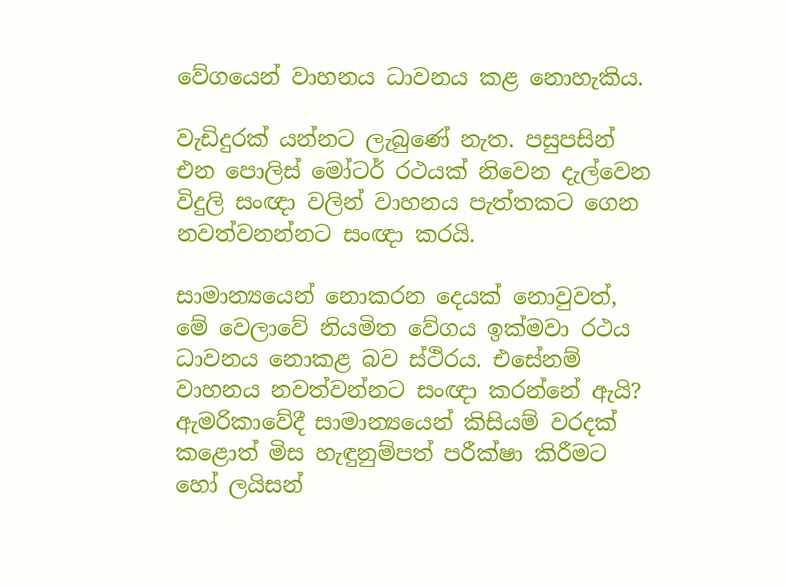වේගයෙන් වාහනය ධාවනය කළ නොහැකිය.

වැඩිදුරක් යන්නට ලැබුණේ නැත. පසුපසින් එන පොලිස් මෝටර් රථයක් නිවෙන දැල්වෙන විදුලි සංඥා වලින් වාහනය පැත්තකට ගෙන නවත්වනන්නට සංඥා කරයි.

සාමාන්‍යයෙන් නොකරන දෙයක් නොවුවත්, මේ වෙලාවේ නියමිත වේගය ඉක්මවා රථය ධාවනය නොකළ බව ස්ථිරය. එසේනම් වාහනය නවත්වන්නට සංඥා කරන්නේ ඇයි? ඇමරිකාවේදී සාමාන්‍යයෙන් කිසියම් වරදක් කළොත් මිස හැඳුනුම්පත් පරීක්ෂා කිරීමට හෝ ලයිසන්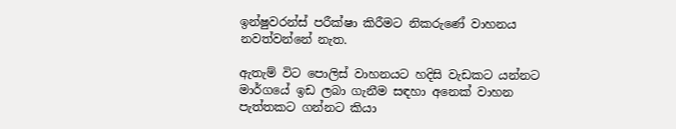ඉන්ෂුවරන්ස් පරීක්ෂා කිරීමට නිකරුණේ වාහනය නවත්වන්නේ නැත.

ඇතැම් විට පොලිස් වාහනයට හදිසි වැඩකට යන්නට මාර්ගයේ ඉඩ ලබා ගැනීම සඳහා අනෙක් වාහන පැත්තකට ගන්නට කියා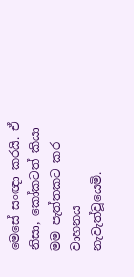මෙසේ සංඥා කරයි. ඒ නිසා, කෝකටත් කියා මම පැත්තකට කර වාහනය නැවැත්වූයෙමි.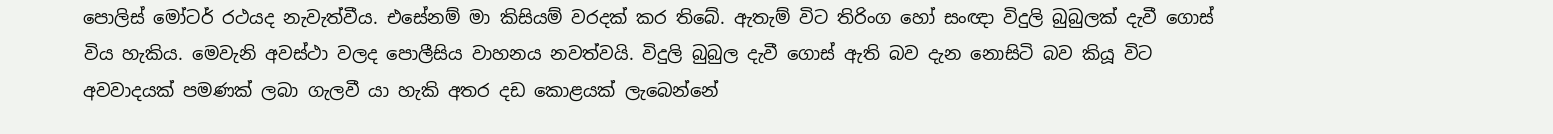පොලිස් මෝටර් රථයද නැවැත්වීය. එසේනම් මා කිසියම් වරදක් කර තිබේ. ඇතැම් විට තිරිංග හෝ සංඥා විදුලි බුබුලක් දැවී ගොස් විය හැකිය. මෙවැනි අවස්ථා වලද පොලීසිය වාහනය නවත්වයි. විදුලි බුබුල දැවී ගොස් ඇති බව දැන නොසිටි බව කියූ විට අවවාදයක් පමණක් ලබා ගැලවී යා හැකි අතර දඩ කොළයක් ලැබෙන්නේ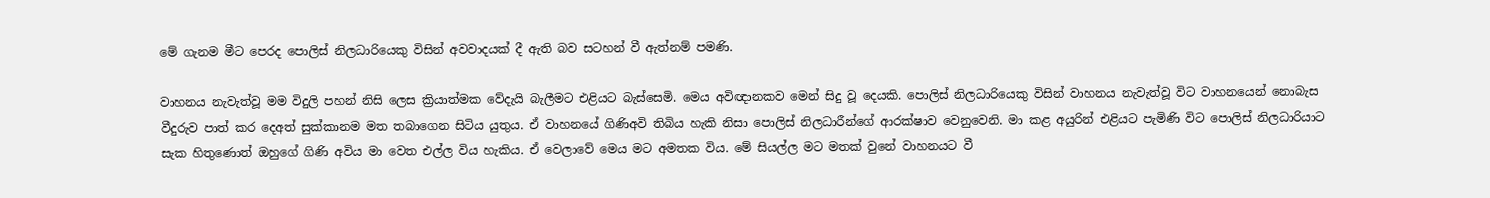මේ ගැනම මීට පෙරද පොලිස් නිලධාරියෙකු විසින් අවවාදයක් දී ඇති බව සටහන් වී ඇත්නම් පමණි.

වාහනය නැවැත්වූ මම විදුලි පහන් නිසි ලෙස ක්‍රියාත්මක වේදැයි බැලීමට එළියට බැස්සෙමි. මෙය අවිඥානකව මෙන් සිදු වූ දෙයකි. පොලිස් නිලධාරියෙකු විසින් වාහනය නැවැත්වූ විට වාහනයෙන් නොබැස වීදුරුව පාත් කර දෙඅත් සුක්කානම මත තබාගෙන සිටිය යුතුය. ඒ වාහනයේ ගිණිඅවි තිබිය හැකි නිසා පොලිස් නිලධාරීන්ගේ ආරක්ෂාව වෙනුවෙනි. මා කළ අයුරින් එළියට පැමිණි විට පොලිස් නිලධාරියාට සැක හිතුණොත් ඔහුගේ ගිණි අවිය මා වෙත එල්ල විය හැකිය. ඒ වෙලාවේ මෙය මට අමතක විය. මේ සියල්ල මට මතක් වුනේ වාහනයට වී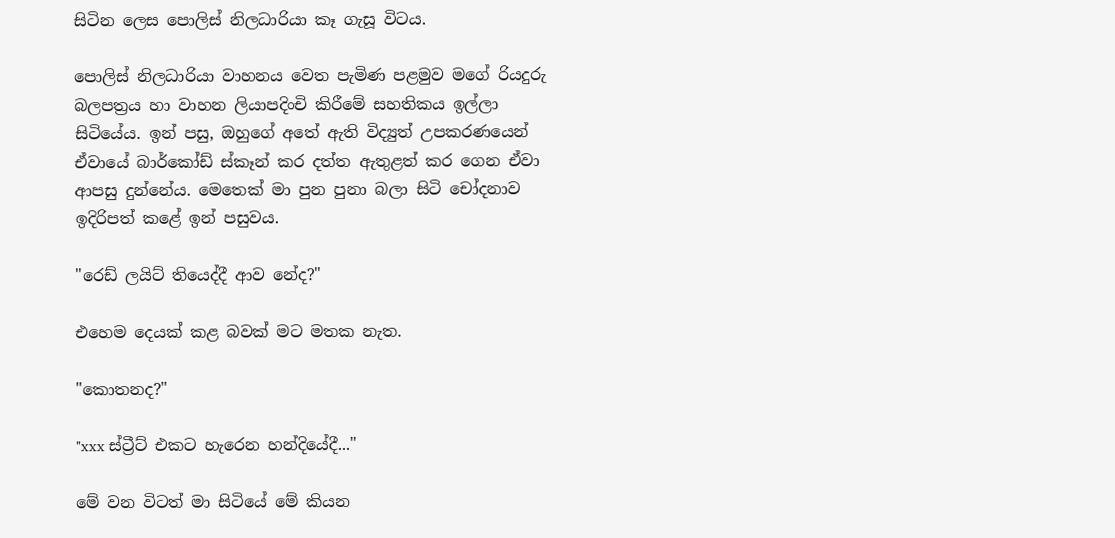සිටින ලෙස පොලිස් නිලධාරියා කෑ ගැසූ විටය.

පොලිස් නිලධාරියා වාහනය වෙත පැමිණ පළමුව මගේ රියදුරු බලපත්‍රය හා වාහන ලියාපදිංචි කිරීමේ සහතිකය ඉල්ලා සිටියේය. ඉන් පසු, ඔහුගේ අතේ ඇති විද්‍යුත් උපකරණයෙන් ඒවායේ බාර්කෝඩ් ස්කෑන් කර දත්ත ඇතුළත් කර ගෙන ඒවා ආපසු දුන්නේය. මෙතෙක් මා පුන පුනා බලා සිටි චෝදනාව ඉදිරිපත් කළේ ඉන් පසුවය.

"රෙඩ් ලයිට් තියෙද්දී ආව නේද?"

එහෙම දෙයක් කළ බවක් මට මතක නැත.

"කොතනද?"

"xxx ස්ට්‍රීට් එකට හැරෙන හන්දියේදී..."

මේ වන විටත් මා සිටියේ මේ කියන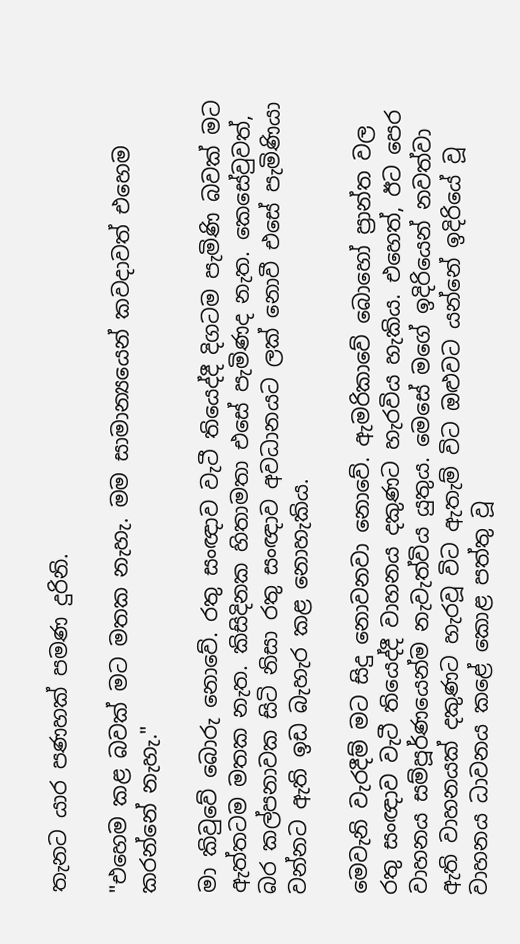තැනට යාර පණහක් පමණ දුරිනි.

"එහෙම කළ බවක් මට මතක නැහැ. මම සාමාන්‍යයෙන් කවදාවත් එහෙම කරන්නේ නැහැ."

මා කිවුවේ බොරු නොවේ. රතු සංඥාව වැටී තියෙද්දී දිගටම පැමිණි බවක් මට ඇත්තටම මතක නැත. කිසිදිනක හිතාමතා එසේ පැමිණද නැත. කෙසේවුවත්, බර කල්පනාවක සිටි නිසා රතු සංඥාව අවධානයට ලක් නොවී එසේ පැමිණියා වන්නට ඇති ඉඩ බැහැර කළ නොහැකිය.

මෙවැනි වැරදීම් මට සිදු නොවනවා නොවේ. ඇමරිකාවේ බොහෝ ප්‍රාන්ත වල රතු සංඥාව වැටී තියෙද්දී වාහනය දකුණට හැරවිය හැකිය. එහෙත්, ඊට පෙර වාහනය සම්පූර්ණයෙන්ම නැවැත්විය යුතුය. මෙසේ මගේ ඉදිරියෙන් නවත්වා ඇති වාහනයක් දකුණට හැරවූ විට ඇතැම් විට ඔළුවට යන්නේ ඉදිරියේ වූ වාහනය ධාවනය කළේ කොළ පත්තු වූ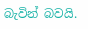බැවින් බවයි.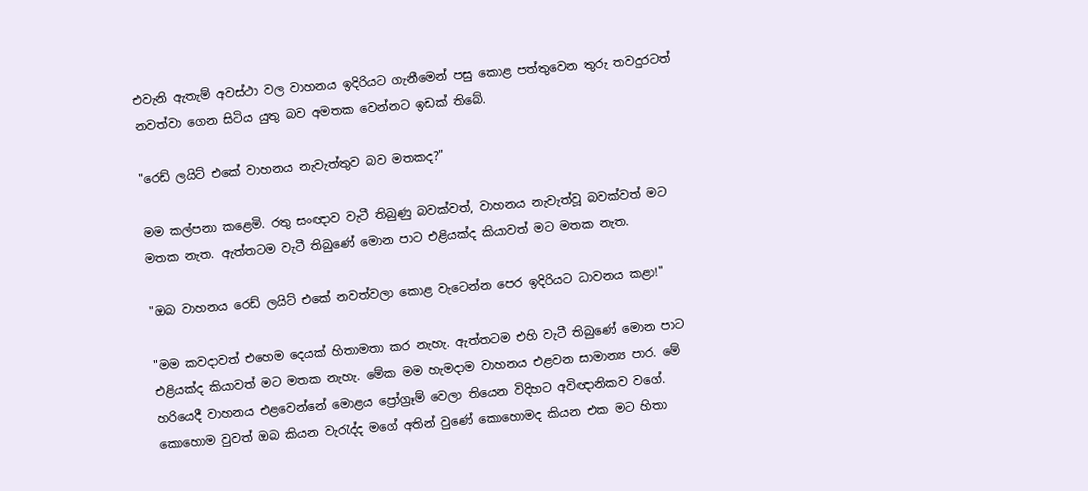එවැනි ඇතැම් අවස්ථා වල වාහනය ඉදිරියට ගැනීමෙන් පසු කොළ පත්තුවෙන තුරු තවදුරටත් නවත්වා ගෙන සිටිය යුතු බව අමතක වෙන්නට ඉඩක් තිබේ.

"රෙඩ් ලයිට් එකේ වාහනය නැවැත්තුව බව මතකද?"

මම කල්පනා කළෙමි. රතු සංඥාව වැටී තිබුණු බවක්වත්, වාහනය නැවැත්වූ බවක්වත් මට මතක නැත. ඇත්තටම වැටී තිබුණේ මොන පාට එළියක්ද කියාවත් මට මතක නැත.

"ඔබ වාහනය රෙඩ් ලයිට් එකේ නවත්වලා කොළ වැටෙන්න පෙර ඉදිරියට ධාවනය කළා!"

"මම කවදාවත් එහෙම දෙයක් හිතාමතා කර නැහැ. ඇත්තටම එහි වැටී තිබුණේ මොන පාට එළියක්ද කියාවත් මට මතක නැහැ. මේක මම හැමදාම වාහනය එළවන සාමාන්‍ය පාර. මේ හරියෙදී වාහනය එළවෙන්නේ මොළය ප්‍රෝග්‍රෑම් වෙලා තියෙන විදිහට අවිඥානිකව වගේ. කොහොම වුවත් ඔබ කියන වැරැද්ද මගේ අතින් වුණේ කොහොමද කියන එක මට හිතා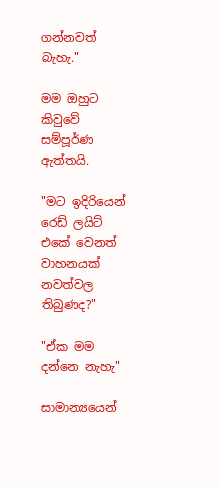ගන්නවත් බැහැ."

මම ඔහුට කිවුවේ සම්පූර්ණ ඇත්තයි.

"මට ඉදිරියෙන් රෙඩ් ලයිට් එකේ වෙනත් වාහනයක් නවත්වල තිබුණද?"

"ඒක මම දන්නෙ නැහැ"

සාමාන්‍යයෙන්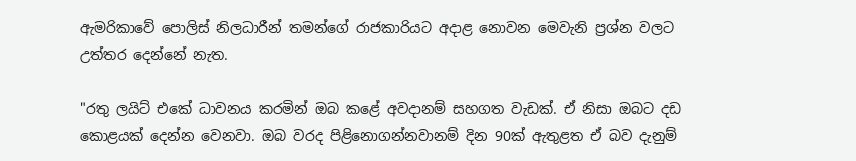ඇමරිකාවේ පොලිස් නිලධාරීන් තමන්ගේ රාජකාරියට අදාළ නොවන මෙවැනි ප්‍රශ්න වලට උත්තර දෙන්නේ නැත.

"රතු ලයිට් එකේ ධාවනය කරමින් ඔබ කළේ අවදානම් සහගත වැඩක්. ඒ නිසා ඔබට දඩ කොළයක් දෙන්න වෙනවා. ඔබ වරද පිළිනොගන්නවානම් දින 90ක් ඇතුළත ඒ බව දැනුම්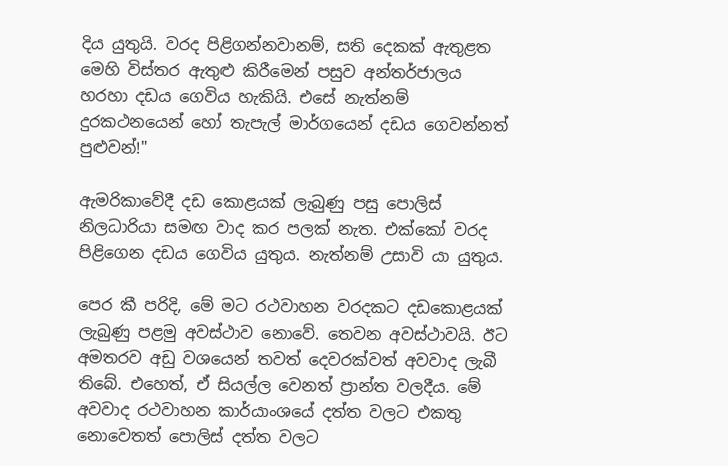දිය යුතුයි. වරද පිළිගන්නවානම්, සති දෙකක් ඇතුළත මෙහි විස්තර ඇතුළු කිරීමෙන් පසුව අන්තර්ජාලය හරහා දඩය ගෙවිය හැකියි. එසේ නැත්නම් දුරකථනයෙන් හෝ තැපැල් මාර්ගයෙන් දඩය ගෙවන්නත් පුළුවන්!"

ඇමරිකාවේදී දඩ කොළයක් ලැබුණු පසු පොලිස් නිලධාරියා සමඟ වාද කර පලක් නැත. එක්කෝ වරද පිළිගෙන දඩය ගෙවිය යුතුය. නැත්නම් උසාවි යා යුතුය.

පෙර කී පරිදි, මේ මට රථවාහන වරදකට දඩකොළයක් ලැබුණු පළමු අවස්ථාව නොවේ. තෙවන අවස්ථාවයි. ඊට අමතරව අඩු වශයෙන් තවත් දෙවරක්වත් අවවාද ලැබී තිබේ. එහෙත්, ඒ සියල්ල වෙනත් ප්‍රාන්ත වලදීය. මේ අවවාද රථවාහන කාර්යාංශයේ දත්ත වලට එකතු නොවෙතත් පොලිස් දත්ත වලට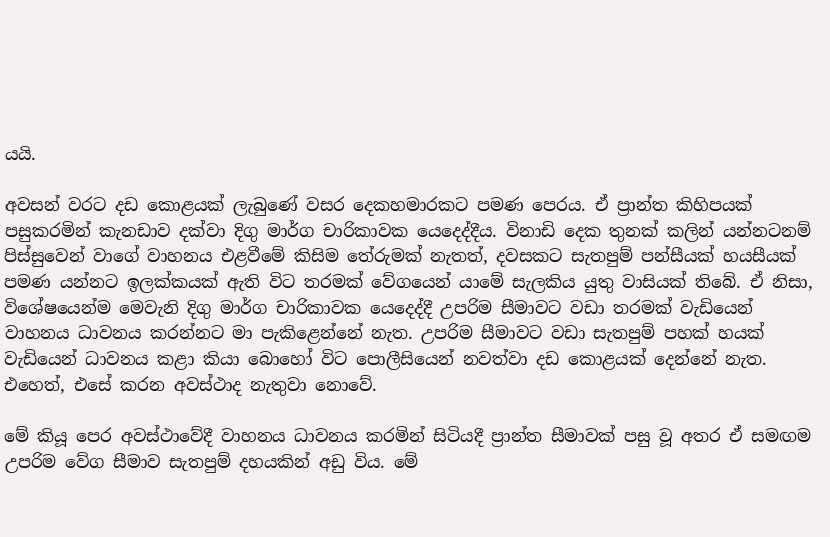යයි.

අවසන් වරට දඩ කොළයක් ලැබුණේ වසර දෙකහමාරකට පමණ පෙරය. ඒ ප්‍රාන්ත කිහිපයක් පසුකරමින් කැනඩාව දක්වා දිගු මාර්ග චාරිකාවක යෙදෙද්දීය. විනාඩි දෙක තුනක් කලින් යන්නටනම් පිස්සුවෙන් වාගේ වාහනය එළවීමේ කිසිම තේරුමක් නැතත්, දවසකට සැතපුම් පන්සීයක් හයසීයක් පමණ යන්නට ඉලක්කයක් ඇති විට තරමක් වේගයෙන් යාමේ සැලකිය යුතු වාසියක් තිබේ. ඒ නිසා, විශේෂයෙන්ම මෙවැනි දිගු මාර්ග චාරිකාවක යෙදෙද්දී උපරිම සීමාවට වඩා තරමක් වැඩියෙන් වාහනය ධාවනය කරන්නට මා පැකිළෙන්නේ නැත. උපරිම සීමාවට වඩා සැතපුම් පහක් හයක් වැඩියෙන් ධාවනය කළා කියා බොහෝ විට පොලීසියෙන් නවත්වා දඩ කොළයක් දෙන්නේ නැත. එහෙත්, එසේ කරන අවස්ථාද නැතුවා නොවේ.

මේ කියූ පෙර අවස්ථාවේදී වාහනය ධාවනය කරමින් සිටියදී ප්‍රාන්ත සීමාවක් පසු වූ අතර ඒ සමඟම උපරිම වේග සීමාව සැතපුම් දහයකින් අඩු විය. මේ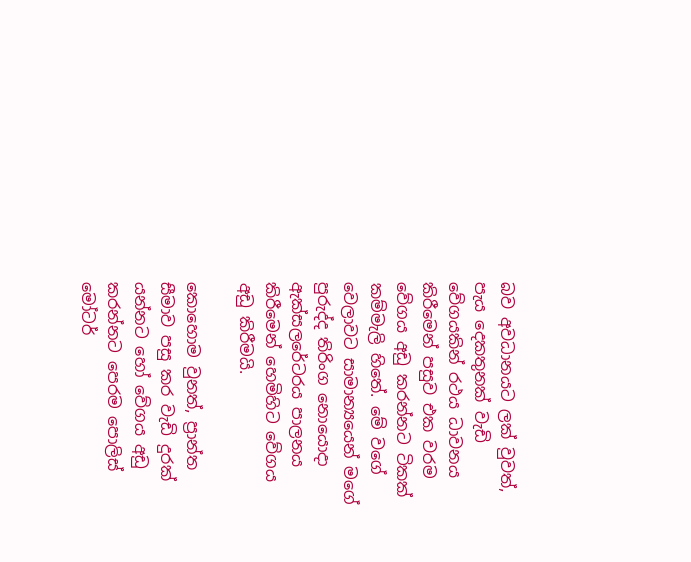බව අවධානයට ලක් වුවත්, පැය දෙකතුනක් වැඩි වේගයකින් රථය ධාවනය කිරීමෙන් පසුව එක වරම වේගය අඩු කරන්නට ටිකක් කම්මැලි හිතේ. මේ වගේ වෙලාවට සාමාන්‍යයෙන් මගේ පුරුද්ද තිරිංග නොයොදා ඇක්සලරේටරය පාලනය කිරීමෙන් හෙමිහිට වේගය අඩු කිරීමයි.

කොහොම වුනත්, ප්‍රාන්ත සීමාව පසු කර වැඩි දුරක් යන්නට හෝ වේගය අඩු කරන්නට පෙරම පොලිස් මෝටර්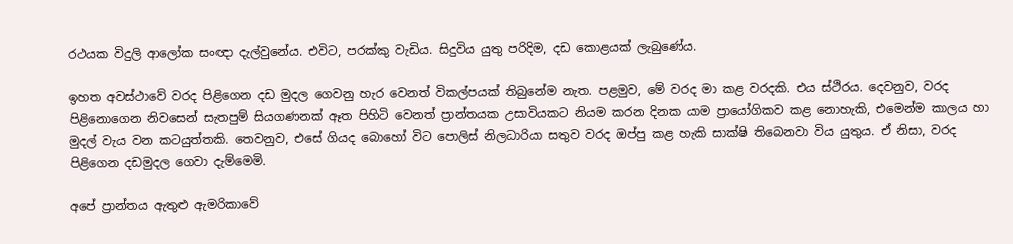රථයක විදුලි ආලෝක සංඥා දැල්වුනේය. එවිට, පරක්කු වැඩිය. සිදුවිය යුතු පරිදිම, දඩ කොළයක් ලැබුණේය.

ඉහත අවස්ථාවේ වරද පිළිගෙන දඩ මුදල ගෙවනු හැර වෙනත් විකල්පයක් තිබුනේම නැත. පළමුව, මේ වරද මා කළ වරදකි. එය ස්ථිරය. දෙවනුව, වරද පිළිනොගෙන නිවසෙන් සැතපුම් සියගණනක් ඈත පිහිටි වෙනත් ප්‍රාන්තයක උසාවියකට නියම කරන දිනක යාම ප්‍රායෝගිකව කළ නොහැකි, එමෙන්ම කාලය හා මුදල් වැය වන කටයුත්තකි. තෙවනුව, එසේ ගියද බොහෝ විට පොලිස් නිලධාරියා සතුව වරද ඔප්පු කළ හැකි සාක්ෂි තිබෙනවා විය යුතුය. ඒ නිසා, වරද පිළිගෙන දඩමුදල ගෙවා දැම්මෙමි.

අපේ ප්‍රාන්තය ඇතුළු ඇමරිකාවේ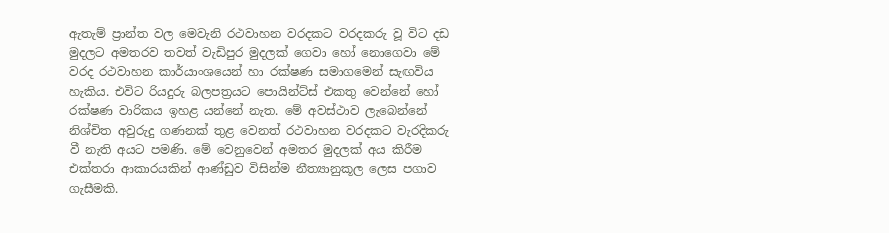ඇතැම් ප්‍රාන්ත වල මෙවැනි රථවාහන වරදකට වරදකරු වූ විට දඩ මුදලට අමතරව තවත් වැඩිපුර මුදලක් ගෙවා හෝ නොගෙවා මේ වරද රථවාහන කාර්යාංශයෙන් හා රක්ෂණ සමාගමෙන් සැඟවිය හැකිය. එවිට රියදුරු බලපත්‍රයට පොයින්ට්ස් එකතු වෙන්නේ හෝ රක්ෂණ වාරිකය ඉහළ යන්නේ නැත. මේ අවස්ථාව ලැබෙන්නේ නිශ්චිත අවුරුදු ගණනක් තුළ වෙනත් රථවාහන වරදකට වැරදිකරු වී නැති අයට පමණි. මේ වෙනුවෙන් අමතර මුදලක් අය කිරීම එක්තරා ආකාරයකින් ආණ්ඩුව විසින්ම නීත්‍යානුකූල ලෙස පගාව ගැසීමකි.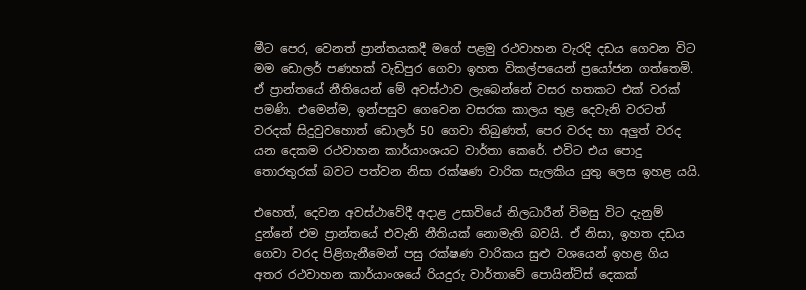මීට පෙර, වෙනත් ප්‍රාන්තයකදී මගේ පළමු රථවාහන වැරදි දඩය ගෙවන විට මම ඩොලර් පණහක් වැඩිපුර ගෙවා ඉහත විකල්පයෙන් ප්‍රයෝජන ගත්තෙමි. ඒ ප්‍රාන්තයේ නීතියෙන් මේ අවස්ථාව ලැබෙන්නේ වසර හතකට එක් වරක් පමණි. එමෙන්ම, ඉන්පසුව ගෙවෙන වසරක කාලය තුළ දෙවැනි වරටත් වරදක් සිදුවුවහොත් ඩොලර් 50 ගෙවා තිබුණත්, පෙර වරද හා අලුත් වරද යන දෙකම රථවාහන කාර්යාංශයට වාර්තා කෙරේ. එවිට එය පොදු තොරතුරක් බවට පත්වන නිසා රක්ෂණ වාරික සැලකිය යුතු ලෙස ඉහළ යයි.

එහෙත්, දෙවන අවස්ථාවේදී අදාළ උසාවියේ නිලධාරීන් විමසු විට දැනුම් දුන්නේ එම ප්‍රාන්තයේ එවැනි නීතියක් නොමැති බවයි. ඒ නිසා, ඉහත දඩය ගෙවා වරද පිළිගැනීමෙන් පසු රක්ෂණ වාරිකය සුළු වශයෙන් ඉහළ ගිය අතර රථවාහන කාර්යාංශයේ රියදුරු වාර්තාවේ පොයින්ට්ස් දෙකක්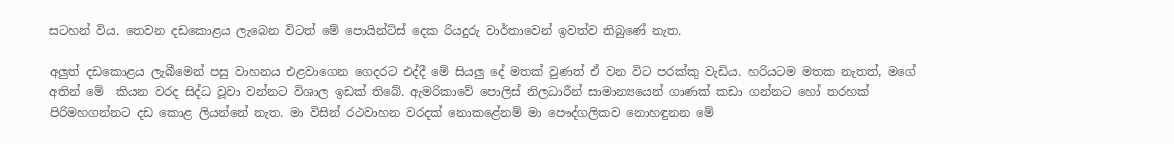සටහන් විය. තෙවන දඩකොළය ලැබෙන විටත් මේ පොයින්ට්ස් දෙක රියදුරු වාර්තාවෙන් ඉවත්ව තිබුණේ නැත.

අලුත් දඩකොළය ලැබීමෙන් පසු වාහනය එළවාගෙන ගෙදරට එද්දී මේ සියලු දේ මතක් වුණත් ඒ වන විට පරක්කු වැඩිය. හරියටම මතක නැතත්, මගේ අතින් මේ  කියන වරද සිද්ධ වූවා වන්නට විශාල ඉඩක් තිබේ. ඇමරිකාවේ පොලිස් නිලධාරීන් සාමාන්‍යයෙන් ගාණක් කඩා ගන්නට හෝ තරහක් පිරිමහගන්නට දඩ කොළ ලියන්නේ නැත. මා විසින් රථවාහන වරදක් නොකළේනම් මා පෞද්ගලිකව නොහඳුනන මේ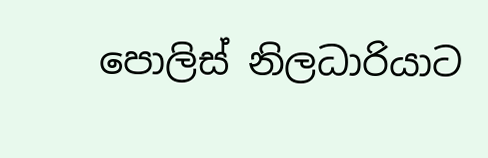පොලිස් නිලධාරියාට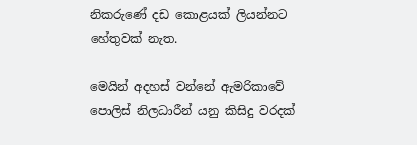නිකරුණේ දඩ කොළයක් ලියන්නට හේතුවක් නැත.

මෙයින් අදහස් වන්නේ ඇමරිකාවේ පොලිස් නිලධාරීන් යනු කිසිදු වරදක්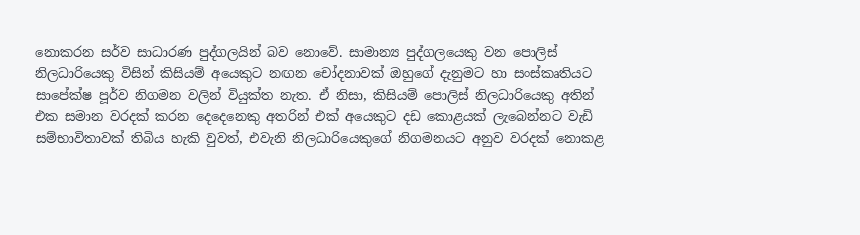නොකරන සර්ව සාධාරණ පුද්ගලයින් බව නොවේ. සාමාන්‍ය පුද්ගලයෙකු වන පොලිස් නිලධාරියෙකු විසින් කිසියම් අයෙකුට නඟන චෝදනාවක් ඔහුගේ දැනුමට හා සංස්කෘතියට සාපේක්ෂ පූර්ව නිගමන වලින් වියුක්ත නැත. ඒ නිසා, කිසියම් පොලිස් නිලධාරියෙකු අතින් එක සමාන වරදක් කරන දෙදෙනෙකු අතරින් එක් අයෙකුට දඩ කොළයක් ලැබෙන්නට වැඩි සම්භාවිතාවක් තිබිය හැකි වුවත්, එවැනි නිලධාරියෙකුගේ නිගමනයට අනුව වරදක් නොකළ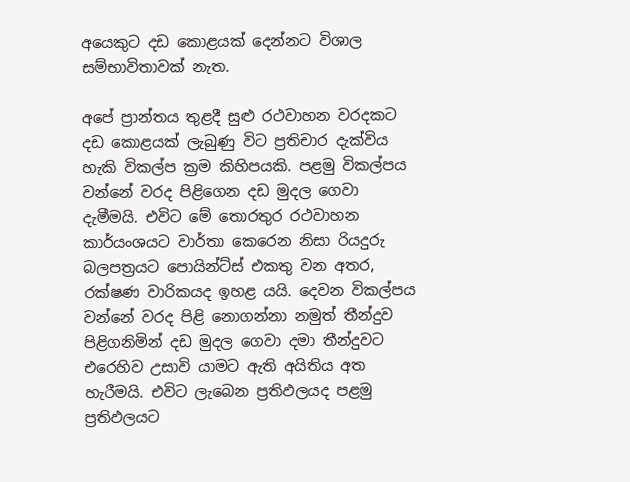අයෙකුට දඩ කොළයක් දෙන්නට විශාල සම්භාවිතාවක් නැත.

අපේ ප්‍රාන්තය තුළදී සුළු රථවාහන වරදකට දඩ කොළයක් ලැබුණු විට ප්‍රතිචාර දැක්විය හැකි විකල්ප ක්‍රම කිහිපයකි. පළමු විකල්පය වන්නේ වරද පිළිගෙන දඩ මුදල ගෙවා දැමීමයි. එවිට මේ තොරතුර රථවාහන කාර්යංශයට වාර්තා කෙරෙන නිසා රියදුරු බලපත්‍රයට පොයින්ට්ස් එකතු වන අතර, රක්ෂණ වාරිකයද ඉහළ යයි. දෙවන විකල්පය වන්නේ වරද පිළි නොගන්නා නමුත් තීන්දුව පිළිගනිමින් දඩ මුදල ගෙවා දමා තීන්දුවට එරෙහිව උසාවි යාමට ඇති අයිතිය අත හැරීමයි. එවිට ලැබෙන ප්‍රතිඵලයද පළමු ප්‍රතිඵලයට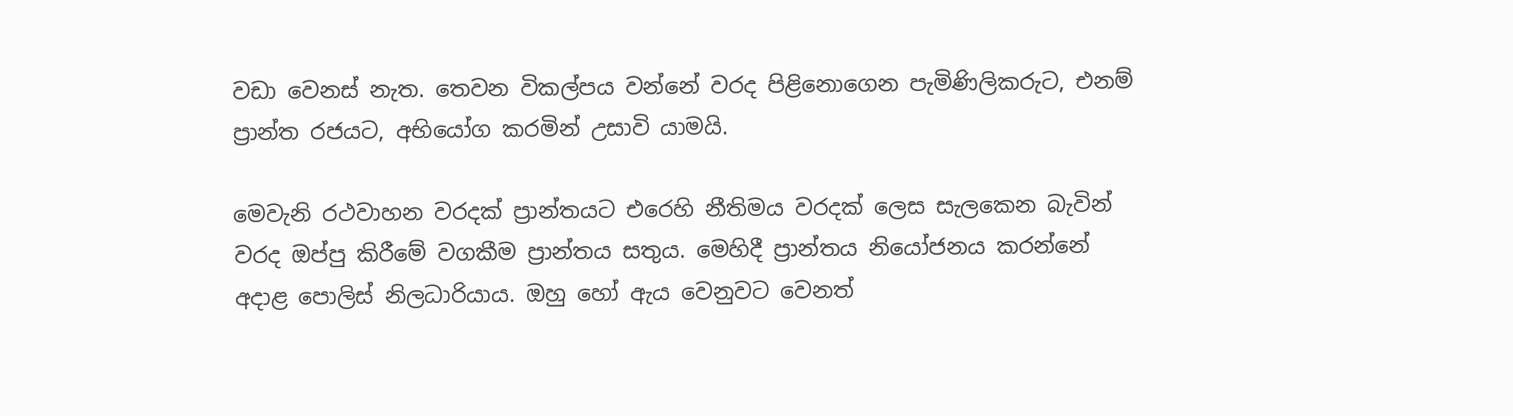වඩා වෙනස් නැත. තෙවන විකල්පය වන්නේ වරද පිළිනොගෙන පැමිණිලිකරුට, එනම් ප්‍රාන්ත රජයට, අභියෝග කරමින් උසාවි යාමයි.

මෙවැනි රථවාහන වරදක් ප්‍රාන්තයට එරෙහි නීතිමය වරදක් ලෙස සැලකෙන බැවින් වරද ඔප්පු කිරීමේ වගකීම ප්‍රාන්තය සතුය. මෙහිදී ප්‍රාන්තය නියෝජනය කරන්නේ අදාළ පොලිස් නිලධාරියාය. ඔහු හෝ ඇය වෙනුවට වෙනත්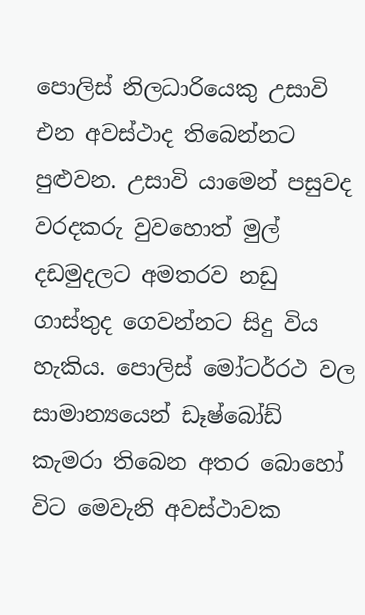පොලිස් නිලධාරියෙකු උසාවි එන අවස්ථාද තිබෙන්නට පුළුවන. උසාවි යාමෙන් පසුවද වරදකරු වුවහොත් මුල් දඩමුදලට අමතරව නඩු ගාස්තුද ගෙවන්නට සිදු විය හැකිය. පොලිස් මෝටර්රථ වල සාමාන්‍යයෙන් ඩෑෂ්බෝඩ් කැමරා තිබෙන අතර බොහෝ විට මෙවැනි අවස්ථාවක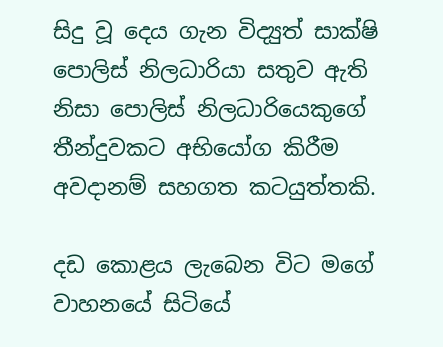සිදු වූ දෙය ගැන විද්‍යුත් සාක්ෂි පොලිස් නිලධාරියා සතුව ඇති නිසා පොලිස් නිලධාරියෙකුගේ තීන්දුවකට අභියෝග කිරීම අවදානම් සහගත කටයුත්තකි.

දඩ කොළය ලැබෙන විට මගේ වාහනයේ සිටියේ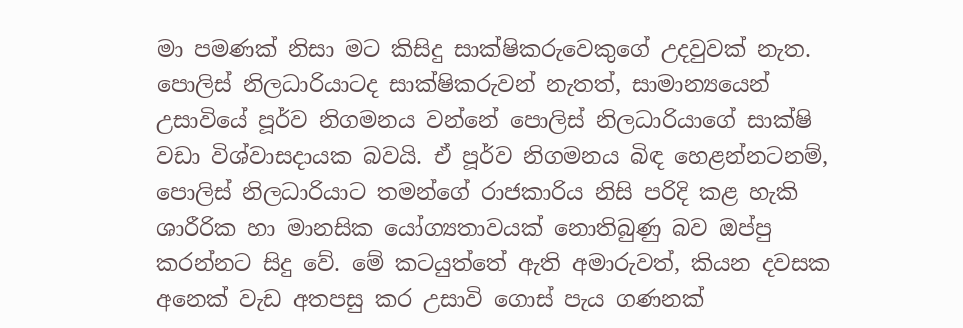මා පමණක් නිසා මට කිසිදු සාක්ෂිකරුවෙකුගේ උදවුවක් නැත. පොලිස් නිලධාරියාටද සාක්ෂිකරුවන් නැතත්, සාමාන්‍යයෙන් උසාවියේ පූර්ව නිගමනය වන්නේ පොලිස් නිලධාරියාගේ සාක්ෂි වඩා විශ්වාසදායක බවයි. ඒ පූර්ව නිගමනය බිඳ හෙළන්නටනම්, පොලිස් නිලධාරියාට තමන්ගේ රාජකාරිය නිසි පරිදි කළ හැකි ශාරීරික හා මානසික යෝග්‍යතාවයක් නොතිබුණු බව ඔප්පු කරන්නට සිදු වේ. මේ කටයුත්තේ ඇති අමාරුවත්, කියන දවසක අනෙක් වැඩ අතපසු කර උසාවි ගොස් පැය ගණනක්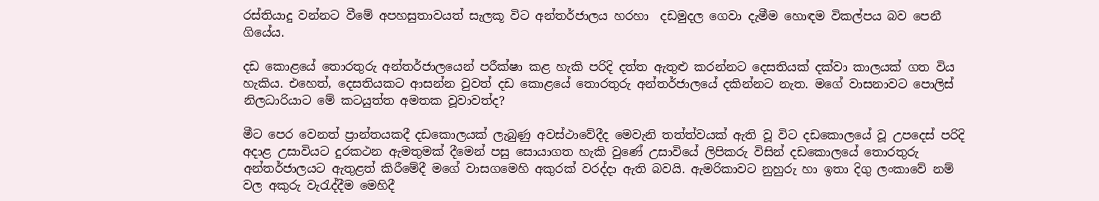රස්තියාදු වන්නට වීමේ අපහසුතාවයත් සැලකූ විට අන්තර්ජාලය හරහා  දඩමුදල ගෙවා දැමීම හොඳම විකල්පය බව පෙනී ගියේය.

දඩ කොළයේ තොරතුරු අන්තර්ජාලයෙන් පරීක්ෂා කළ හැකි පරිදි දත්ත ඇතුළු කරන්නට දෙසතියක් දක්වා කාලයක් ගත විය හැකිය. එහෙත්, දෙසතියකට ආසන්න වුවත් දඩ කොළයේ තොරතුරු අන්තර්ජාලයේ දකින්නට නැත. මගේ වාසනාවට පොලිස් නිලධාරියාට මේ කටයුත්ත අමතක වූවාවත්ද?

මීට පෙර වෙනත් ප්‍රාන්තයකදී දඩකොලයක් ලැබුණු අවස්ථාවේදීද මෙවැනි තත්ත්වයක් ඇති වූ විට දඩකොලයේ වූ උපදෙස් පරිදි අදාළ උසාවියට දුරකථන ඇමතුමක් දීමෙන් පසු සොයාගත හැකි වුණේ උසාවියේ ලිපිකරු විසින් දඩකොලයේ තොරතුරු අන්තර්ජාලයට ඇතුළත් කිරීමේදී මගේ වාසගමෙහි අකුරක් වරද්දා ඇති බවයි. ඇමරිකාවට නුහුරු හා ඉතා දිගු ලංකාවේ නම් වල අකුරු වැරැද්දීම මෙහිදී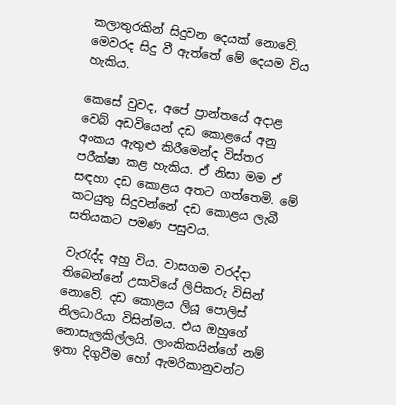කලාතුරකින් සිදුවන දෙයක් නොවේ. මෙවරද සිදු වී ඇත්තේ මේ දෙයම විය හැකිය.

කෙසේ වුවද, අපේ ප්‍රාන්තයේ අදාළ වෙබ් අඩවියෙන් දඩ කොළයේ අනු අංකය ඇතුළු කිරීමෙන්ද විස්තර පරීක්ෂා කළ හැකිය. ඒ නිසා මම ඒ සඳහා දඩ කොළය අතට ගත්තෙමි. මේ කටයුතු සිදුවන්නේ දඩ කොළය ලැබී සතියකට පමණ පසුවය.

වැරැද්ද අහු විය. වාසගම වරද්දා තිබෙන්නේ උසාවියේ ලිපිකරු විසින් නොවේ. දඩ කොළය ලියූ පොලිස් නිලධාරියා විසින්මය. එය ඔහුගේ නොසැලකිල්ලයි. ලාංකිකයින්ගේ නම් ඉතා දිගුවීම හෝ ඇමරිකානුවන්ට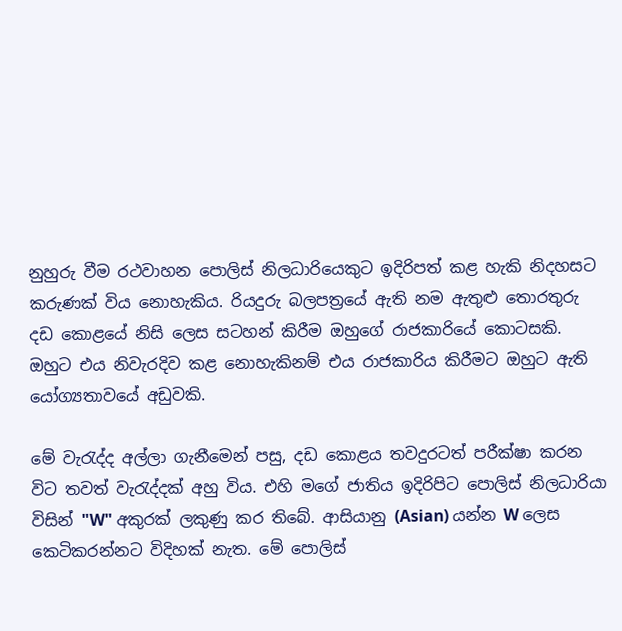නුහුරු වීම රථවාහන පොලිස් නිලධාරියෙකුට ඉදිරිපත් කළ හැකි නිදහසට කරුණක් විය නොහැකිය. රියදුරු බලපත්‍රයේ ඇති නම ඇතුළු තොරතුරු දඩ කොළයේ නිසි ලෙස සටහන් කිරීම ඔහුගේ රාජකාරියේ කොටසකි. ඔහුට එය නිවැරදිව කළ නොහැකිනම් එය රාජකාරිය කිරීමට ඔහුට ඇති යෝග්‍යතාවයේ අඩුවකි.

මේ වැරැද්ද අල්ලා ගැනීමෙන් පසු, දඩ කොළය තවදුරටත් පරීක්ෂා කරන විට තවත් වැරැද්දක් අහු විය. එහි මගේ ජාතිය ඉදිරිපිට පොලිස් නිලධාරියා විසින් "W" අකුරක් ලකුණු කර තිබේ. ආසියානු (Asian) යන්න W ලෙස කෙටිකරන්නට විදිහක් නැත. මේ පොලිස්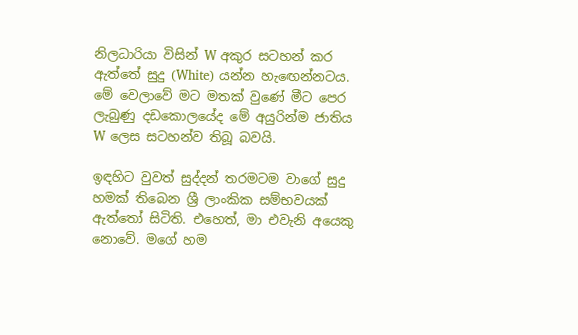නිලධාරියා විසින් W අකුර සටහන් කර ඇත්තේ සුදු (White) යන්න හැඟෙන්නටය. මේ වෙලාවේ මට මතක් වුණේ මීට පෙර ලැබුණු දඩකොලයේද මේ අයුරින්ම ජාතිය W ලෙස සටහන්ව තිබූ බවයි.

ඉඳහිට වුවත් සුද්දන් තරමටම වාගේ සුදු හමක් තිබෙන ශ්‍රී ලාංකික සම්භවයක් ඇත්තෝ සිටිති. එහෙත්, මා එවැනි අයෙකු නොවේ. මගේ හම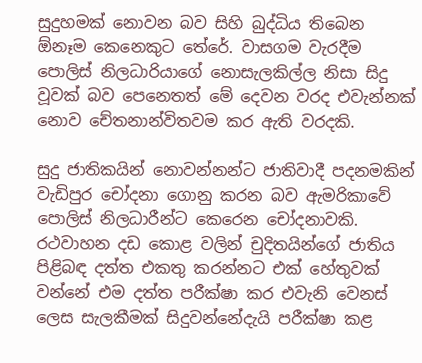සුදුහමක් නොවන බව සිහි බුද්ධිය තිබෙන ඕනෑම කෙනෙකුට තේරේ. වාසගම වැරදීම පොලිස් නිලධාරියාගේ නොසැලකිල්ල නිසා සිදු වූවක් බව පෙනෙතත් මේ දෙවන වරද එවැන්නක් නොව චේතනාන්විතවම කර ඇති වරදකි.

සුදු ජාතිකයින් නොවන්නන්ට ජාතිවාදී පදනමකින් වැඩිපුර චෝදනා ගොනු කරන බව ඇමරිකාවේ පොලිස් නිලධාරීන්ට කෙරෙන චෝදනාවකි. රථවාහන දඩ කොළ වලින් චුදිතයින්ගේ ජාතිය පිළිබඳ දත්ත එකතු කරන්නට එක් හේතුවක් වන්නේ එම දත්ත පරීක්ෂා කර එවැනි වෙනස් ලෙස සැලකීමක් සිදුවන්නේදැයි පරීක්ෂා කළ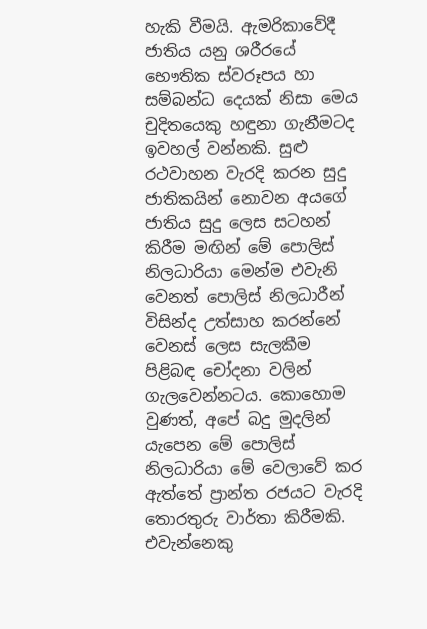හැකි වීමයි. ඇමරිකාවේදී ජාතිය යනු ශරීරයේ භෞතික ස්වරූපය හා සම්බන්ධ දෙයක් නිසා මෙය චුදිතයෙකු හඳුනා ගැනීමටද ඉවහල් වන්නකි. සුළු රථවාහන වැරදි කරන සුදු ජාතිකයින් නොවන අයගේ ජාතිය සුදු ලෙස සටහන් කිරීම මඟින් මේ පොලිස් නිලධාරියා මෙන්ම එවැනි වෙනත් පොලිස් නිලධාරීන් විසින්ද උත්සාහ කරන්නේ වෙනස් ලෙස සැලකීම පිළිබඳ චෝදනා වලින් ගැලවෙන්නටය. කොහොම වුණත්, අපේ බදු මුදලින් යැපෙන මේ පොලිස් නිලධාරියා මේ වෙලාවේ කර ඇත්තේ ප්‍රාන්ත රජයට වැරදි තොරතුරු වාර්තා කිරීමකි. එවැන්නෙකු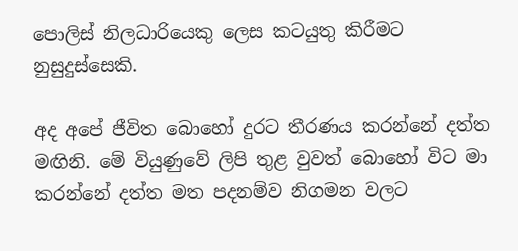පොලිස් නිලධාරියෙකු ලෙස කටයුතු කිරීමට නුසුදුස්සෙකි.

අද අපේ ජීවිත බොහෝ දුරට තීරණය කරන්නේ දත්ත මඟිනි. මේ වියුණුවේ ලිපි තුළ වුවත් බොහෝ විට මා කරන්නේ දත්ත මත පදනම්ව නිගමන වලට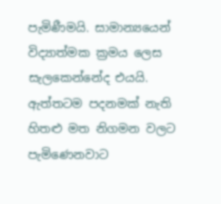පැමිණීමයි. සාමාන්‍යයෙන් විද්‍යාත්මක ක්‍රමය ලෙස සැලකෙන්නේද එයයි. ඇත්තටම පදනමක් නැති හිතළු මත නිගමන වලට පැමිණෙනවාට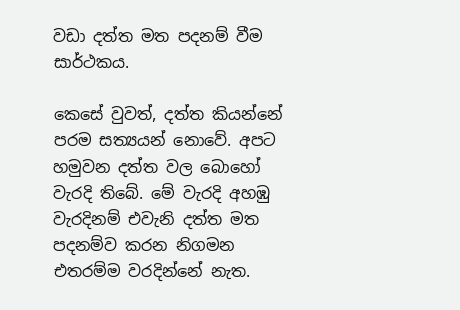වඩා දත්ත මත පදනම් වීම සාර්ථකය.

කෙසේ වුවත්, දත්ත කියන්නේ පරම සත්‍යයන් නොවේ. අපට හමුවන දත්ත වල බොහෝ වැරදි තිබේ. මේ වැරදි අහඹු වැරදිනම් එවැනි දත්ත මත පදනම්ව කරන නිගමන එතරම්ම වරදින්නේ නැත.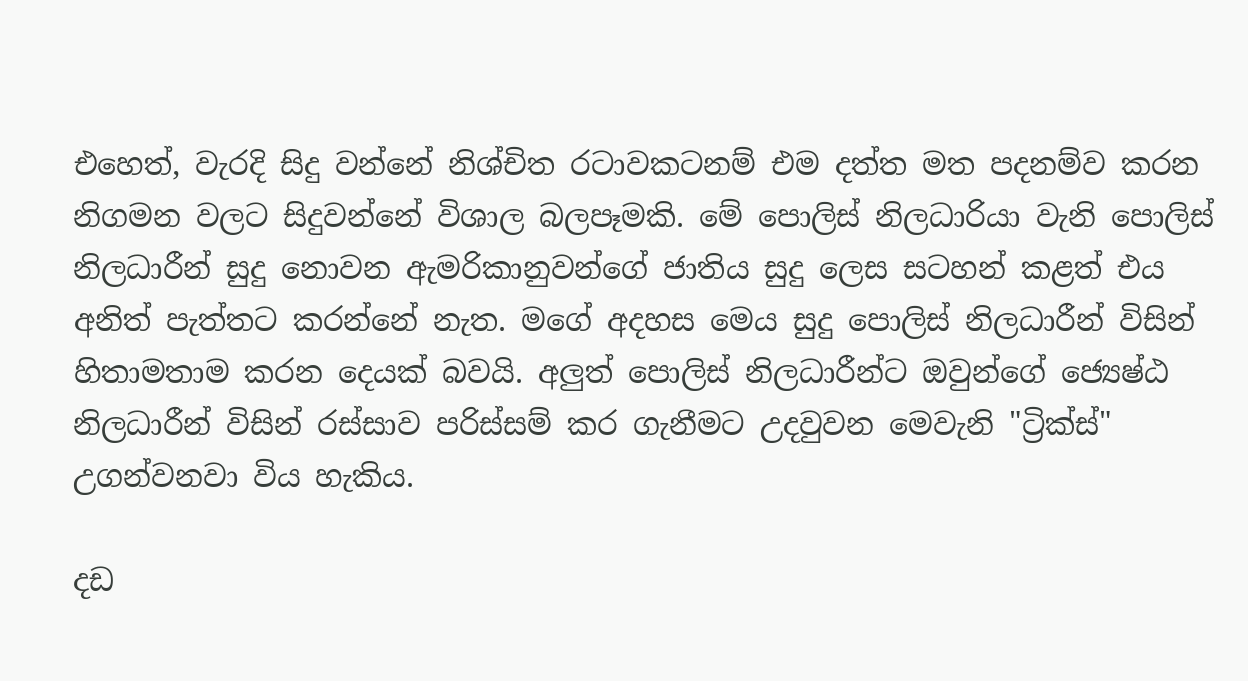එහෙත්, වැරදි සිදු වන්නේ නිශ්චිත රටාවකටනම් එම දත්ත මත පදනම්ව කරන නිගමන වලට සිදුවන්නේ විශාල බලපෑමකි. මේ පොලිස් නිලධාරියා වැනි පොලිස් නිලධාරීන් සුදු නොවන ඇමරිකානුවන්ගේ ජාතිය සුදු ලෙස සටහන් කළත් එය අනිත් පැත්තට කරන්නේ නැත. මගේ අදහස මෙය සුදු පොලිස් නිලධාරීන් විසින් හිතාමතාම කරන දෙයක් බවයි. අලුත් පොලිස් නිලධාරීන්ට ඔවුන්ගේ ජ්‍යෙෂ්ඨ නිලධාරීන් විසින් රස්සාව පරිස්සම් කර ගැනීමට උදවුවන මෙවැනි "ට්‍රික්ස්" උගන්වනවා විය හැකිය.

දඩ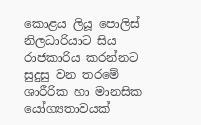කොළය ලියූ පොලිස් නිලධාරියාට සිය රාජකාරිය කරන්නට සුදුසු වන තරමේ ශාරීරික හා මානසික යෝග්‍යතාවයක්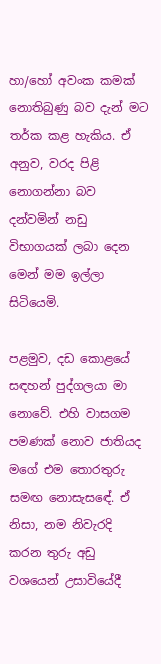හා/හෝ අවංක කමක් නොතිබුණු බව දැන් මට තර්ක කළ හැකිය. ඒ අනුව, වරද පිළි නොගන්නා බව දන්වමින් නඩු විභාගයක් ලබා දෙන මෙන් මම ඉල්ලා සිටියෙමි.

පළමුව, දඩ කොළයේ සඳහන් පුද්ගලයා මා නොවේ. එහි වාසගම පමණක් නොව ජාතියද මගේ එම තොරතුරු සමඟ නොසැසඳේ. ඒ නිසා, නම නිවැරදි කරන තුරු අඩු වශයෙන් උසාවියේදී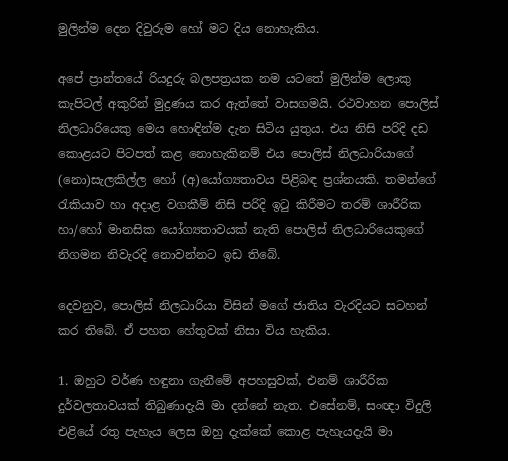මුලින්ම දෙන දිවුරුම හෝ මට දිය නොහැකිය.

අපේ ප්‍රාන්තයේ රියදුරු බලපත්‍රයක නම යටතේ මුලින්ම ලොකු කැපිටල් අකුරින් මුද්‍රණය කර ඇත්තේ වාසගමයි. රථවාහන පොලිස් නිලධාරියෙකු මෙය හොඳින්ම දැන සිටිය යුතුය. එය නිසි පරිදි දඩ කොළයට පිටපත් කළ නොහැකිනම් එය පොලිස් නිලධාරියාගේ (නො)සැලකිල්ල හෝ (අ)යෝග්‍යතාවය පිළිබඳ ප්‍රශ්නයකි. තමන්ගේ රැකියාව හා අදාළ වගකීම් නිසි පරිදි ඉටු කිරීමට තරම් ශාරීරික හා/හෝ මානසික යෝග්‍යතාවයක් නැති පොලිස් නිලධාරියෙකුගේ නිගමන නිවැරදි නොවන්නට ඉඩ තිබේ.

දෙවනුව, පොලිස් නිලධාරියා විසින් මගේ ජාතිය වැරදියට සටහන් කර තිබේ. ඒ පහත හේතුවක් නිසා විය හැකිය.

1. ඔහුට වර්ණ හඳුනා ගැනීමේ අපහසුවක්, එනම් ශාරීරික දුර්වලතාවයක් තිබුණාදැයි මා දන්නේ නැත. එසේනම්, සංඥා විදුලි එළියේ රතු පැහැය ලෙස ඔහු දැක්කේ කොළ පැහැයදැයි මා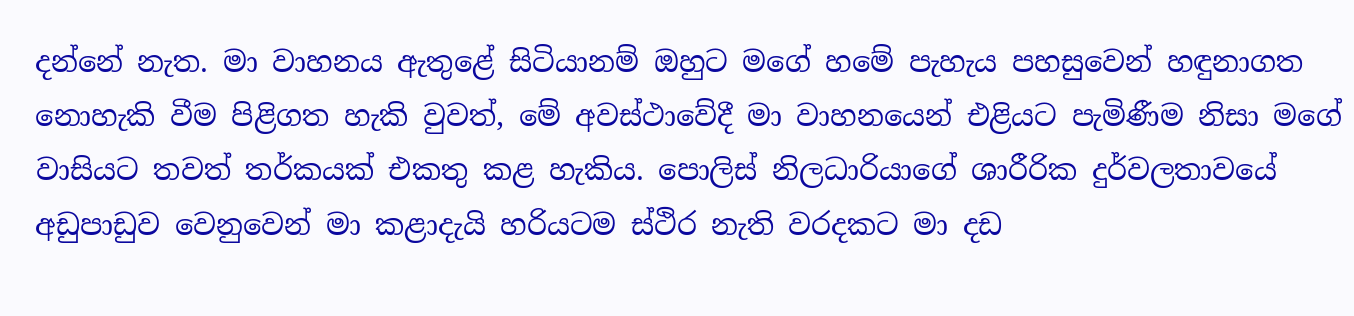දන්නේ නැත. මා වාහනය ඇතුළේ සිටියානම් ඔහුට මගේ හමේ පැහැය පහසුවෙන් හඳුනාගත නොහැකි වීම පිළිගත හැකි වුවත්, මේ අවස්ථාවේදී මා වාහනයෙන් එළියට පැමිණීම නිසා මගේ වාසියට තවත් තර්කයක් එකතු කළ හැකිය. පොලිස් නිලධාරියාගේ ශාරීරික දුර්වලතාවයේ අඩුපාඩුව වෙනුවෙන් මා කළාදැයි හරියටම ස්ථිර නැති වරදකට මා දඩ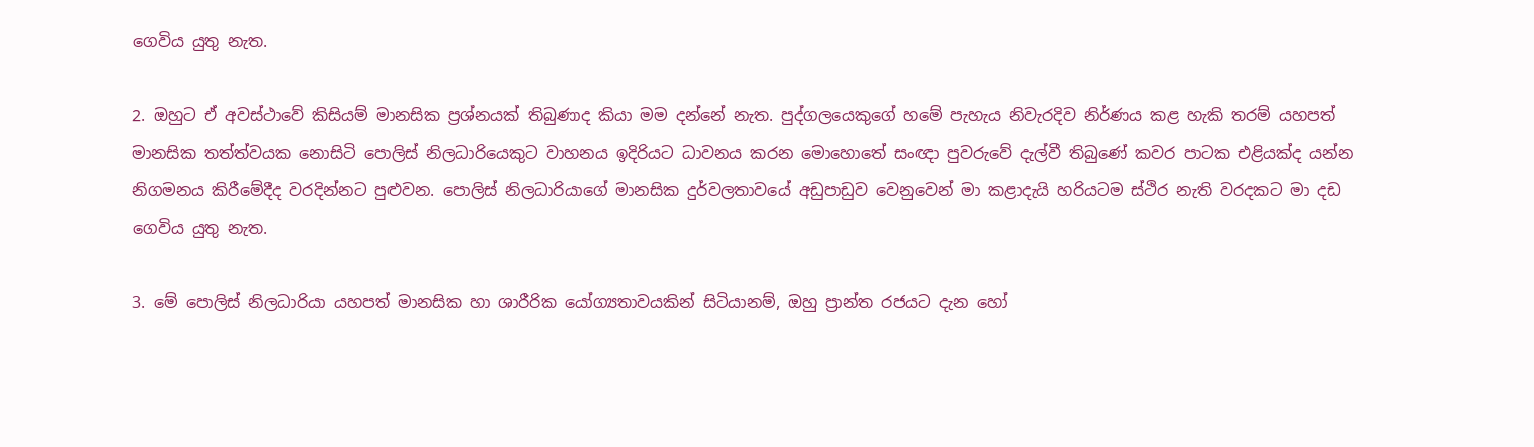ගෙවිය යුතු නැත.

2. ඔහුට ඒ අවස්ථාවේ කිසියම් මානසික ප්‍රශ්නයක් තිබුණාද කියා මම දන්නේ නැත. පුද්ගලයෙකුගේ හමේ පැහැය නිවැරදිව නිර්ණය කළ හැකි තරම් යහපත් මානසික තත්ත්වයක නොසිටි පොලිස් නිලධාරියෙකුට වාහනය ඉදිරියට ධාවනය කරන මොහොතේ සංඥා පුවරුවේ දැල්වී තිබුණේ කවර පාටක එළියක්ද යන්න නිගමනය කිරීමේදීද වරදින්නට පුළුවන. පොලිස් නිලධාරියාගේ මානසික දුර්වලතාවයේ අඩුපාඩුව වෙනුවෙන් මා කළාදැයි හරියටම ස්ථිර නැති වරදකට මා දඩ ගෙවිය යුතු නැත.

3. මේ පොලිස් නිලධාරියා යහපත් මානසික හා ශාරීරික යෝග්‍යතාවයකින් සිටියානම්, ඔහු ප්‍රාන්ත රජයට දැන හෝ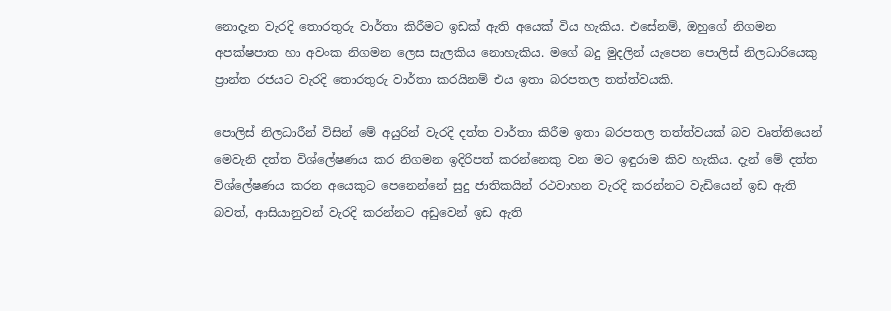නොදැන වැරදි තොරතුරු වාර්තා කිරීමට ඉඩක් ඇති අයෙක් විය හැකිය. එසේනම්, ඔහුගේ නිගමන අපක්ෂපාත හා අවංක නිගමන ලෙස සැලකිය නොහැකිය. මගේ බදු මුදලින් යැපෙන පොලිස් නිලධාරියෙකු ප්‍රාන්ත රජයට වැරදි තොරතුරු වාර්තා කරයිනම් එය ඉතා බරපතල තත්ත්වයකි.

පොලිස් නිලධාරීන් විසින් මේ අයුරින් වැරදි දත්ත වාර්තා කිරීම ඉතා බරපතල තත්ත්වයක් බව වෘත්තියෙන් මෙවැනි දත්ත විශ්ලේෂණය කර නිගමන ඉදිරිපත් කරන්නෙකු වන මට ඉඳුරාම කිව හැකිය. දැන් මේ දත්ත විශ්ලේෂණය කරන අයෙකුට පෙනෙන්නේ සුදු ජාතිකයින් රථවාහන වැරදි කරන්නට වැඩියෙන් ඉඩ ඇති බවත්, ආසියානුවන් වැරදි කරන්නට අඩුවෙන් ඉඩ ඇති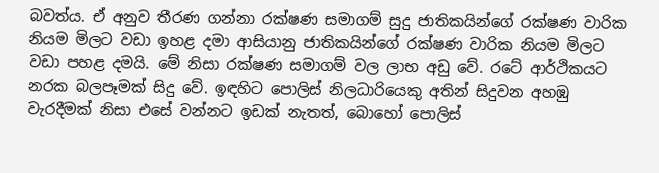බවත්ය. ඒ අනුව තීරණ ගන්නා රක්ෂණ සමාගම් සුදු ජාතිකයින්ගේ රක්ෂණ වාරික නියම මිලට වඩා ඉහළ දමා ආසියානු ජාතිකයින්ගේ රක්ෂණ වාරික නියම මිලට වඩා පහළ දමයි. මේ නිසා රක්ෂණ සමාගම් වල ලාභ අඩු වේ. රටේ ආර්ථිකයට නරක බලපෑමක් සිදු වේ. ඉඳහිට පොලිස් නිලධාරියෙකු අතින් සිදුවන අහඹු වැරදීමක් නිසා එසේ වන්නට ඉඩක් නැතත්, බොහෝ පොලිස්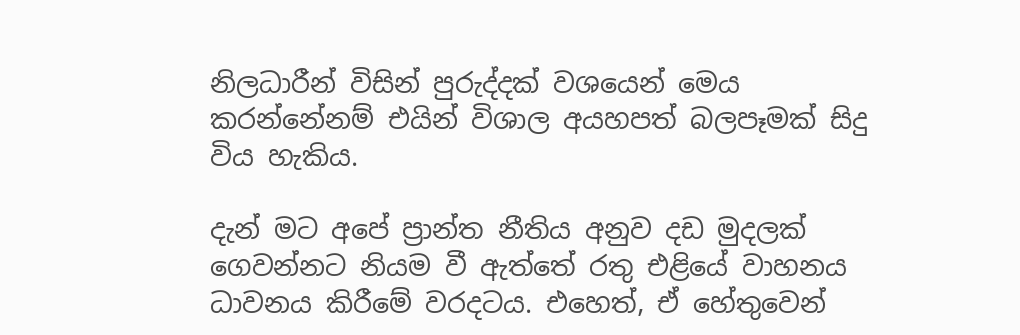නිලධාරීන් විසින් පුරුද්දක් වශයෙන් මෙය කරන්නේනම් එයින් විශාල අයහපත් බලපෑමක් සිදු විය හැකිය.

දැන් මට අපේ ප්‍රාන්ත නීතිය අනුව දඩ මුදලක් ගෙවන්නට නියම වී ඇත්තේ රතු එළියේ වාහනය ධාවනය කිරීමේ වරදටය. එහෙත්, ඒ හේතුවෙන්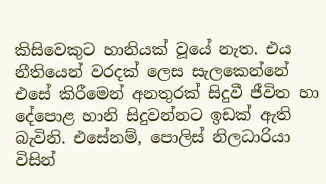කිසිවෙකුට හානියක් වූයේ නැත. එය නීතියෙන් වරදක් ලෙස සැලකෙන්නේ එසේ කිරීමෙන් අනතුරක් සිදුවී ජීවිත හා දේපොළ හානි සිදුවන්නට ඉඩක් ඇති බැවිනි. එසේනම්, පොලිස් නිලධාරියා විසින්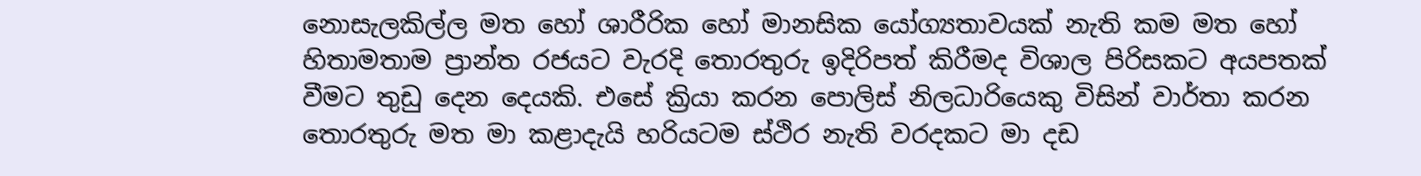නොසැලකිල්ල මත හෝ ශාරීරික හෝ මානසික යෝග්‍යතාවයක් නැති කම මත හෝ හිතාමතාම ප්‍රාන්ත රජයට වැරදි තොරතුරු ඉදිරිපත් කිරීමද විශාල පිරිසකට අයපතක් වීමට තුඩු දෙන දෙයකි. එසේ ක්‍රියා කරන පොලිස් නිලධාරියෙකු විසින් වාර්තා කරන තොරතුරු මත මා කළාදැයි හරියටම ස්ථිර නැති වරදකට මා දඩ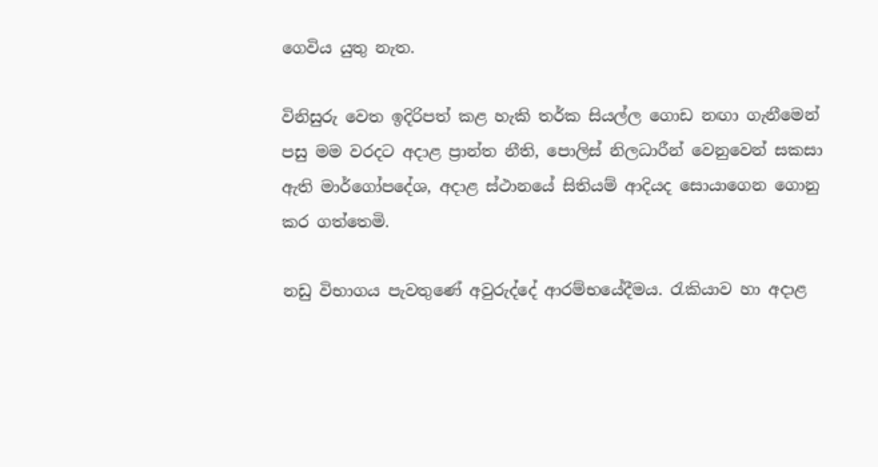ගෙවිය යුතු නැත.

විනිසුරු වෙත ඉදිරිපත් කළ හැකි තර්ක සියල්ල ගොඩ නඟා ගැනීමෙන් පසු මම වරදට අදාළ ප්‍රාන්ත නීති, පොලිස් නිලධාරීන් වෙනුවෙන් සකසා ඇති මාර්ගෝපදේශ, අදාළ ස්ථානයේ සිතියම් ආදියද සොයාගෙන ගොනු කර ගත්තෙමි.

නඩු විභාගය පැවතුණේ අවුරුද්දේ ආරම්භයේදීමය. රැකියාව හා අදාළ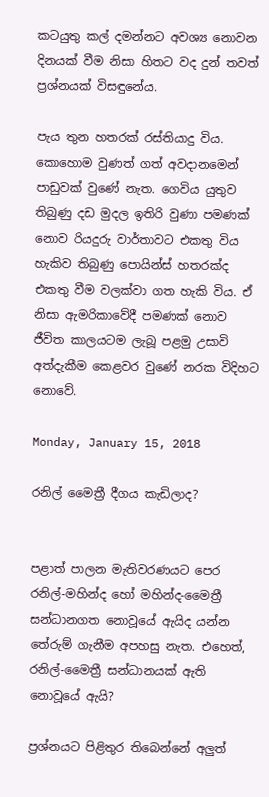කටයුතු කල් දමන්නට අවශ්‍ය නොවන දිනයක් වීම නිසා හිතට වද දුන් තවත් ප්‍රශ්නයක් විසඳුනේය.

පැය තුන හතරක් රස්තියාදු විය. කොහොම වුණත් ගත් අවදානමෙන් පාඩුවක් වුණේ නැත. ගෙවිය යුතුව තිබුණු දඩ මුදල ඉතිරි වුණා පමණක් නොව රියදුරු වාර්තාවට එකතු විය හැකිව තිබුණු පොයින්ස් හතරක්ද එකතු වීම වලක්වා ගත හැකි විය. ඒ නිසා ඇමරිකාවේදී පමණක් නොව ජීවිත කාලයටම ලැබූ පළමු උසාවි අත්දැකීම කෙළවර වුණේ නරක විදිහට නොවේ.

Monday, January 15, 2018

රනිල් මෛත්‍රී දීගය කැඩිලාද?


පළාත් පාලන මැතිවරණයට පෙර රනිල්-මහින්ද හෝ මහින්ද-මෛත්‍රී සන්ධානගත නොවූයේ ඇයිද යන්න තේරුම් ගැනීම අපහසු නැත. එහෙත්, රනිල්-මෛත්‍රී සන්ධානයක් ඇති නොවූයේ ඇයි?

ප්‍රශ්නයට පිළිතුර තිබෙන්නේ අලුත්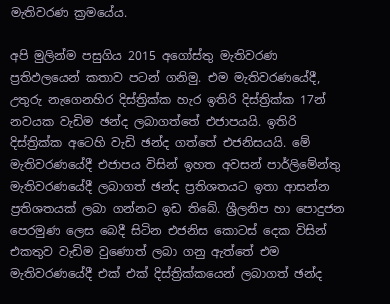මැතිවරණ ක්‍රමයේය.

අපි මුලින්ම පසුගිය 2015 අගෝස්තු මැතිවරණ ප්‍රතිඵලයෙන් කතාව පටන් ගනිමු. එම මැතිවරණයේදී, උතුරු නැගෙනහිර දිස්ත්‍රික්ක හැර ඉතිරි දිස්ත්‍රික්ක 17න් නවයක වැඩිම ඡන්ද ලබාගත්තේ එජාපයයි. ඉතිරි දිස්ත්‍රික්ක අටෙහි වැඩි ඡන්ද ගත්තේ එජනිසයයි. මේ මැතිවරණයේදී එජාපය විසින් ඉහත අවසන් පාර්ලිමේන්තු මැතිවරණයේදී ලබාගත් ඡන්ද ප්‍රතිශතයට ඉතා ආසන්න ප්‍රතිශතයක් ලබා ගන්නට ඉඩ තිබේ. ශ්‍රීලනිප හා පොදුජන පෙරමුණ ලෙස බෙදී සිටින එජනිස කොටස් දෙක විසින් එකතුව වැඩිම වුණොත් ලබා ගනු ඇත්තේ එම මැතිවරණයේදී එක් එක් දිස්ත්‍රික්කයෙන් ලබාගත් ඡන්ද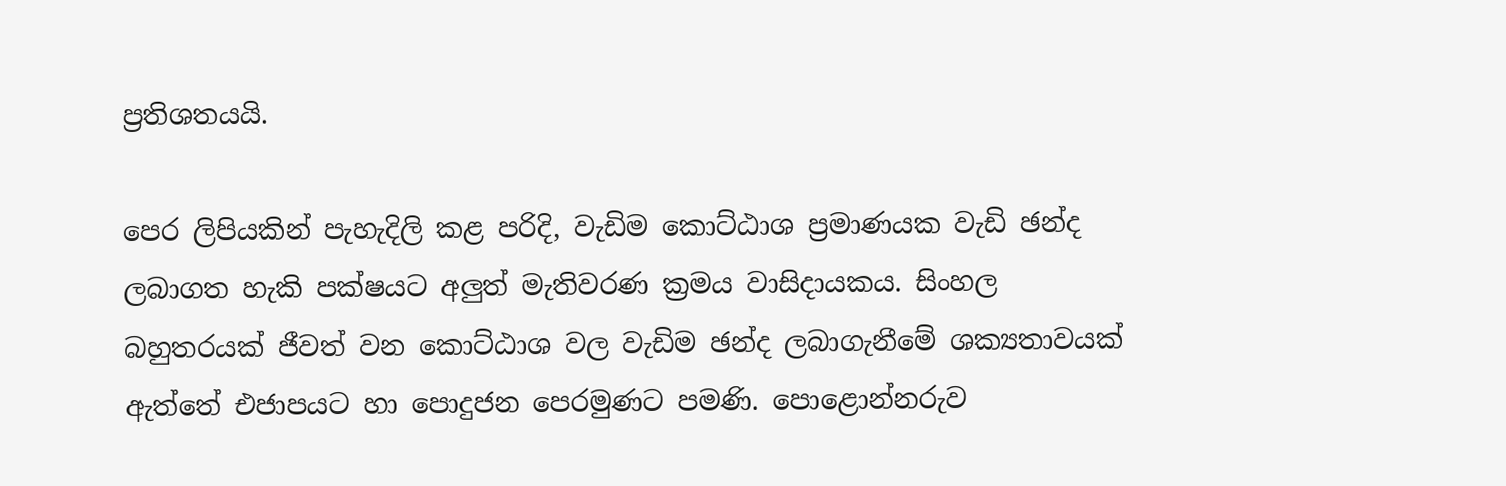ප්‍රතිශතයයි.

පෙර ලිපියකින් පැහැදිලි කළ පරිදි, වැඩිම කොට්ඨාශ ප්‍රමාණයක වැඩි ඡන්ද ලබාගත හැකි පක්ෂයට අලුත් මැතිවරණ ක්‍රමය වාසිදායකය. සිංහල බහුතරයක් ජීවත් වන කොට්ඨාශ වල වැඩිම ඡන්ද ලබාගැනීමේ ශක්‍යතාවයක් ඇත්තේ එජාපයට හා පොදුජන පෙරමුණට පමණි. පොළොන්නරුව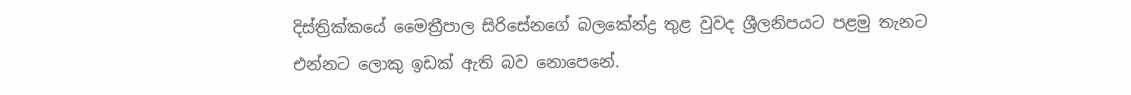දිස්ත්‍රික්කයේ මෛත්‍රීපාල සිරිසේනගේ බලකේන්ද්‍ර තුළ වුවද ශ්‍රීලනිපයට පළමු තැනට එන්නට ලොකු ඉඩක් ඇති බව නොපෙනේ.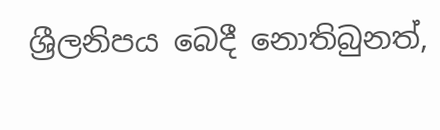ශ්‍රීලනිපය බෙදී නොතිබුනත්,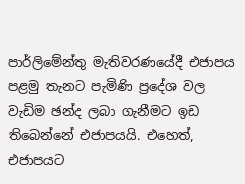පාර්ලිමේන්තු මැතිවරණයේදී එජාපය පළමු තැනට පැමිණි ප්‍රදේශ වල වැඩිම ඡන්ද ලබා ගැනීමට ඉඩ තිබෙන්නේ එජාපයයි. එහෙත්, එජාපයට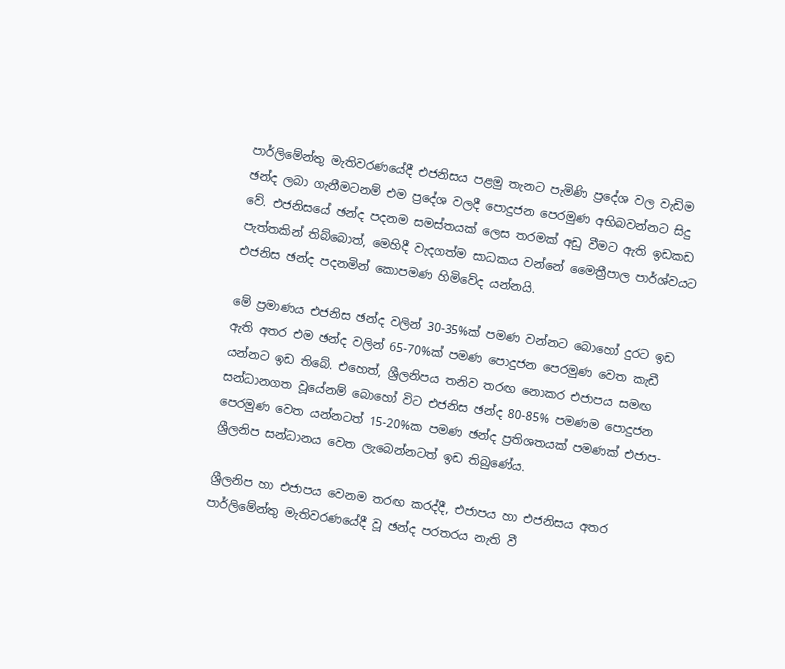පාර්ලිමේන්තු මැතිවරණයේදී එජනිසය පළමු තැනට පැමිණි ප්‍රදේශ වල වැඩිම ඡන්ද ලබා ගැනීමටනම් එම ප්‍රදේශ වලදී පොදුජන පෙරමුණ අභිබවන්නට සිදු වේ. එජනිසයේ ඡන්ද පදනම සමස්තයක් ලෙස තරමක් අඩු වීමට ඇති ඉඩකඩ පැත්තකින් තිබ්බොත්, මෙහිදී වැදගත්ම සාධකය වන්නේ මෛත්‍රීපාල පාර්ශ්වයට එජනිස ඡන්ද පදනමින් කොපමණ හිමිවේද යන්නයි.

මේ ප්‍රමාණය එජනිස ඡන්ද වලින් 30-35%ක් පමණ වන්නට බොහෝ දුරට ඉඩ ඇති අතර එම ඡන්ද වලින් 65-70%ක් පමණ පොදුජන පෙරමුණ වෙත කැඩී යන්නට ඉඩ තිබේ. එහෙත්, ශ්‍රීලනිපය තනිව තරඟ නොකර එජාපය සමඟ සන්ධානගත වූයේනම් බොහෝ විට එජනිස ඡන්ද 80-85% පමණම පොදුජන පෙරමුණ වෙත යන්නටත් 15-20%ක පමණ ඡන්ද ප්‍රතිශතයක් පමණක් එජාප-ශ්‍රීලනිප සන්ධානය වෙත ලැබෙන්නටත් ඉඩ තිබුණේය.

ශ්‍රීලනිප හා එජාපය වෙනම තරඟ කරද්දී, එජාපය හා එජනිසය අතර පාර්ලිමේන්තු මැතිවරණයේදී වූ ඡන්ද පරතරය නැති වී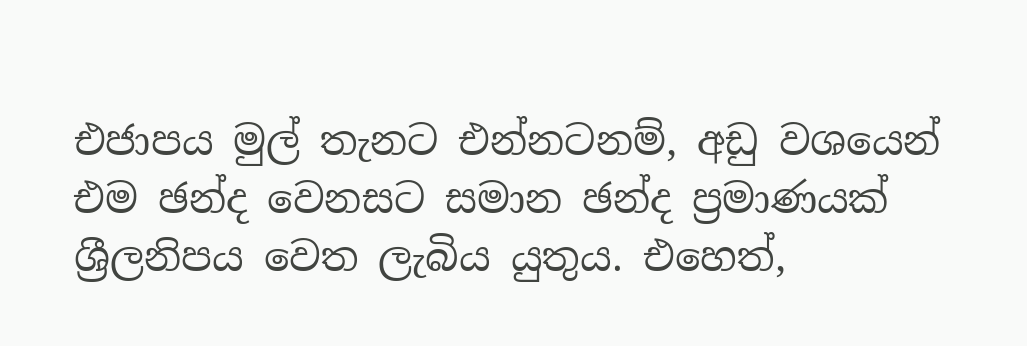එජාපය මුල් තැනට එන්නටනම්, අඩු වශයෙන් එම ඡන්ද වෙනසට සමාන ඡන්ද ප්‍රමාණයක් ශ්‍රීලනිපය වෙත ලැබිය යුතුය. එහෙත්,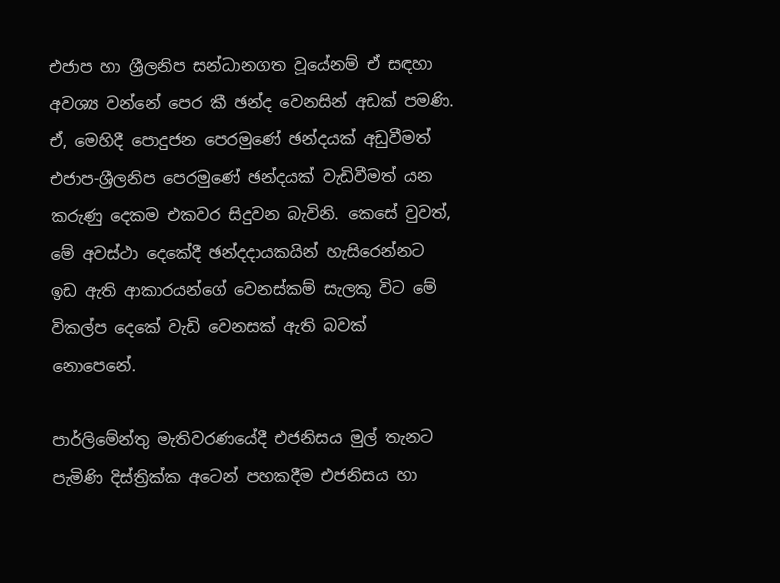එජාප හා ශ්‍රීලනිප සන්ධානගත වූයේනම් ඒ සඳහා අවශ්‍ය වන්නේ පෙර කී ඡන්ද වෙනසින් අඩක් පමණි. ඒ, මෙහිදී පොදුජන පෙරමුණේ ඡන්දයක් අඩුවීමත් එජාප-ශ්‍රීලනිප පෙරමුණේ ඡන්දයක් වැඩිවීමත් යන කරුණු දෙකම එකවර සිදුවන බැවිනි. කෙසේ වුවත්, මේ අවස්ථා දෙකේදී ඡන්දදායකයින් හැසිරෙන්නට ඉඩ ඇති ආකාරයන්ගේ වෙනස්කම් සැලකූ විට මේ විකල්ප දෙකේ වැඩි වෙනසක් ඇති බවක් නොපෙනේ.

පාර්ලිමේන්තු මැතිවරණයේදී එජනිසය මුල් තැනට පැමිණි දිස්ත්‍රික්ක අටෙන් පහකදීම එජනිසය හා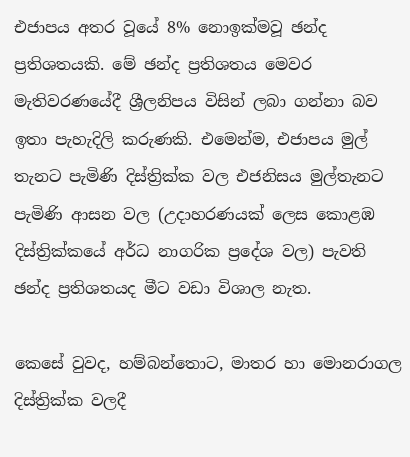එජාපය අතර වූයේ 8% නොඉක්මවූ ඡන්ද ප්‍රතිශතයකි. මේ ඡන්ද ප්‍රතිශතය මෙවර මැතිවරණයේදී ශ්‍රීලනිපය විසින් ලබා ගන්නා බව ඉතා පැහැදිලි කරුණකි. එමෙන්ම, එජාපය මුල් තැනට පැමිණි දිස්ත්‍රික්ක වල එජනිසය මුල්තැනට පැමිණි ආසන වල (උදාහරණයක් ලෙස කොළඹ දිස්ත්‍රික්කයේ අර්ධ නාගරික ප්‍රදේශ වල) පැවති ඡන්ද ප්‍රතිශතයද මීට වඩා විශාල නැත.

කෙසේ වුවද, හම්බන්තොට, මාතර හා මොනරාගල දිස්ත්‍රික්ක වලදී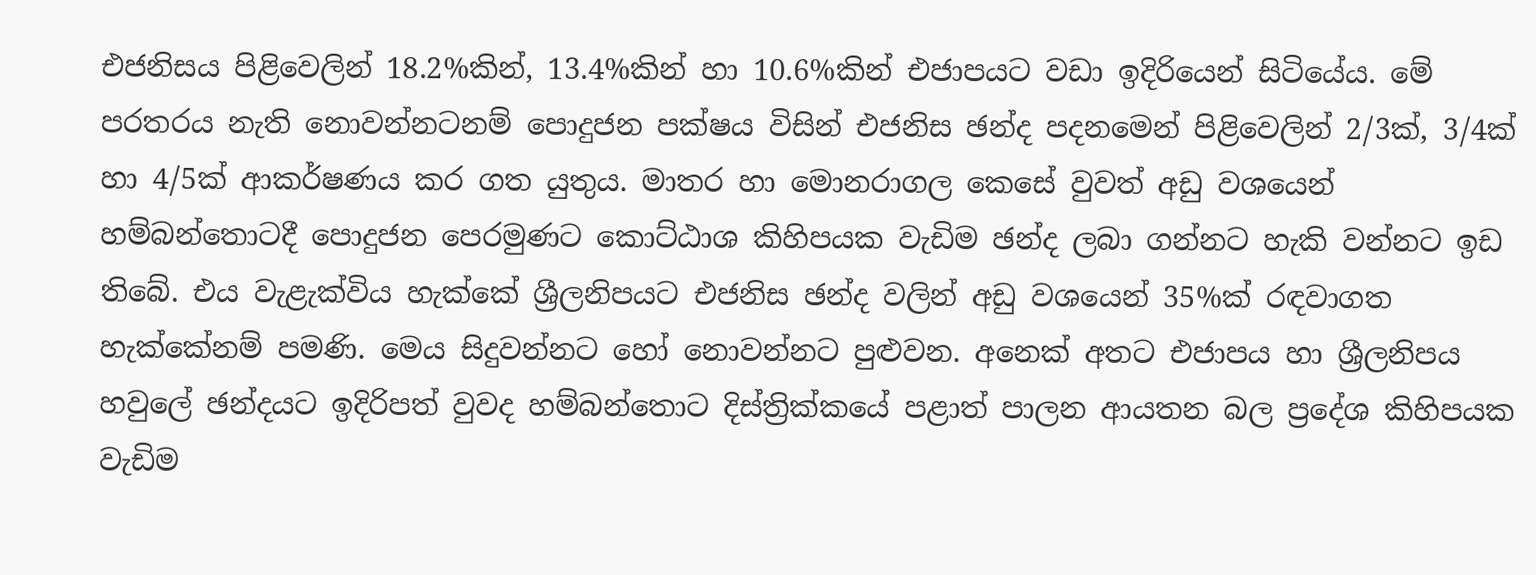එජනිසය පිළිවෙලින් 18.2%කින්, 13.4%කින් හා 10.6%කින් එජාපයට වඩා ඉදිරියෙන් සිටියේය. මේ පරතරය නැති නොවන්නටනම් පොදුජන පක්ෂය විසින් එජනිස ඡන්ද පදනමෙන් පිළිවෙලින් 2/3ක්, 3/4ක් හා 4/5ක් ආකර්ෂණය කර ගත යුතුය. මාතර හා මොනරාගල කෙසේ වුවත් අඩු වශයෙන් හම්බන්තොටදී පොදුජන පෙරමුණට කොට්ඨාශ කිහිපයක වැඩිම ඡන්ද ලබා ගන්නට හැකි වන්නට ඉඩ තිබේ. එය වැළැක්විය හැක්කේ ශ්‍රීලනිපයට එජනිස ඡන්ද වලින් අඩු වශයෙන් 35%ක් රඳවාගත හැක්කේනම් පමණි. මෙය සිදුවන්නට හෝ නොවන්නට පුළුවන. අනෙක් අතට එජාපය හා ශ්‍රීලනිපය හවුලේ ඡන්දයට ඉදිරිපත් වුවද හම්බන්තොට දිස්ත්‍රික්කයේ පළාත් පාලන ආයතන බල ප්‍රදේශ කිහිපයක වැඩිම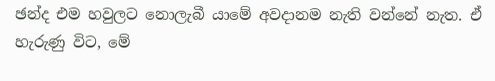ඡන්ද එම හවුලට නොලැබී යාමේ අවදානම නැති වන්නේ නැත. ඒ හැරුණු විට, මේ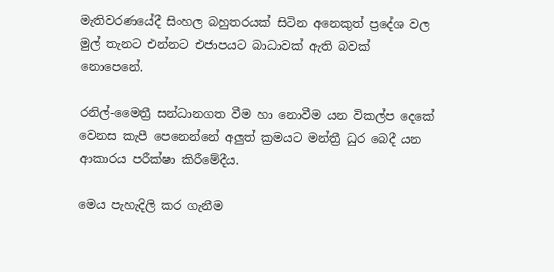මැතිවරණයේදී සිංහල බහුතරයක් සිටින අනෙකුත් ප්‍රදේශ වල මුල් තැනට එන්නට එජාපයට බාධාවක් ඇති බවක් නොපෙනේ.

රනිල්-මෛත්‍රී සන්ධානගත වීම හා නොවීම යන විකල්ප දෙකේ වෙනස කැපී පෙනෙන්නේ අලුත් ක්‍රමයට මන්ත්‍රී ධුර බෙදී යන ආකාරය පරීක්ෂා කිරීමේදීය.

මෙය පැහැදිලි කර ගැනීම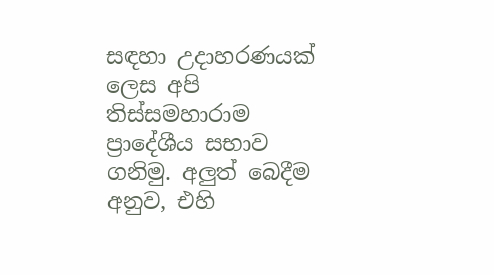සඳහා උදාහරණයක් ලෙස අපි තිස්සමහාරාම ප්‍රාදේශීය සභාව ගනිමු. අලුත් බෙදීම අනුව, එහි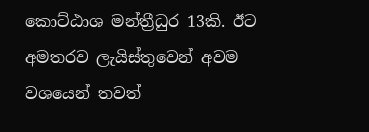කොට්ඨාශ මන්ත්‍රීධුර 13කි. ඊට අමතරව ලැයිස්තුවෙන් අවම වශයෙන් තවත්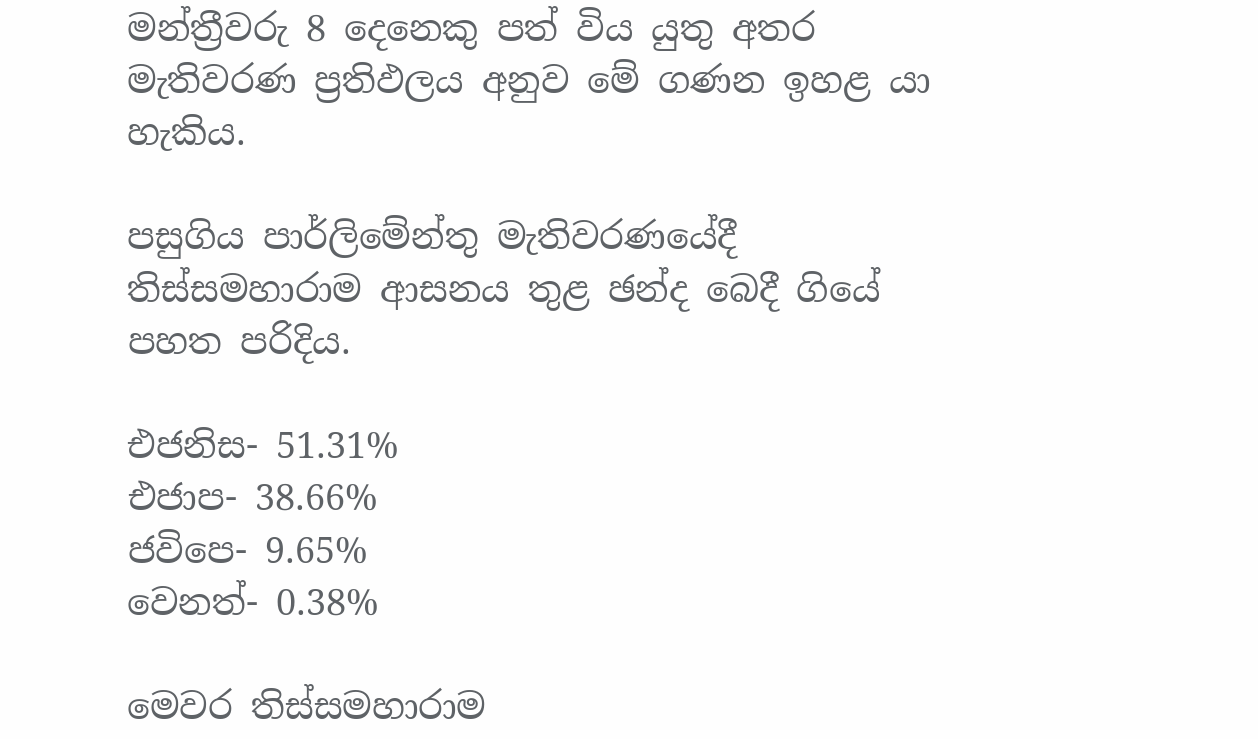මන්ත්‍රීවරු 8 දෙනෙකු පත් විය යුතු අතර මැතිවරණ ප්‍රතිඵලය අනුව මේ ගණන ඉහළ යා හැකිය.

පසුගිය පාර්ලිමේන්තු මැතිවරණයේදී තිස්සමහාරාම ආසනය තුළ ඡන්ද බෙදී ගියේ පහත පරිදිය.

එජනිස- 51.31%
එජාප- 38.66%
ජවිපෙ- 9.65%
වෙනත්- 0.38%

මෙවර තිස්සමහාරාම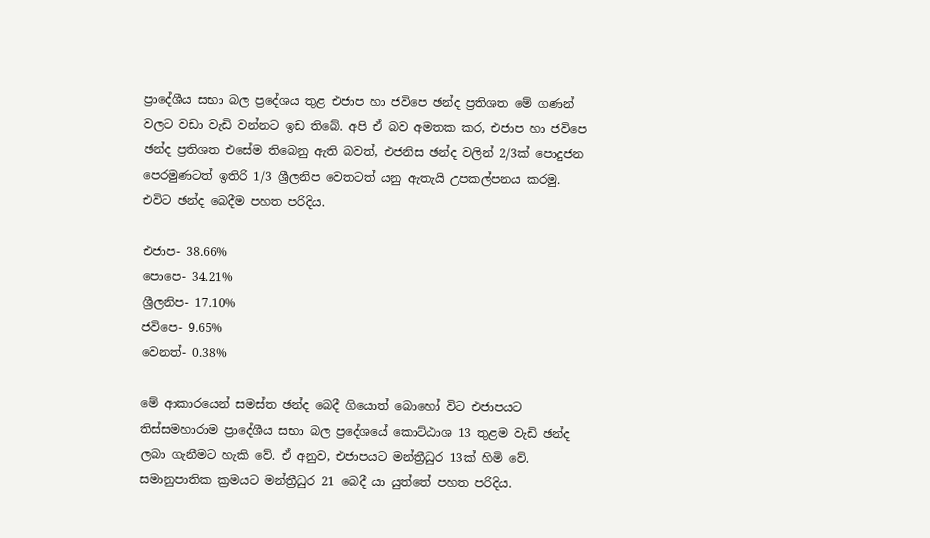ප්‍රාදේශීය සභා බල ප්‍රදේශය තුළ එජාප හා ජවිපෙ ඡන්ද ප්‍රතිශත මේ ගණන් වලට වඩා වැඩි වන්නට ඉඩ තිබේ. අපි ඒ බව අමතක කර, එජාප හා ජවිපෙ ඡන්ද ප්‍රතිශත එසේම තිබෙනු ඇති බවත්, එජනිස ඡන්ද වලින් 2/3ක් පොදුජන පෙරමුණටත් ඉතිරි 1/3 ශ්‍රීලනිප වෙතටත් යනු ඇතැයි උපකල්පනය කරමු. එවිට ඡන්ද බෙදීම පහත පරිදිය.

එජාප- 38.66%
පොපෙ- 34.21%
ශ්‍රීලනිප- 17.10%
ජවිපෙ- 9.65%
වෙනත්- 0.38%

මේ ආකාරයෙන් සමස්ත ඡන්ද බෙදී ගියොත් බොහෝ විට එජාපයට තිස්සමහාරාම ප්‍රාදේශීය සභා බල ප්‍රදේශයේ කොට්ඨාශ 13 තුළම වැඩි ඡන්ද ලබා ගැනීමට හැකි වේ. ඒ අනුව, එජාපයට මන්ත්‍රීධුර 13ක් හිමි වේ. සමානුපාතික ක්‍රමයට මන්ත්‍රීධුර 21 බෙදී යා යුත්තේ පහත පරිදිය.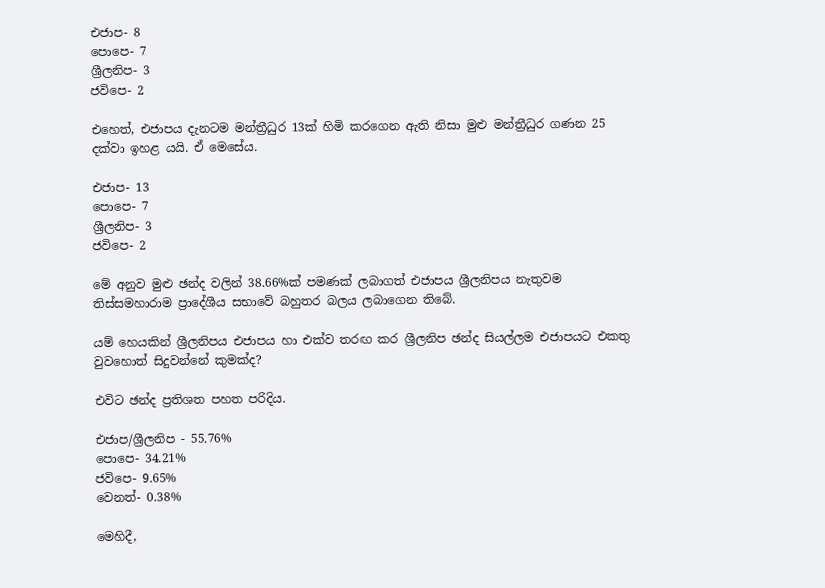එජාප- 8
පොපෙ- 7
ශ්‍රීලනිප- 3
ජවිපෙ- 2

එහෙත්, එජාපය දැනටම මන්ත්‍රීධුර 13ක් හිමි කරගෙන ඇති නිසා මුළු මන්ත්‍රීධුර ගණන 25 දක්වා ඉහළ යයි. ඒ මෙසේය.

එජාප- 13
පොපෙ- 7
ශ්‍රීලනිප- 3
ජවිපෙ- 2

මේ අනුව මුළු ඡන්ද වලින් 38.66%ක් පමණක් ලබාගත් එජාපය ශ්‍රීලනිපය නැතුවම තිස්සමහාරාම ප්‍රාදේශීය සභාවේ බහුතර බලය ලබාගෙන තිබේ.

යම් හෙයකින් ශ්‍රීලනිපය එජාපය හා එක්ව තරඟ කර ශ්‍රීලනිප ඡන්ද සියල්ලම එජාපයට එකතු වුවහොත් සිදුවන්නේ කුමක්ද?

එවිට ඡන්ද ප්‍රතිශත පහත පරිදිය.

එජාප/ශ්‍රීලනිප - 55.76%
පොපෙ- 34.21%
ජවිපෙ- 9.65%
වෙනත්- 0.38%

මෙහිදී,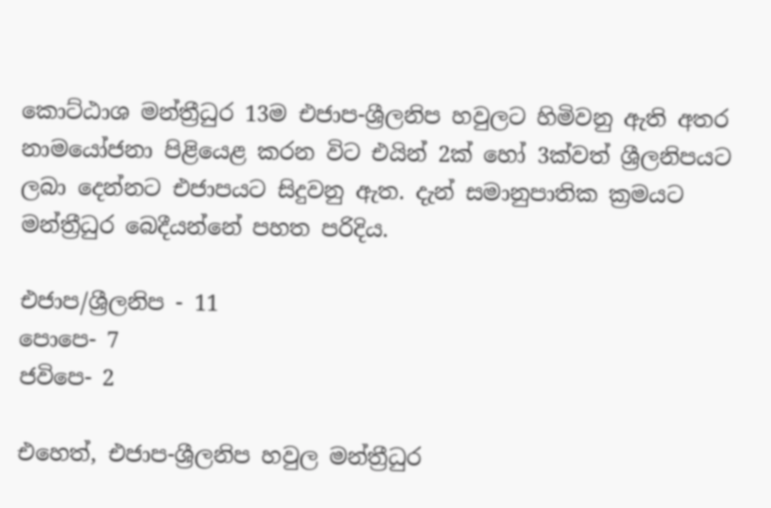කොට්ඨාශ මන්ත්‍රීධුර 13ම එජාප-ශ්‍රීලනිප හවුලට හිමිවනු ඇති අතර නාමයෝජනා පිළියෙළ කරන විට එයින් 2ක් හෝ 3ක්වත් ශ්‍රීලනිපයට ලබා දෙන්නට එජාපයට සිදුවනු ඇත. දැන් සමානුපාතික ක්‍රමයට මන්ත්‍රීධුර බෙදීයන්නේ පහත පරිදිය.

එජාප/ශ්‍රීලනිප - 11
පොපෙ- 7
ජවිපෙ- 2

එහෙත්, එජාප-ශ්‍රීලනිප හවුල මන්ත්‍රීධුර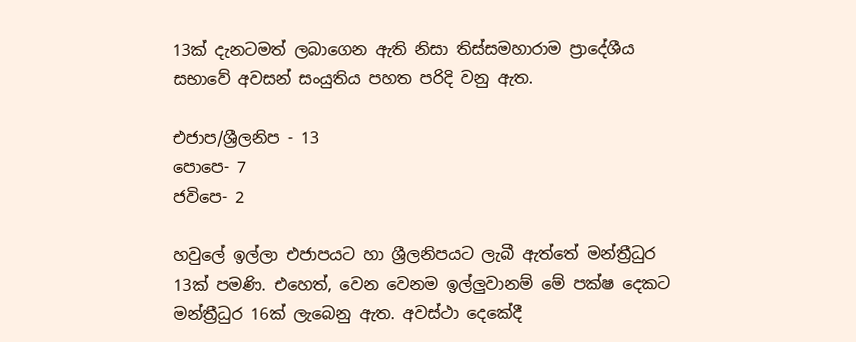13ක් දැනටමත් ලබාගෙන ඇති නිසා තිස්සමහාරාම ප්‍රාදේශීය සභාවේ අවසන් සංයුතිය පහත පරිදි වනු ඇත.

එජාප/ශ්‍රීලනිප - 13
පොපෙ- 7
ජවිපෙ- 2

හවුලේ ඉල්ලා එජාපයට හා ශ්‍රීලනිපයට ලැබී ඇත්තේ මන්ත්‍රීධුර 13ක් පමණි. එහෙත්, වෙන වෙනම ඉල්ලුවානම් මේ පක්ෂ දෙකට මන්ත්‍රීධුර 16ක් ලැබෙනු ඇත. අවස්ථා දෙකේදී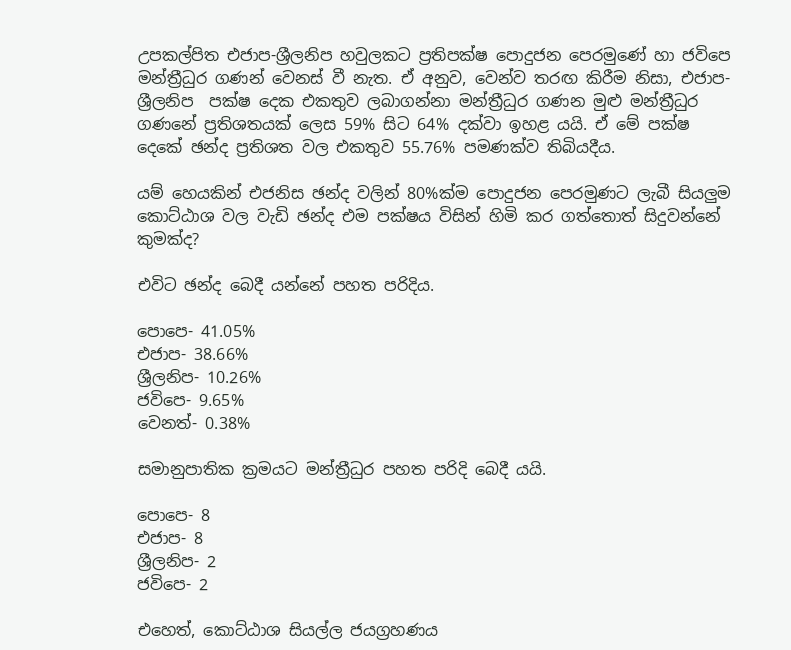උපකල්පිත එජාප-ශ්‍රීලනිප හවුලකට ප්‍රතිපක්ෂ පොදුජන පෙරමුණේ හා ජවිපෙ මන්ත්‍රීධුර ගණන් වෙනස් වී නැත. ඒ අනුව, වෙන්ව තරඟ කිරීම නිසා, එජාප-ශ්‍රීලනිප  පක්ෂ දෙක එකතුව ලබාගන්නා මන්ත්‍රීධුර ගණන මුළු මන්ත්‍රීධුර ගණනේ ප්‍රතිශතයක් ලෙස 59% සිට 64% දක්වා ඉහළ යයි. ඒ මේ පක්ෂ දෙකේ ඡන්ද ප්‍රතිශත වල එකතුව 55.76% පමණක්ව තිබියදීය.

යම් හෙයකින් එජනිස ඡන්ද වලින් 80%ක්ම පොදුජන පෙරමුණට ලැබී සියලුම කොට්ඨාශ වල වැඩි ඡන්ද එම පක්ෂය විසින් හිමි කර ගත්තොත් සිදුවන්නේ කුමක්ද?

එවිට ඡන්ද බෙදී යන්නේ පහත පරිදිය.

පොපෙ- 41.05%
එජාප- 38.66%
ශ්‍රීලනිප- 10.26%
ජවිපෙ- 9.65%
වෙනත්- 0.38%

සමානුපාතික ක්‍රමයට මන්ත්‍රීධුර පහත පරිදි බෙදී යයි.

පොපෙ- 8
එජාප- 8
ශ්‍රීලනිප- 2
ජවිපෙ- 2

එහෙත්, කොට්ඨාශ සියල්ල ජයග්‍රහණය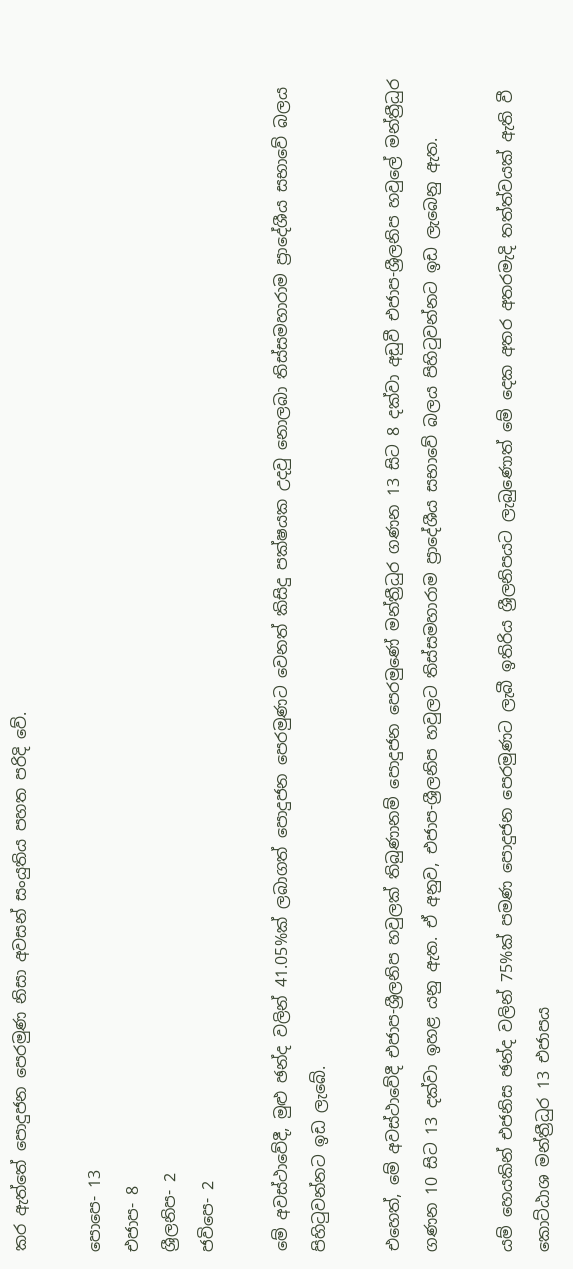කර ඇත්තේ පොදුජන පෙරමුණ නිසා අවසන් සංයුතිය පහත පරිදි වේ.

පොපෙ- 13
එජාප- 8
ශ්‍රීලනිප- 2
ජවිපෙ- 2

මේ අවස්ථාවේදී, මුළු ඡන්ද වලින් 41.05%ක් ලබාගත් පොදුජන පෙරමුණට වෙනත් කිසිදු පක්ෂයක උදවු නොලබා තිස්සමහාරාම ප්‍රාදේශීය සභාවේ බලය පිහිටුවන්නට ඉඩ ලැබේ.

එහෙත්, මේ අවස්ථාවේදී එජාප-ශ්‍රීලනිප හවුලක් තිබුණානම් පොදුජන පෙරමුණේ මන්ත්‍රීධුර ගණන 13 සිට 8 දක්වා අඩුවී එජාප-ශ්‍රීලනිප හවුලේ මන්ත්‍රීධුර ගණන 10 සිට 13 දක්වා ඉහළ යනු ඇත. ඒ අනුව, එජාප-ශ්‍රීලනිප හවුලට තිස්සමහාරාම ප්‍රාදේශීය සභාවේ බලය පිහිටුවන්නට ඉඩ ලැබෙනු ඇත.

යම් හෙයකින් එජනිස ඡන්ද වලින් 75%ක් පමණ පොදුජන පෙරමුණට ලැබී ඉතිරිය ශ්‍රීලනිපයට ලැබුණොත් මේ දෙක අතර අතරමැදි තත්ත්වයක් ඇති වී කොට්ඨාශ මන්ත්‍රීධුර 13 එජාපය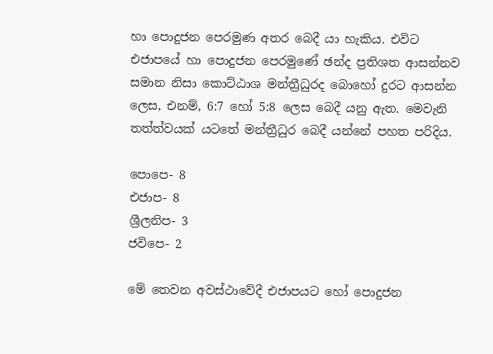හා පොදුජන පෙරමුණ අතර බෙදී යා හැකිය. එවිට එජාපයේ හා පොදුජන පෙරමුණේ ඡන්ද ප්‍රතිශත ආසන්නව සමාන නිසා කොට්ඨාශ මන්ත්‍රීධුරද බොහෝ දුරට ආසන්න ලෙස, එනම්, 6:7 හෝ 5:8 ලෙස බෙදී යනු ඇත. මෙවැනි තත්ත්වයක් යටතේ මන්ත්‍රීධුර බෙදී යන්නේ පහත පරිදිය.

පොපෙ- 8
එජාප- 8
ශ්‍රීලනිප- 3
ජවිපෙ- 2

මේ තෙවන අවස්ථාවේදී එජාපයට හෝ පොදුජන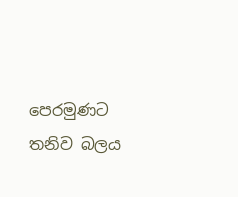පෙරමුණට තනිව බලය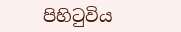පිහිටුවිය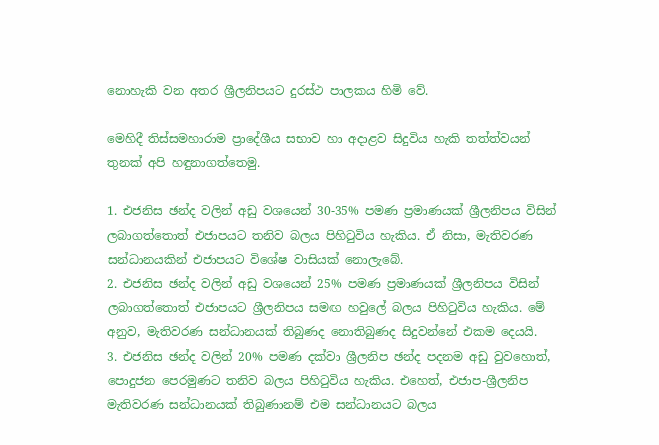නොහැකි වන අතර ශ්‍රීලනිපයට දුරස්ථ පාලකය හිමි වේ.

මෙහිදී තිස්සමහාරාම ප්‍රාදේශීය සභාව හා අදාළව සිදුවිය හැකි තත්ත්වයන් තුනක් අපි හඳුනාගත්තෙමු.

1. එජනිස ඡන්ද වලින් අඩු වශයෙන් 30-35% පමණ ප්‍රමාණයක් ශ්‍රීලනිපය විසින් ලබාගත්තොත් එජාපයට තනිව බලය පිහිටුවිය හැකිය. ඒ නිසා, මැතිවරණ සන්ධානයකින් එජාපයට විශේෂ වාසියක් නොලැබේ.
2. එජනිස ඡන්ද වලින් අඩු වශයෙන් 25% පමණ ප්‍රමාණයක් ශ්‍රීලනිපය විසින් ලබාගත්තොත් එජාපයට ශ්‍රීලනිපය සමඟ හවුලේ බලය පිහිටුවිය හැකිය. මේ අනුව, මැතිවරණ සන්ධානයක් තිබුණද නොතිබුණද සිදුවන්නේ එකම දෙයයි.
3. එජනිස ඡන්ද වලින් 20% පමණ දක්වා ශ්‍රීලනිප ඡන්ද පදනම අඩු වුවහොත්, පොදුජන පෙරමුණට තනිව බලය පිහිටුවිය හැකිය. එහෙත්, එජාප-ශ්‍රීලනිප මැතිවරණ සන්ධානයක් තිබුණානම් එම සන්ධානයට බලය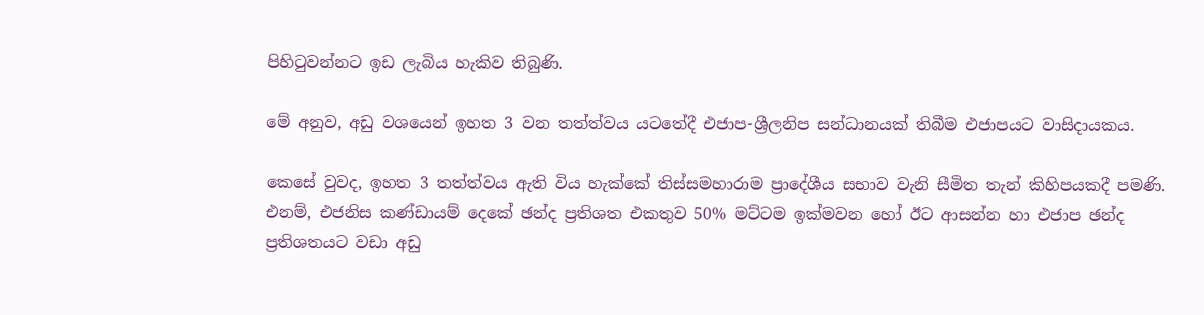පිහිටුවන්නට ඉඩ ලැබිය හැකිව තිබුණි.

මේ අනුව, අඩු වශයෙන් ඉහත 3 වන තත්ත්වය යටතේදී එජාප-ශ්‍රීලනිප සන්ධානයක් තිබීම එජාපයට වාසිදායකය.

කෙසේ වුවද, ඉහත 3 තත්ත්වය ඇති විය හැක්කේ තිස්සමහාරාම ප්‍රාදේශීය සභාව වැනි සීමිත තැන් කිහිපයකදී පමණි. එනම්, එජනිස කණ්ඩායම් දෙකේ ඡන්ද ප්‍රතිශත එකතුව 50% මට්ටම ඉක්මවන හෝ ඊට ආසන්න හා එජාප ඡන්ද ප්‍රතිශතයට වඩා අඩු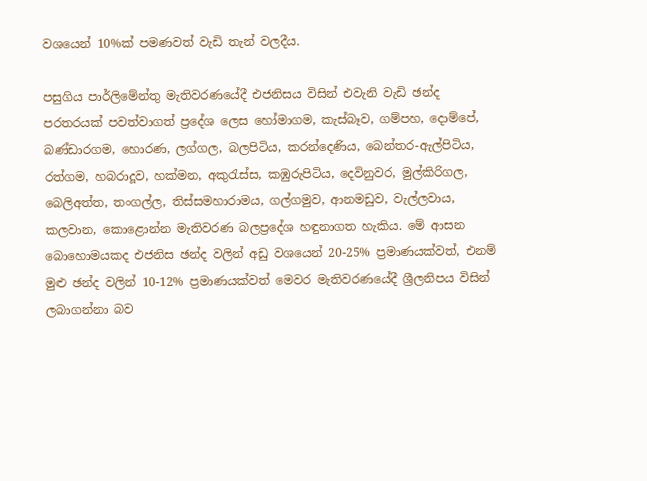වශයෙන් 10%ක් පමණවත් වැඩි තැන් වලදීය.

පසුගිය පාර්ලිමේන්තු මැතිවරණයේදී එජනිසය විසින් එවැනි වැඩි ඡන්ද පරතරයක් පවත්වාගත් ප්‍රදේශ ලෙස හෝමාගම, කැස්බෑව, ගම්පහ, දොම්පේ, බණ්ඩාරගම, හොරණ, ලග්ගල, බලපිටිය, කරන්දෙණිය, බෙන්තර-ඇල්පිටිය, රත්ගම, හබරාදූව, හක්මන, අකුරැස්ස, කඹුරුපිටිය, දෙවිනුවර, මුල්කිරිගල, බෙලිඅත්ත, තංගල්ල, තිස්සමහාරාමය, ගල්ගමුව, ආනමඩුව, වැල්ලවාය, කලවාන, කොළොන්න මැතිවරණ බලප්‍රදේශ හඳුනාගත හැකිය. මේ ආසන බොහොමයකද එජනිස ඡන්ද වලින් අඩු වශයෙන් 20-25% ප්‍රමාණයක්වත්, එනම් මුළු ඡන්ද වලින් 10-12% ප්‍රමාණයක්වත් මෙවර මැතිවරණයේදී ශ්‍රීලනිපය විසින් ලබාගන්නා බව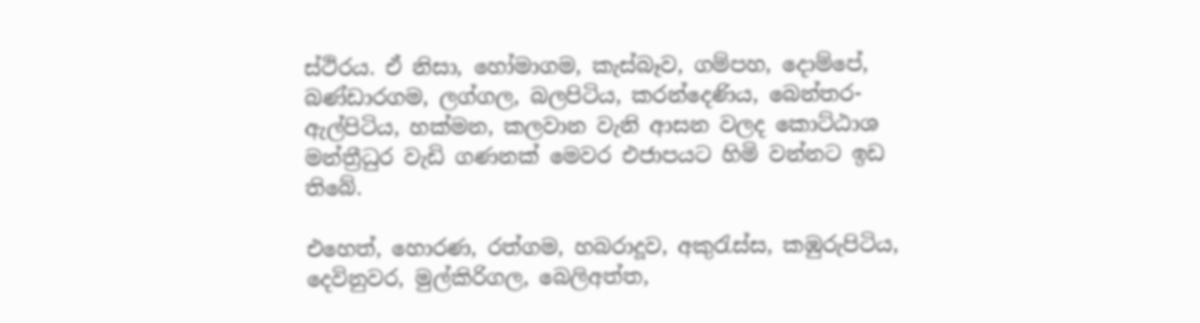ස්ථිරය. ඒ නිසා, හෝමාගම, කැස්බෑව, ගම්පහ, දොම්පේ, බණ්ඩාරගම, ලග්ගල, බලපිටිය, කරන්දෙණිය, බෙන්තර-ඇල්පිටිය, හක්මන, කලවාන වැනි ආසන වලද කොට්ඨාශ මන්ත්‍රීධුර වැඩි ගණනක් මෙවර එජාපයට හිමි වන්නට ඉඩ තිබේ.

එහෙත්, හොරණ, රත්ගම, හබරාදූව, අකුරැස්ස, කඹුරුපිටිය, දෙවිනුවර, මුල්කිරිගල, බෙලිඅත්ත,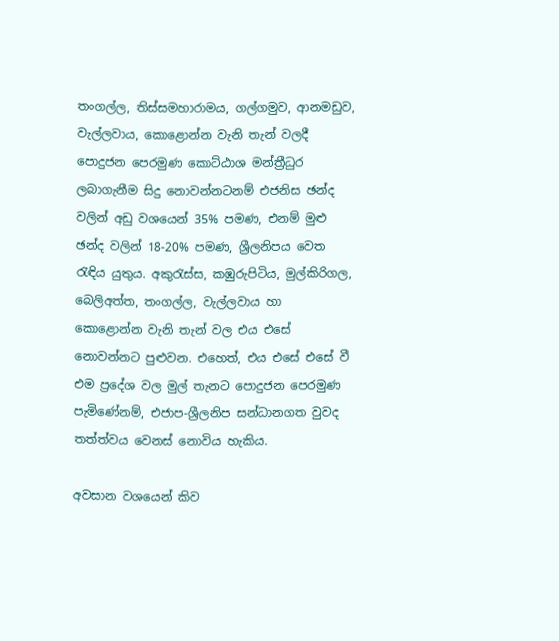තංගල්ල, තිස්සමහාරාමය, ගල්ගමුව, ආනමඩුව, වැල්ලවාය, කොළොන්න වැනි තැන් වලදී පොදුජන පෙරමුණ කොට්ඨාශ මන්ත්‍රීධුර ලබාගැනීම සිදු නොවන්නටනම් එජනිස ඡන්ද වලින් අඩු වශයෙන් 35% පමණ, එනම් මුළු ඡන්ද වලින් 18-20% පමණ, ශ්‍රීලනිපය වෙත රැඳිය යුතුය. අකුරැස්ස, කඹුරුපිටිය, මුල්කිරිගල, බෙලිඅත්ත, තංගල්ල, වැල්ලවාය හා කොළොන්න වැනි තැන් වල එය එසේ නොවන්නට පුළුවන. එහෙත්, එය එසේ එසේ වී එම ප්‍රදේශ වල මුල් තැනට පොදුජන පෙරමුණ පැමිණේනම්, එජාප-ශ්‍රීලනිප සන්ධානගත වුවද තත්ත්වය වෙනස් නොවිය හැකිය.

අවසාන වශයෙන් කිව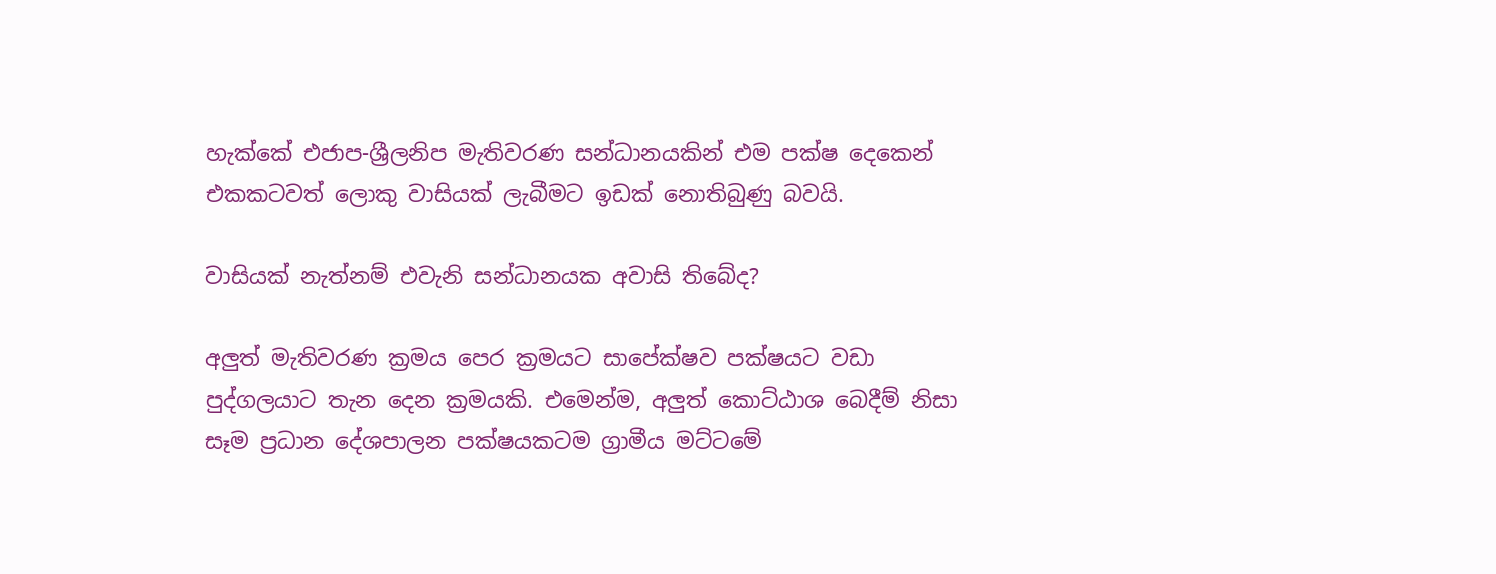හැක්කේ එජාප-ශ්‍රීලනිප මැතිවරණ සන්ධානයකින් එම පක්ෂ දෙකෙන් එකකටවත් ලොකු වාසියක් ලැබීමට ඉඩක් නොතිබුණු බවයි.

වාසියක් නැත්නම් එවැනි සන්ධානයක අවාසි තිබේද?

අලුත් මැතිවරණ ක්‍රමය පෙර ක්‍රමයට සාපේක්ෂව පක්ෂයට වඩා පුද්ගලයාට තැන දෙන ක්‍රමයකි. එමෙන්ම, අලුත් කොට්ඨාශ බෙදීම් නිසා සෑම ප්‍රධාන දේශපාලන පක්ෂයකටම ග්‍රාමීය මට්ටමේ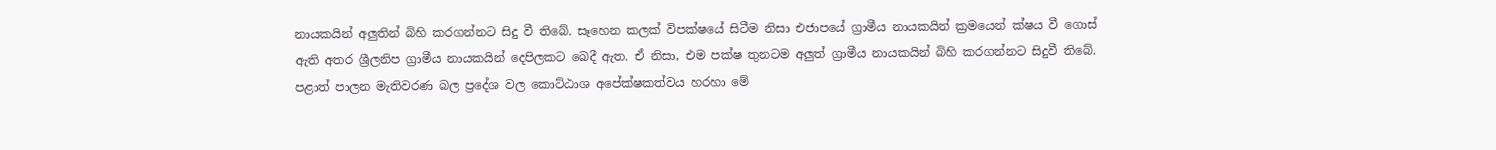නායකයින් අලුතින් බිහි කරගන්නට සිදු වී තිබේ. සෑහෙන කලක් විපක්ෂයේ සිටීම නිසා එජාපයේ ග්‍රාමීය නායකයින් ක්‍රමයෙන් ක්ෂය වී ගොස් ඇති අතර ශ්‍රීලනිප ග්‍රාමීය නායකයින් දෙපිලකට බෙදී ඇත. ඒ නිසා, එම පක්ෂ තුනටම අලුත් ග්‍රාමීය නායකයින් බිහි කරගන්නට සිදුවී තිබේ. පළාත් පාලන මැතිවරණ බල ප්‍රදේශ වල කොට්ඨාශ අපේක්ෂකත්වය හරහා මේ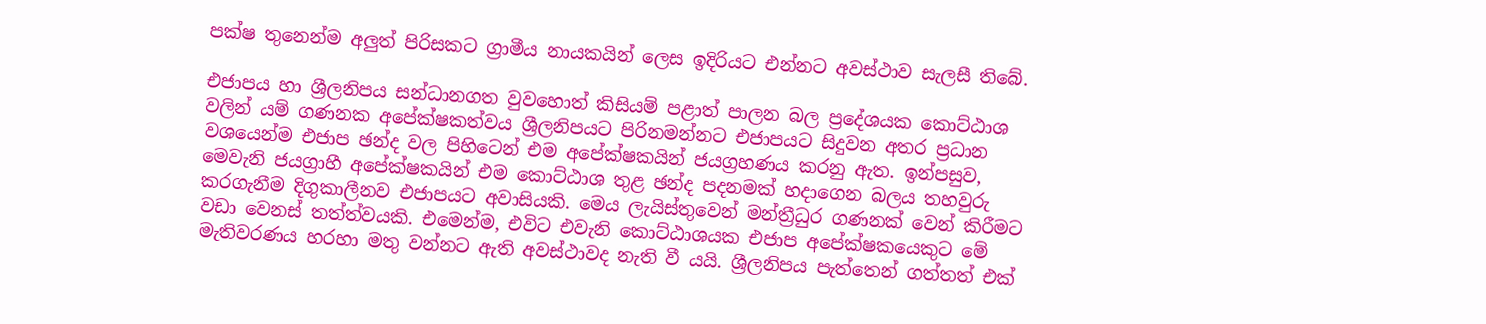පක්ෂ තුනෙන්ම අලුත් පිරිසකට ග්‍රාමීය නායකයින් ලෙස ඉදිරියට එන්නට අවස්ථාව සැලසී තිබේ.

එජාපය හා ශ්‍රීලනිපය සන්ධානගත වුවහොත් කිසියම් පළාත් පාලන බල ප්‍රදේශයක කොට්ඨාශ වලින් යම් ගණනක අපේක්ෂකත්වය ශ්‍රීලනිපයට පිරිනමන්නට එජාපයට සිදුවන අතර ප්‍රධාන වශයෙන්ම එජාප ඡන්ද වල පිහිටෙන් එම අපේක්ෂකයින් ජයග්‍රහණය කරනු ඇත. ඉන්පසුව, මෙවැනි ජයග්‍රාහී අපේක්ෂකයින් එම කොට්ඨාශ තුළ ඡන්ද පදනමක් හදාගෙන බලය තහවුරු කරගැනීම දිගුකාලීනව එජාපයට අවාසියකි. මෙය ලැයිස්තුවෙන් මන්ත්‍රීධුර ගණනක් වෙන් කිරීමට වඩා වෙනස් තත්ත්වයකි. එමෙන්ම, එවිට එවැනි කොට්ඨාශයක එජාප අපේක්ෂකයෙකුට මේ මැතිවරණය හරහා මතු වන්නට ඇති අවස්ථාවද නැති වී යයි. ශ්‍රීලනිපය පැත්තෙන් ගත්තත් එක්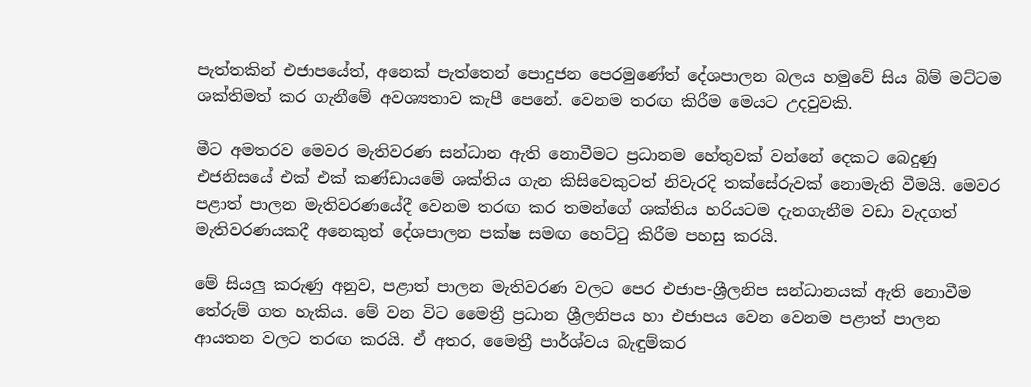පැත්තකින් එජාපයේත්, අනෙක් පැත්තෙන් පොදුජන පෙරමුණේත් දේශපාලන බලය හමුවේ සිය බිම් මට්ටම ශක්තිමත් කර ගැනීමේ අවශ්‍යතාව කැපී පෙනේ. වෙනම තරඟ කිරීම මෙයට උදවුවකි.

මීට අමතරව මෙවර මැතිවරණ සන්ධාන ඇති නොවීමට ප්‍රධානම හේතුවක් වන්නේ දෙකට බෙදුණු එජනිසයේ එක් එක් කණ්ඩායමේ ශක්තිය ගැන කිසිවෙකුටත් නිවැරදි තක්සේරුවක් නොමැති වීමයි. මෙවර පළාත් පාලන මැතිවරණයේදී වෙනම තරඟ කර තමන්ගේ ශක්තිය හරියටම දැනගැනීම වඩා වැදගත් මැතිවරණයකදී අනෙකුත් දේශපාලන පක්ෂ සමඟ හෙට්ටු කිරීම පහසු කරයි.

මේ සියලු කරුණු අනුව, පළාත් පාලන මැතිවරණ වලට පෙර එජාප-ශ්‍රීලනිප සන්ධානයක් ඇති නොවීම තේරුම් ගත හැකිය. මේ වන විට මෛත්‍රී ප්‍රධාන ශ්‍රීලනිපය හා එජාපය වෙන වෙනම පළාත් පාලන ආයතන වලට තරඟ කරයි. ඒ අතර, මෛත්‍රී පාර්ශ්වය බැඳුම්කර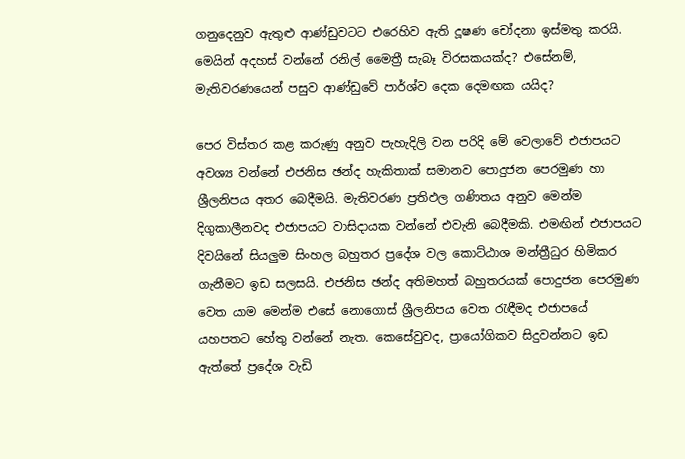ගනුදෙනුව ඇතුළු ආණ්ඩුවටට එරෙහිව ඇති දූෂණ චෝදනා ඉස්මතු කරයි. මෙයින් අදහස් වන්නේ රනිල් මෛත්‍රී සැබෑ විරසකයක්ද? එසේනම්, මැතිවරණයෙන් පසුව ආණ්ඩුවේ පාර්ශ්ව දෙක දෙමඟක යයිද?

පෙර විස්තර කළ කරුණු අනුව පැහැදිලි වන පරිදි මේ වෙලාවේ එජාපයට අවශ්‍ය වන්නේ එජනිස ඡන්ද හැකිතාක් සමානව පොදුජන පෙරමුණ හා ශ්‍රීලනිපය අතර බෙදීමයි. මැතිවරණ ප්‍රතිඵල ගණිතය අනුව මෙන්ම දිගුකාලීනවද එජාපයට වාසිදායක වන්නේ එවැනි බෙදීමකි. එමඟින් එජාපයට දිවයිනේ සියලුම සිංහල බහුතර ප්‍රදේශ වල කොට්ඨාශ මන්ත්‍රීධුර හිමිකර ගැනීමට ඉඩ සලසයි. එජනිස ඡන්ද අතිමහත් බහුතරයක් පොදුජන පෙරමුණ වෙත යාම මෙන්ම එසේ නොගොස් ශ්‍රීලනිපය වෙත රැඳීමද එජාපයේ යහපතට හේතු වන්නේ නැත. කෙසේවුවද, ප්‍රායෝගිකව සිදුවන්නට ඉඩ ඇත්තේ ප්‍රදේශ වැඩි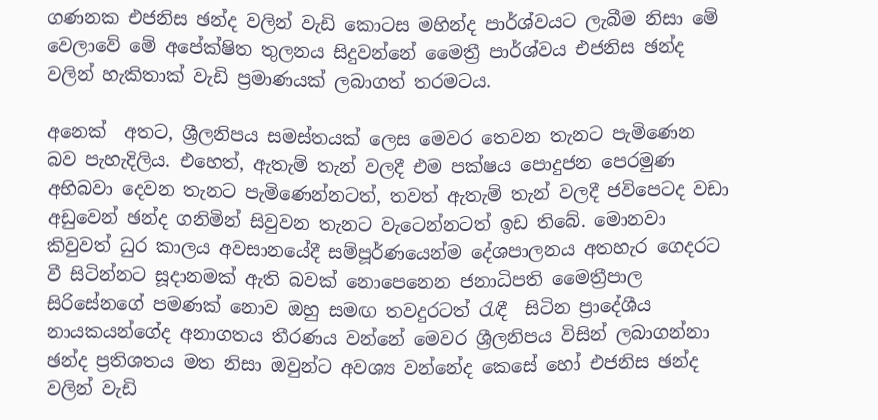ගණනක එජනිස ඡන්ද වලින් වැඩි කොටස මහින්ද පාර්ශ්වයට ලැබීම නිසා මේ වෙලාවේ මේ අපේක්ෂිත තුලනය සිදුවන්නේ මෛත්‍රී පාර්ශ්වය එජනිස ඡන්ද වලින් හැකිතාක් වැඩි ප්‍රමාණයක් ලබාගත් තරමටය.

අනෙක්  අතට, ශ්‍රීලනිපය සමස්තයක් ලෙස මෙවර තෙවන තැනට පැමිණෙන බව පැහැදිලිය. එහෙත්, ඇතැම් තැන් වලදී එම පක්ෂය පොදුජන පෙරමුණ අභිබවා දෙවන තැනට පැමිණෙන්නටත්, තවත් ඇතැම් තැන් වලදී ජවිපෙටද වඩා අඩුවෙන් ඡන්ද ගනිමින් සිවුවන තැනට වැටෙන්නටත් ඉඩ තිබේ. මොනවා කිවුවත් ධුර කාලය අවසානයේදී සම්පූර්ණයෙන්ම දේශපාලනය අතහැර ගෙදරට වී සිටින්නට සූදානමක් ඇති බවක් නොපෙනෙන ජනාධිපති මෛත්‍රීපාල සිරිසේනගේ පමණක් නොව ඔහු සමඟ තවදුරටත් රැඳී  සිටින ප්‍රාදේශීය නායකයන්ගේද අනාගතය තීරණය වන්නේ මෙවර ශ්‍රීලනිපය විසින් ලබාගන්නා ඡන්ද ප්‍රතිශතය මත නිසා ඔවුන්ට අවශ්‍ය වන්නේද කෙසේ හෝ එජනිස ඡන්ද වලින් වැඩි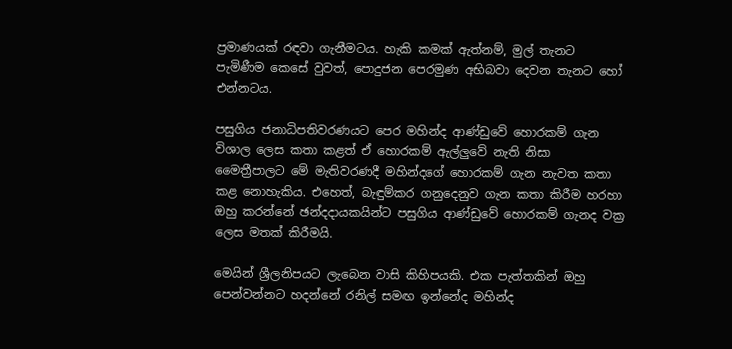ප්‍රමාණයක් රඳවා ගැනීමටය. හැකි කමක් ඇත්නම්, මුල් තැනට පැමිණීම කෙසේ වුවත්, පොදුජන පෙරමුණ අභිබවා දෙවන තැනට හෝ එන්නටය.

පසුගිය ජනාධිපතිවරණයට පෙර මහින්ද ආණ්ඩුවේ හොරකම් ගැන විශාල ලෙස කතා කළත් ඒ හොරකම් ඇල්ලුවේ නැති නිසා මෛත්‍රීපාලට මේ මැතිවරණදී මහින්දගේ හොරකම් ගැන නැවත කතා කළ නොහැකිය. එහෙත්, බැඳුම්කර ගනුදෙනුව ගැන කතා කිරීම හරහා ඔහු කරන්නේ ඡන්දදායකයින්ට පසුගිය ආණ්ඩුවේ හොරකම් ගැනද වක්‍ර ලෙස මතක් කිරීමයි.

මෙයින් ශ්‍රීලනිපයට ලැබෙන වාසි කිහිපයකි. එක පැත්තකින් ඔහු පෙන්වන්නට හදන්නේ රනිල් සමඟ ඉන්නේද මහින්ද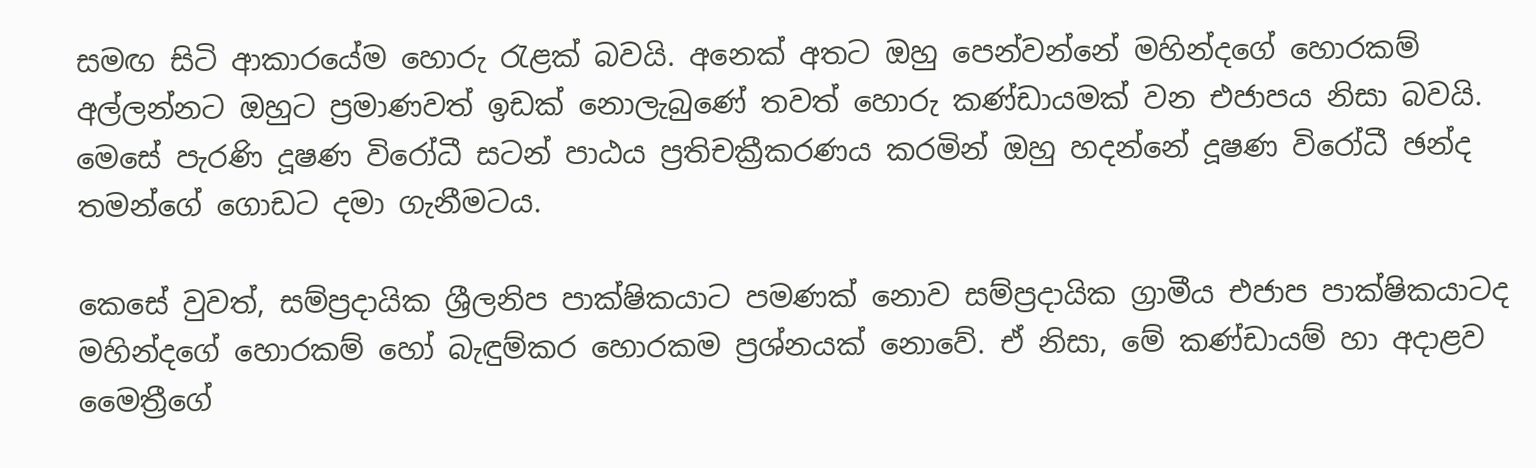සමඟ සිටි ආකාරයේම හොරු රැළක් බවයි. අනෙක් අතට ඔහු පෙන්වන්නේ මහින්දගේ හොරකම් අල්ලන්නට ඔහුට ප්‍රමාණවත් ඉඩක් නොලැබුණේ තවත් හොරු කණ්ඩායමක් වන එජාපය නිසා බවයි. මෙසේ පැරණි දූෂණ විරෝධී සටන් පාඨය ප්‍රතිචක්‍රීකරණය කරමින් ඔහු හදන්නේ දූෂණ විරෝධී ඡන්ද තමන්ගේ ගොඩට දමා ගැනීමටය.

කෙසේ වුවත්, සම්ප්‍රදායික ශ්‍රීලනිප පාක්ෂිකයාට පමණක් නොව සම්ප්‍රදායික ග්‍රාමීය එජාප පාක්ෂිකයාටද මහින්දගේ හොරකම් හෝ බැඳුම්කර හොරකම ප්‍රශ්නයක් නොවේ. ඒ නිසා, මේ කණ්ඩායම් හා අදාළව මෛත්‍රීගේ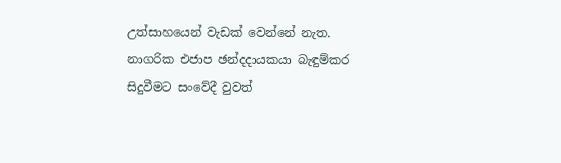උත්සාහයෙන් වැඩක් වෙන්නේ නැත. නාගරික එජාප ඡන්දදායකයා බැඳුම්කර සිදුවීමට සංවේදී වුවත්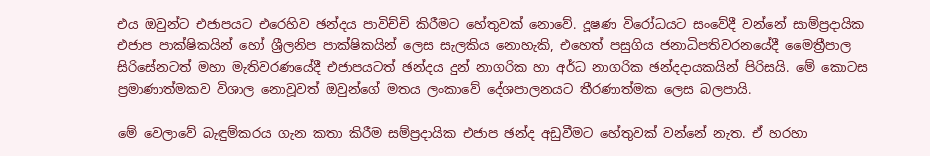එය ඔවුන්ට එජාපයට එරෙහිව ඡන්දය පාවිච්චි කිරීමට හේතුවක් නොවේ. දූෂණ විරෝධයට සංවේදී වන්නේ සාම්ප්‍රදායික එජාප පාක්ෂිකයින් හෝ ශ්‍රීලනිප පාක්ෂිකයින් ලෙස සැලකිය නොහැකි, එහෙත් පසුගිය ජනාධිපතිවරනයේදී මෛත්‍රීපාල සිරිසේනටත් මහා මැතිවරණයේදී එජාපයටත් ඡන්දය දුන් නාගරික හා අර්ධ නාගරික ඡන්දදායකයින් පිරිසයි. මේ කොටස ප්‍රමාණාත්මකව විශාල නොවූවත් ඔවුන්ගේ මතය ලංකාවේ දේශපාලනයට තීරණාත්මක ලෙස බලපායි.

මේ වෙලාවේ බැඳුම්කරය ගැන කතා කිරීම සම්ප්‍රදායික එජාප ඡන්ද අඩුවීමට හේතුවක් වන්නේ නැත. ඒ හරහා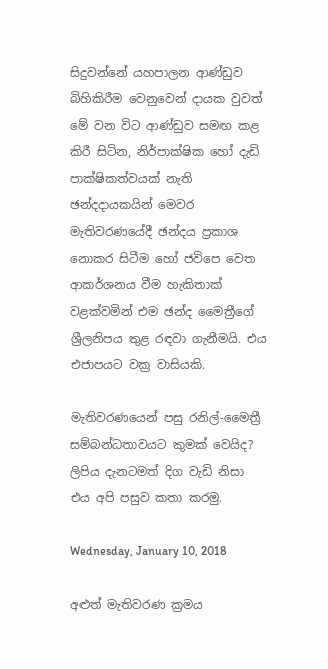සිදුවන්නේ යහපාලන ආණ්ඩුව බිහිකිරීම වෙනුවෙන් දායක වුවත් මේ වන විට ආණ්ඩුව සමඟ කළ කිරී සිටින, නිර්පාක්ෂික හෝ දැඩි පාක්ෂිකත්වයක් නැති  ඡන්දදායකයින් මෙවර මැතිවරණයේදී ඡන්දය ප්‍රකාශ නොකර සිටීම හෝ ජවිපෙ වෙත ආකර්ශනය වීම හැකිතාක් වළක්වමින් එම ඡන්ද මෛත්‍රීගේ ශ්‍රීලනිපය තුළ රඳවා ගැනීමයි. එය එජාපයට වක්‍ර වාසියකි.

මැතිවරණයෙන් පසු රනිල්-මෛත්‍රී සම්බන්ධතාවයට කුමක් වෙයිද? ලිපිය දැනටමත් දිග වැඩි නිසා එය අපි පසුව කතා කරමු.

Wednesday, January 10, 2018

අළුත් මැතිවරණ ක්‍රමය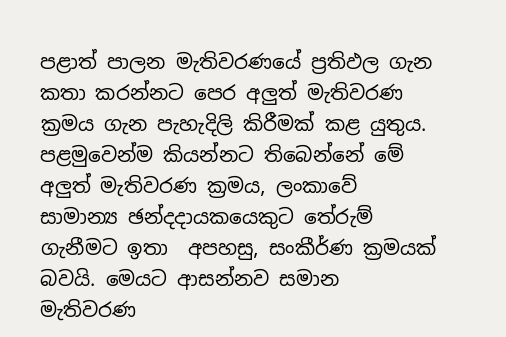පළාත් පාලන මැතිවරණයේ ප්‍රතිඵල ගැන කතා කරන්නට පෙර අලුත් මැතිවරණ ක්‍රමය ගැන පැහැදිලි කිරීමක් කළ යුතුය. පළමුවෙන්ම කියන්නට තිබෙන්නේ මේ අලුත් මැතිවරණ ක්‍රමය, ලංකාවේ සාමාන්‍ය ඡන්දදායකයෙකුට තේරුම් ගැනීමට ඉතා  අපහසු, සංකීර්ණ ක්‍රමයක් බවයි. මෙයට ආසන්නව සමාන මැතිවරණ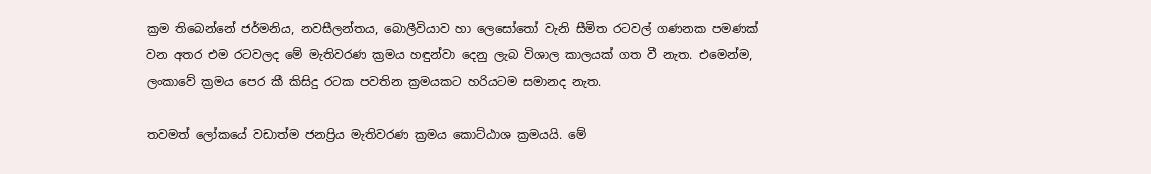ක්‍රම තිබෙන්නේ ජර්මනිය, නවසීලන්තය, බොලීවියාව හා ලෙසෝතෝ වැනි සීමිත රටවල් ගණනක පමණක් වන අතර එම රටවලද මේ මැතිවරණ ක්‍රමය හඳුන්වා දෙනු ලැබ විශාල කාලයක් ගත වී නැත. එමෙන්ම, ලංකාවේ ක්‍රමය පෙර කී කිසිදු රටක පවතින ක්‍රමයකට හරියටම සමානද නැත.

තවමත් ලෝකයේ වඩාත්ම ජනප්‍රිය මැතිවරණ ක්‍රමය කොට්ඨාශ ක්‍රමයයි. මේ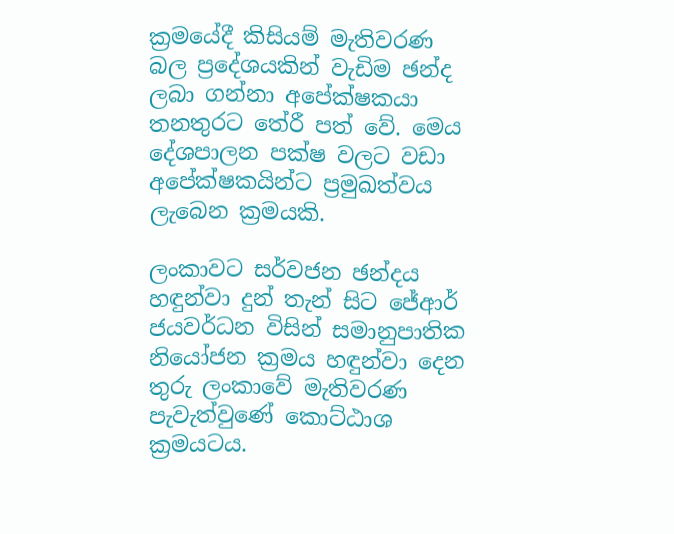ක්‍රමයේදී කිසියම් මැතිවරණ බල ප්‍රදේශයකින් වැඩිම ඡන්ද ලබා ගන්නා අපේක්ෂකයා තනතුරට තේරී පත් වේ. මෙය දේශපාලන පක්ෂ වලට වඩා අපේක්ෂකයින්ට ප්‍රමුඛත්වය ලැබෙන ක්‍රමයකි.

ලංකාවට සර්වජන ඡන්දය හඳුන්වා දුන් තැන් සිට ජේආර් ජයවර්ධන විසින් සමානුපාතික නියෝජන ක්‍රමය හඳුන්වා දෙන තුරු ලංකාවේ මැතිවරණ පැවැත්වුණේ කොට්ඨාශ ක්‍රමයටය.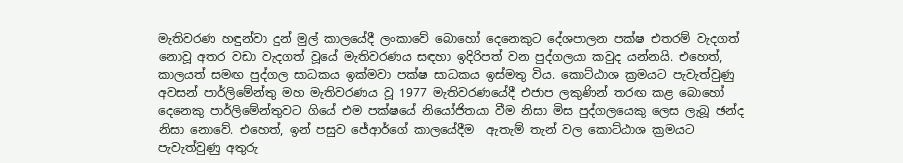මැතිවරණ හඳුන්වා දුන් මුල් කාලයේදී ලංකාවේ බොහෝ දෙනෙකුට දේශපාලන පක්ෂ එතරම් වැදගත් නොවූ අතර වඩා වැදගත් වූයේ මැතිවරණය සඳහා ඉදිරිපත් වන පුද්ගලයා කවුද යන්නයි. එහෙත්, කාලයත් සමඟ පුද්ගල සාධකය ඉක්මවා පක්ෂ සාධකය ඉස්මතු විය. කොට්ඨාශ ක්‍රමයට පැවැත්වුණු අවසන් පාර්ලිමේන්තු මහ මැතිවරණය වූ 1977 මැතිවරණයේදී එජාප ලකුණින් තරඟ කළ බොහෝ දෙනෙකු පාර්ලිමේන්තුවට ගියේ එම පක්ෂයේ නියෝජිතයා වීම නිසා මිස පුද්ගලයෙකු ලෙස ලැබූ ඡන්ද නිසා නොවේ. එහෙත්, ඉන් පසුව ජේආර්ගේ කාලයේදීම  ඇතැම් තැන් වල කොට්ඨාශ ක්‍රමයට පැවැත්වුණු අතුරු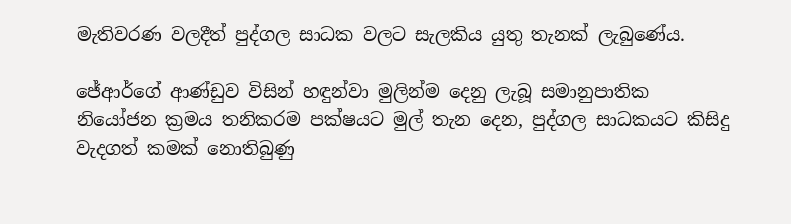මැතිවරණ වලදීත් පුද්ගල සාධක වලට සැලකිය යුතු තැනක් ලැබුණේය.

ජේආර්ගේ ආණ්ඩුව විසින් හඳුන්වා මුලින්ම දෙනු ලැබූ සමානුපාතික නියෝජන ක්‍රමය තනිකරම පක්ෂයට මුල් තැන දෙන, පුද්ගල සාධකයට කිසිදු වැදගත් කමක් නොතිබුණු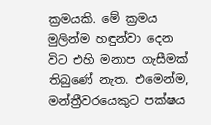ක්‍රමයකි. මේ ක්‍රමය මුලින්ම හඳුන්වා දෙන විට එහි මනාප ගැසීමක් තිබුණේ නැත. එමෙන්ම, මන්ත්‍රීවරයෙකුට පක්ෂය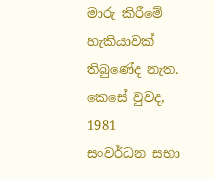මාරු කිරීමේ හැකියාවක් තිබුණේද නැත. කෙසේ වුවද, 1981 සංවර්ධන සභා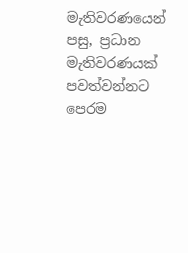මැතිවරණයෙන් පසු, ප්‍රධාන මැතිවරණයක් පවත්වන්නට පෙරම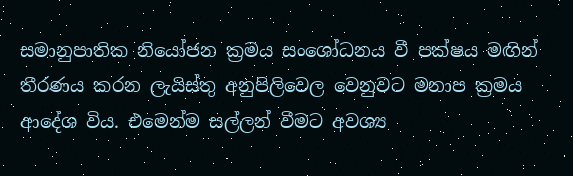සමානුපාතික නියෝජන ක්‍රමය සංශෝධනය වී පක්ෂය මඟින් තීරණය කරන ලැයිස්තු අනුපිලිවෙල වෙනුවට මනාප ක්‍රමය ආදේශ විය. එමෙන්ම සල්ලන් වීමට අවශ්‍ය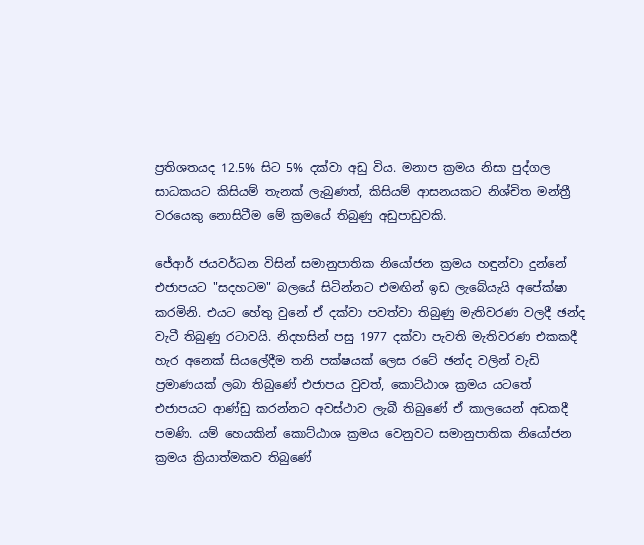ප්‍රතිශතයද 12.5% සිට 5% දක්වා අඩු විය. මනාප ක්‍රමය නිසා පුද්ගල සාධකයට කිසියම් තැනක් ලැබුණත්, කිසියම් ආසනයකට නිශ්චිත මන්ත්‍රී වරයෙකු නොසිටීම මේ ක්‍රමයේ තිබුණු අඩුපාඩුවකි.

ජේආර් ජයවර්ධන විසින් සමානුපාතික නියෝජන ක්‍රමය හඳුන්වා දුන්නේ එජාපයට "සදහටම" බලයේ සිටින්නට එමඟින් ඉඩ ලැබේයැයි අපේක්ෂා කරමිනි. එයට හේතු වුනේ ඒ දක්වා පවත්වා තිබුණු මැතිවරණ වලදී ඡන්ද වැටී තිබුණු රටාවයි. නිදහසින් පසු 1977 දක්වා පැවති මැතිවරණ එකකදී හැර අනෙක් සියලේදීම තනි පක්ෂයක් ලෙස රටේ ඡන්ද වලින් වැඩි ප්‍රමාණයක් ලබා තිබුණේ එජාපය වුවත්, කොට්ඨාශ ක්‍රමය යටතේ එජාපයට ආණ්ඩු කරන්නට අවස්ථාව ලැබී තිබුණේ ඒ කාලයෙන් අඩකදී පමණි. යම් හෙයකින් කොට්ඨාශ ක්‍රමය වෙනුවට සමානුපාතික නියෝජන ක්‍රමය ක්‍රියාත්මකව තිබුණේ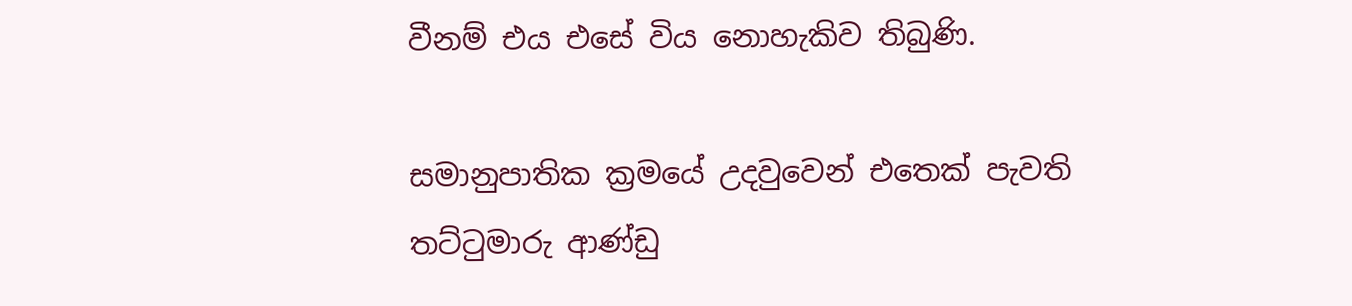වීනම් එය එසේ විය නොහැකිව තිබුණි.

සමානුපාතික ක්‍රමයේ උදවුවෙන් එතෙක් පැවති තට්ටුමාරු ආණ්ඩු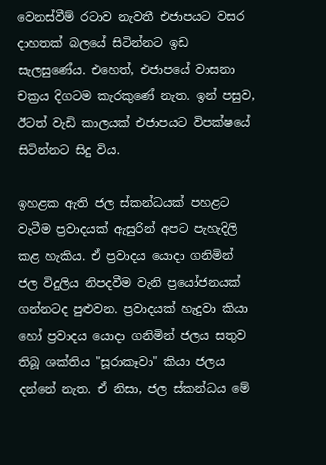වෙනස්වීම් රටාව නැවතී එජාපයට වසර දාහතක් බලයේ සිටින්නට ඉඩ සැලසුණේය. එහෙත්, එජාපයේ වාසනා චක්‍රය දිගටම කැරකුණේ නැත. ඉන් පසුව, ඊටත් වැඩි කාලයක් එජාපයට විපක්ෂයේ සිටින්නට සිදු විය.

ඉහළක ඇති ජල ස්කන්ධයක් පහළට වැටීම ප්‍රවාදයක් ඇසුරින් අපට පැහැදිලි කළ හැකිය. ඒ ප්‍රවාදය යොදා ගනිමින් ජල විදුලිය නිපදවීම වැනි ප්‍රයෝජනයක් ගන්නටද පුළුවන. ප්‍රවාදයක් හැදුවා කියා හෝ ප්‍රවාදය යොදා ගනිමින් ජලය සතුව තිබූ ශක්තිය "සූරාකෑවා" කියා ජලය දන්නේ නැත. ඒ නිසා, ජල ස්කන්ධය මේ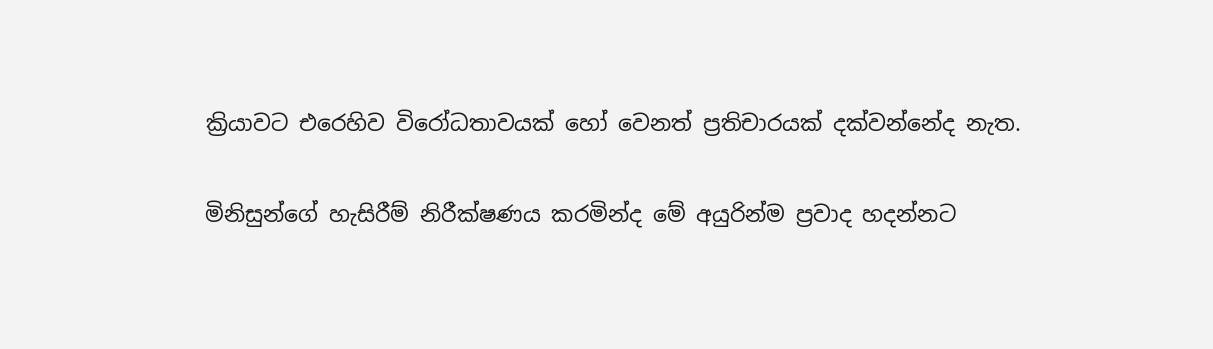ක්‍රියාවට එරෙහිව විරෝධතාවයක් හෝ වෙනත් ප්‍රතිචාරයක් දක්වන්නේද නැත.

මිනිසුන්ගේ හැසිරීම් නිරීක්ෂණය කරමින්ද මේ අයුරින්ම ප්‍රවාද හදන්නට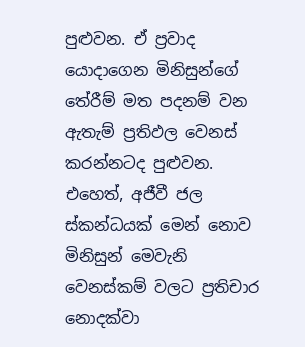පුළුවන. ඒ ප්‍රවාද යොදාගෙන මිනිසුන්ගේ තේරීම් මත පදනම් වන ඇතැම් ප්‍රතිඵල වෙනස් කරන්නටද පුළුවන. එහෙත්, අජීවී ජල ස්කන්ධයක් මෙන් නොව මිනිසුන් මෙවැනි වෙනස්කම් වලට ප්‍රතිචාර නොදක්වා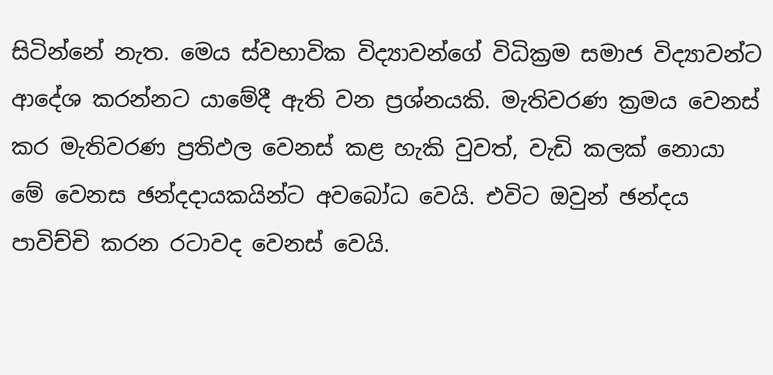සිටින්නේ නැත. මෙය ස්වභාවික විද්‍යාවන්ගේ විධික්‍රම සමාජ විද්‍යාවන්ට ආදේශ කරන්නට යාමේදී ඇති වන ප්‍රශ්නයකි. මැතිවරණ ක්‍රමය වෙනස් කර මැතිවරණ ප්‍රතිඵල වෙනස් කළ හැකි වුවත්, වැඩි කලක් නොයා මේ වෙනස ඡන්දදායකයින්ට අවබෝධ වෙයි. එවිට ඔවුන් ඡන්දය පාවිච්චි කරන රටාවද වෙනස් වෙයි.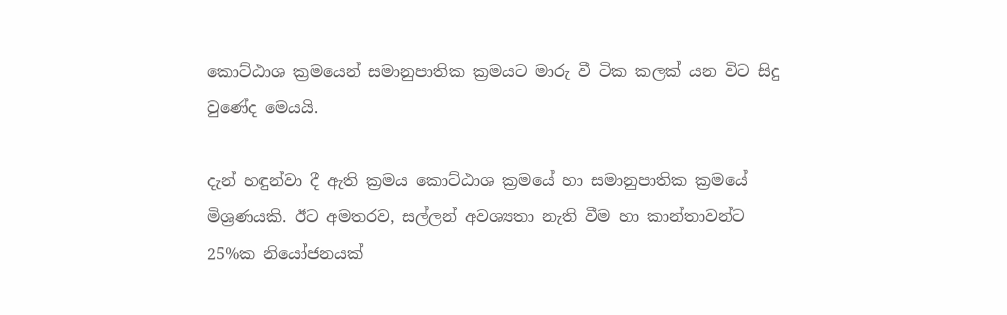කොට්ඨාශ ක්‍රමයෙන් සමානුපාතික ක්‍රමයට මාරු වී ටික කලක් යන විට සිදු වුණේද මෙයයි.

දැන් හඳුන්වා දී ඇති ක්‍රමය කොට්ඨාශ ක්‍රමයේ හා සමානුපාතික ක්‍රමයේ මිශ්‍රණයකි. ඊට අමතරව, සල්ලන් අවශ්‍යතා නැති වීම හා කාන්තාවන්ට 25%ක නියෝජනයක්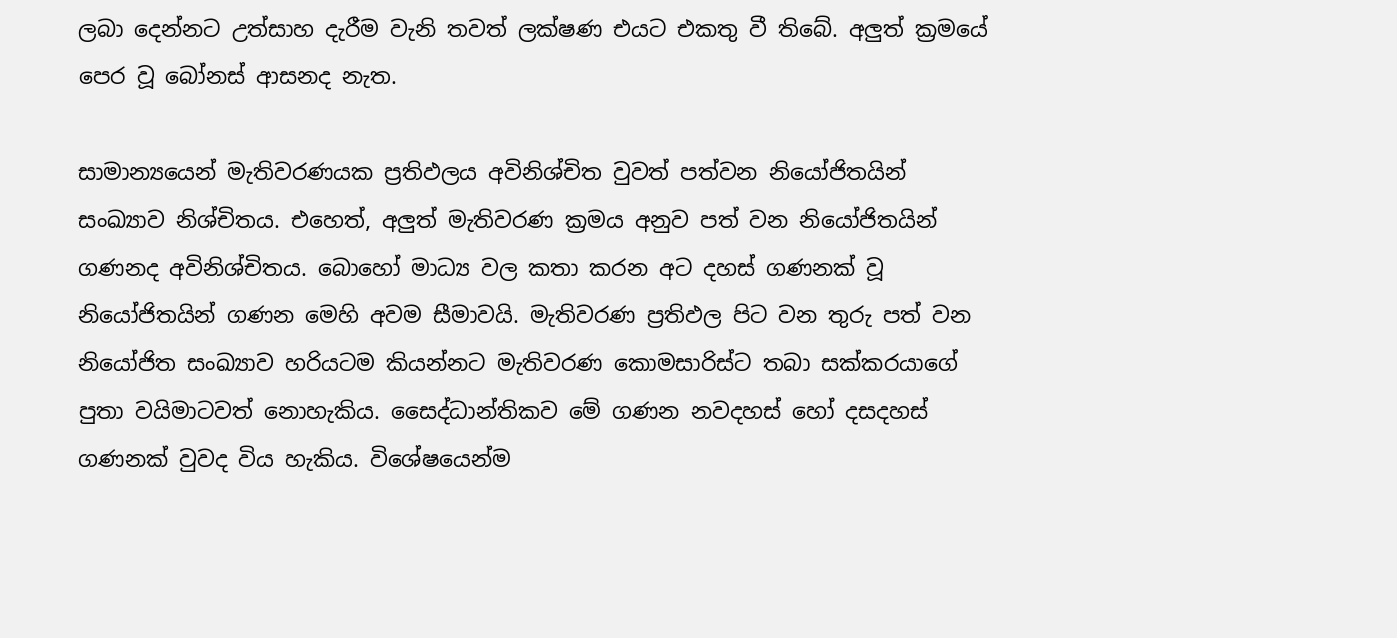ලබා දෙන්නට උත්සාහ දැරීම වැනි තවත් ලක්ෂණ එයට එකතු වී තිබේ. අලුත් ක්‍රමයේ පෙර වූ බෝනස් ආසනද නැත.

සාමාන්‍යයෙන් මැතිවරණයක ප්‍රතිඵලය අවිනිශ්චිත වුවත් පත්වන නියෝජිතයින් සංඛ්‍යාව නිශ්චිතය. එහෙත්, අලුත් මැතිවරණ ක්‍රමය අනුව පත් වන නියෝජිතයින් ගණනද අවිනිශ්චිතය. බොහෝ මාධ්‍ය වල කතා කරන අට දහස් ගණනක් වූ නියෝජිතයින් ගණන මෙහි අවම සීමාවයි. මැතිවරණ ප්‍රතිඵල පිට වන තුරු පත් වන නියෝජිත සංඛ්‍යාව හරියටම කියන්නට මැතිවරණ කොමසාරිස්ට තබා සක්කරයාගේ පුතා වයිමාටවත් නොහැකිය. සෛද්ධාන්තිකව මේ ගණන නවදහස් හෝ දසදහස් ගණනක් වුවද විය හැකිය. විශේෂයෙන්ම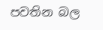පවතින බල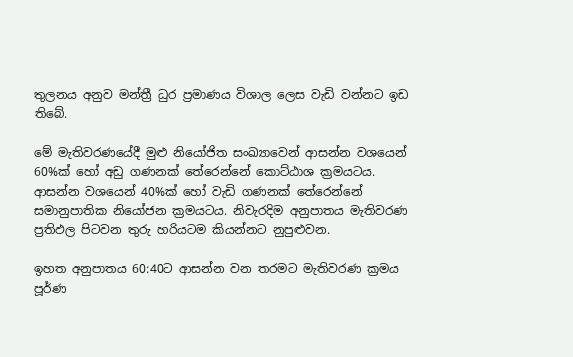තුලනය අනුව මන්ත්‍රී ධුර ප්‍රමාණය විශාල ලෙස වැඩි වන්නට ඉඩ තිබේ.

මේ මැතිවරණයේදී මුළු නියෝජිත සංඛ්‍යාවෙන් ආසන්න වශයෙන් 60%ක් හෝ අඩු ගණනක් තේරෙන්නේ කොට්ඨාශ ක්‍රමයටය. ආසන්න වශයෙන් 40%ක් හෝ වැඩි ගණනක් තේරෙන්නේ සමානුපාතික නියෝජන ක්‍රමයටය. නිවැරදිම අනුපාතය මැතිවරණ ප්‍රතිඵල පිටවන තුරු හරියටම කියන්නට නුපුළුවන.

ඉහත අනුපාතය 60:40ට ආසන්න වන තරමට මැතිවරණ ක්‍රමය පූර්ණ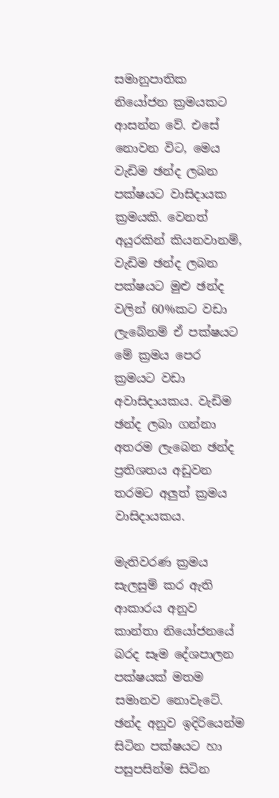සමානුපාතික නියෝජන ක්‍රමයකට ආසන්න වේ. එසේ නොවන විට, මෙය වැඩිම ඡන්ද ලබන පක්ෂයට වාසිදායක ක්‍රමයකි. වෙනත් අයුරකින් කියනවානම්, වැඩිම ඡන්ද ලබන පක්ෂයට මුළු ඡන්ද වලින් 60%කට වඩා ලැබේනම් ඒ පක්ෂයට මේ ක්‍රමය පෙර ක්‍රමයට වඩා අවාසිදායකය. වැඩිම ඡන්ද ලබා ගන්නා අතරම ලැබෙන ඡන්ද ප්‍රතිශතය අඩුවන තරමට අලුත් ක්‍රමය වාසිදායකය.

මැතිවරණ ක්‍රමය සැලසුම් කර ඇති ආකාරය අනුව කාන්තා නියෝජනයේ බරද සෑම දේශපාලන පක්ෂයක් මතම සමානව නොවැටේ. ඡන්ද අනුව ඉදිරියෙන්ම සිටින පක්ෂයට හා පසුපසින්ම සිටින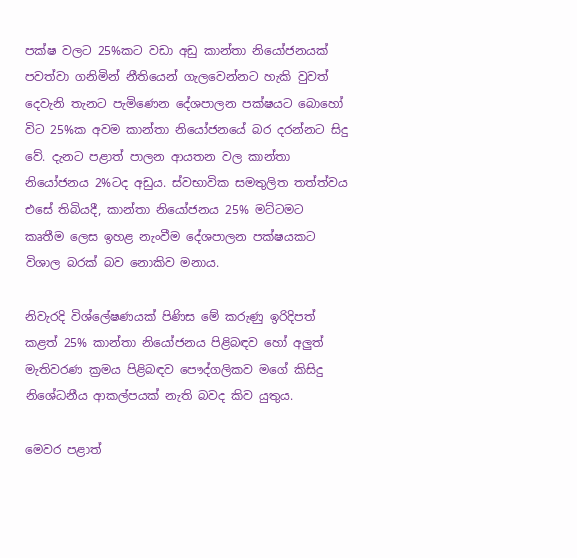පක්ෂ වලට 25%කට වඩා අඩු කාන්තා නියෝජනයක් පවත්වා ගනිමින් නීතියෙන් ගැලවෙන්නට හැකි වුවත් දෙවැනි තැනට පැමිණෙන දේශපාලන පක්ෂයට බොහෝ විට 25%ක අවම කාන්තා නියෝජනයේ බර දරන්නට සිදු වේ. දැනට පළාත් පාලන ආයතන වල කාන්තා නියෝජනය 2%ටද අඩුය. ස්වභාවික සමතුලිත තත්ත්වය එසේ තිබියදී, කාන්තා නියෝජනය 25% මට්ටමට කෘතීම ලෙස ඉහළ නැංවීම දේශපාලන පක්ෂයකට විශාල බරක් බව නොකිව මනාය.

නිවැරදි විශ්ලේෂණයක් පිණිස මේ කරුණු ඉරිදිපත් කළත් 25% කාන්තා නියෝජනය පිළිබඳව හෝ අලුත් මැතිවරණ ක්‍රමය පිළිබඳව පෞද්ගලිකව මගේ කිසිදු නිශේධනීය ආකල්පයක් නැති බවද කිව යුතුය.

මෙවර පළාත්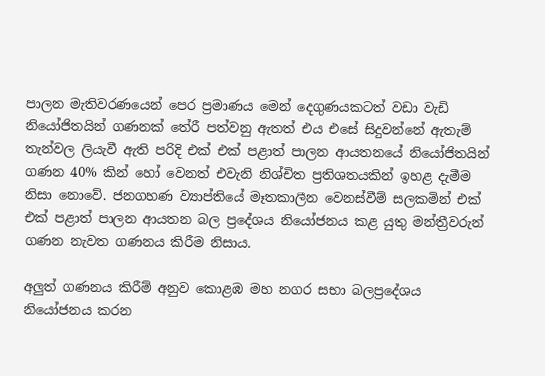පාලන මැතිවරණයෙන් පෙර ප්‍රමාණය මෙන් දෙගුණයකටත් වඩා වැඩි නියෝජිතයින් ගණනක් තේරී පත්වනු ඇතත් එය එසේ සිදුවන්නේ ඇතැම් තැන්වල ලියැවී ඇති පරිදි එක් එක් පළාත් පාලන ආයතනයේ නියෝජිතයින් ගණන 40% කින් හෝ වෙනත් එවැනි නිශ්චිත ප්‍රතිශතයකින් ඉහළ දැමීම නිසා නොවේ. ජනගහණ ව්‍යාප්තියේ මෑතකාලීන වෙනස්වීම් සලකමින් එක් එක් පළාත් පාලන ආයතන බල ප්‍රදේශය නියෝජනය කළ යුතු මන්ත්‍රීවරුන් ගණන නැවත ගණනය කිරීම නිසාය.

අලුත් ගණනය කිරීම් අනුව කොළඹ මහ නගර සභා බලප්‍රදේශය නියෝජනය කරන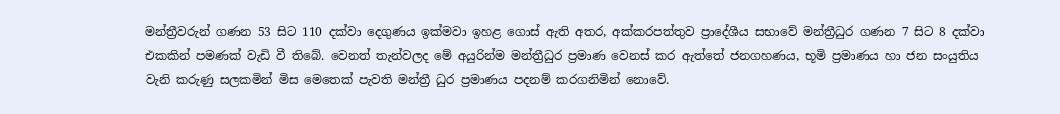මන්ත්‍රීවරුන් ගණන 53 සිට 110 දක්වා දෙගුණය ඉක්මවා ඉහළ ගොස් ඇති අතර, අක්කරපත්තුව ප්‍රාදේශීය සභාවේ මන්ත්‍රීධුර ගණන 7 සිට 8 දක්වා එකකින් පමණක් වැඩි වී තිබේ. වෙනත් තැන්වලද මේ අයුරින්ම මන්ත්‍රීධුර ප්‍රමාණ වෙනස් කර ඇත්තේ ජනගහණය, භූමි ප්‍රමාණය හා ජන සංයුතිය වැනි කරුණු සලකමින් මිස මෙතෙක් පැවති මන්ත්‍රී ධුර ප්‍රමාණය පදනම් කරගනිමින් නොවේ.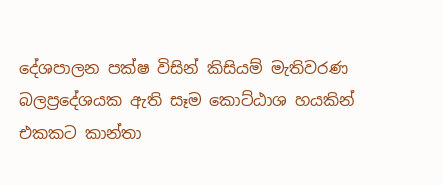දේශපාලන පක්ෂ විසින් කිසියම් මැතිවරණ බලප්‍රදේශයක ඇති සෑම කොට්ඨාශ හයකින් එකකට කාන්තා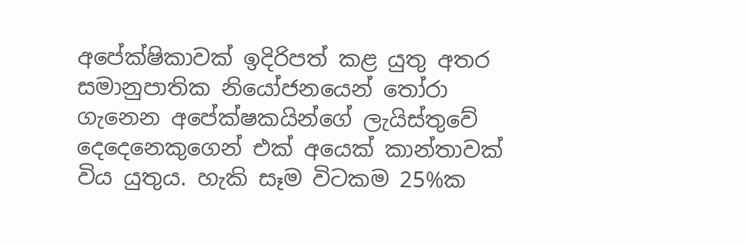අපේක්ෂිකාවක් ඉදිරිපත් කළ යුතු අතර සමානුපාතික නියෝජනයෙන් තෝරා ගැනෙන අපේක්ෂකයින්ගේ ලැයිස්තුවේ දෙදෙනෙකුගෙන් එක් අයෙක් කාන්තාවක් විය යුතුය. හැකි සෑම විටකම 25%ක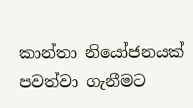කාන්තා නියෝජනයක් පවත්වා ගැනීමට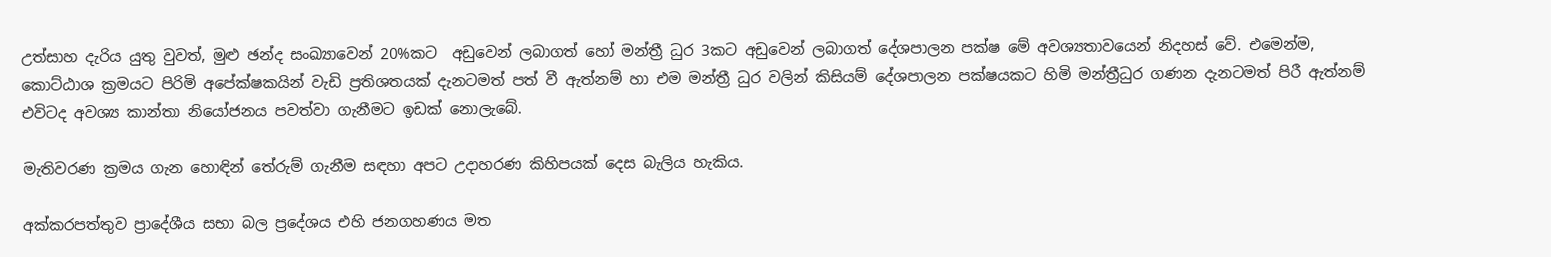උත්සාහ දැරිය යුතු වුවත්, මුළු ඡන්ද සංඛ්‍යාවෙන් 20%කට  අඩුවෙන් ලබාගත් හෝ මන්ත්‍රී ධුර 3කට අඩුවෙන් ලබාගත් දේශපාලන පක්ෂ මේ අවශ්‍යතාවයෙන් නිදහස් වේ. එමෙන්ම, කොට්ඨාශ ක්‍රමයට පිරිමි අපේක්ෂකයින් වැඩි ප්‍රතිශතයක් දැනටමත් පත් වී ඇත්නම් හා එම මන්ත්‍රී ධුර වලින් කිසියම් දේශපාලන පක්ෂයකට හිමි මන්ත්‍රීධුර ගණන දැනටමත් පිරී ඇත්නම් එවිටද අවශ්‍ය කාන්තා නියෝජනය පවත්වා ගැනීමට ඉඩක් නොලැබේ.

මැතිවරණ ක්‍රමය ගැන හොඳින් තේරුම් ගැනීම සඳහා අපට උදාහරණ කිහිපයක් දෙස බැලිය හැකිය.

අක්කරපත්තුව ප්‍රාදේශීය සභා බල ප්‍රදේශය එහි ජනගහණය මත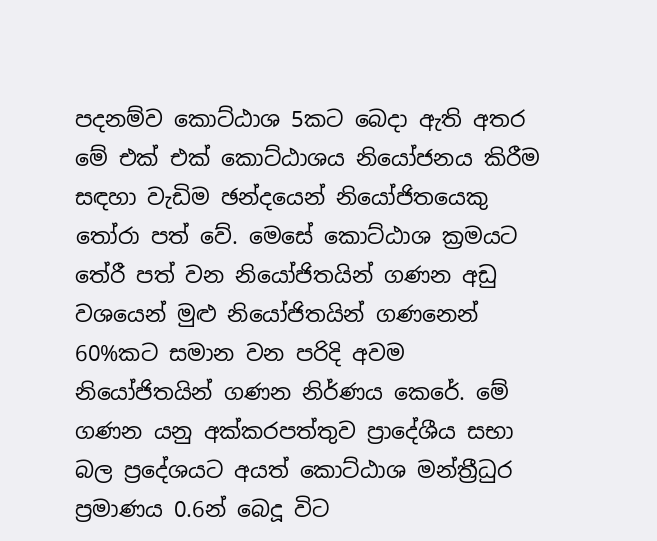පදනම්ව කොට්ඨාශ 5කට බෙදා ඇති අතර මේ එක් එක් කොට්ඨාශය නියෝජනය කිරීම සඳහා වැඩිම ඡන්දයෙන් නියෝජිතයෙකු තෝරා පත් වේ. මෙසේ කොට්ඨාශ ක්‍රමයට තේරී පත් වන නියෝජිතයින් ගණන අඩු වශයෙන් මුළු නියෝජිතයින් ගණනෙන් 60%කට සමාන වන පරිදි අවම නියෝජිතයින් ගණන නිර්ණය කෙරේ. මේ ගණන යනු අක්කරපත්තුව ප්‍රාදේශීය සභා බල ප්‍රදේශයට අයත් කොට්ඨාශ මන්ත්‍රීධුර ප්‍රමාණය 0.6න් බෙදූ විට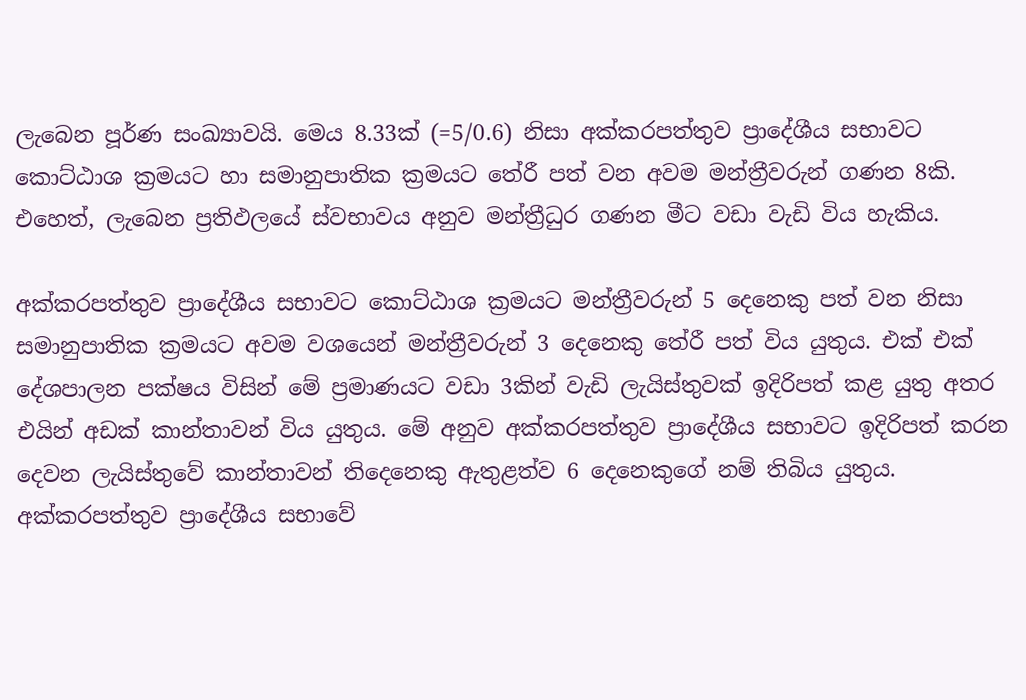ලැබෙන පූර්ණ සංඛ්‍යාවයි. මෙය 8.33ක් (=5/0.6) නිසා අක්කරපත්තුව ප්‍රාදේශීය සභාවට කොට්ඨාශ ක්‍රමයට හා සමානුපාතික ක්‍රමයට තේරී පත් වන අවම මන්ත්‍රීවරුන් ගණන 8කි. එහෙත්, ලැබෙන ප්‍රතිඵලයේ ස්වභාවය අනුව මන්ත්‍රීධුර ගණන මීට වඩා වැඩි විය හැකිය.

අක්කරපත්තුව ප්‍රාදේශීය සභාවට කොට්ඨාශ ක්‍රමයට මන්ත්‍රීවරුන් 5 දෙනෙකු පත් වන නිසා සමානුපාතික ක්‍රමයට අවම වශයෙන් මන්ත්‍රීවරුන් 3 දෙනෙකු තේරී පත් විය යුතුය. එක් එක් දේශපාලන පක්ෂය විසින් මේ ප්‍රමාණයට වඩා 3කින් වැඩි ලැයිස්තුවක් ඉදිරිපත් කළ යුතු අතර එයින් අඩක් කාන්තාවන් විය යුතුය. මේ අනුව අක්කරපත්තුව ප්‍රාදේශීය සභාවට ඉදිරිපත් කරන දෙවන ලැයිස්තුවේ කාන්තාවන් තිදෙනෙකු ඇතුළත්ව 6 දෙනෙකුගේ නම් තිබිය යුතුය. අක්කරපත්තුව ප්‍රාදේශීය සභාවේ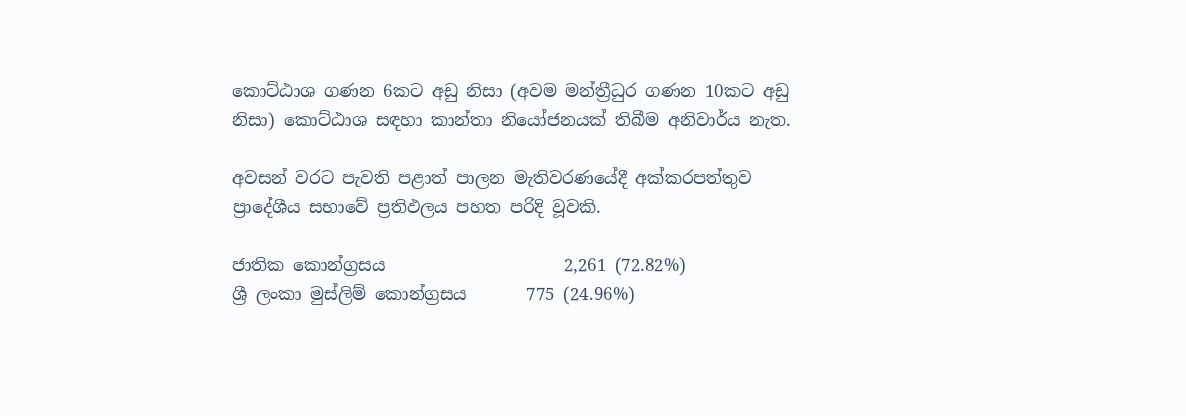කොට්ඨාශ ගණන 6කට අඩු නිසා (අවම මන්ත්‍රීධුර ගණන 10කට අඩු නිසා) කොට්ඨාශ සඳහා කාන්තා නියෝජනයක් තිබීම අනිවාර්ය නැත.

අවසන් වරට පැවති පළාත් පාලන මැතිවරණයේදී අක්කරපත්තුව ප්‍රාදේශීය සභාවේ ප්‍රතිඵලය පහත පරිදි වූවකි.

ජාතික කොන්ග්‍රසය                     2,261 (72.82%)
ශ්‍රී ලංකා මුස්ලිම් කොන්ග්‍රසය       775 (24.96%)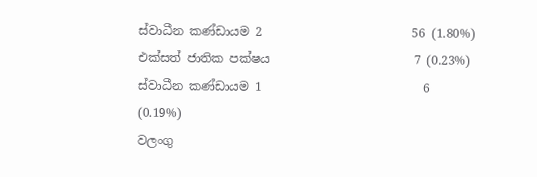ස්වාධීන කණ්ඩායම 2                         56 (1.80%)
එක්සත් ජාතික පක්ෂය                        7 (0.23%)
ස්වාධීන කණ්ඩායම 1                           6 (0.19%)
වලංගු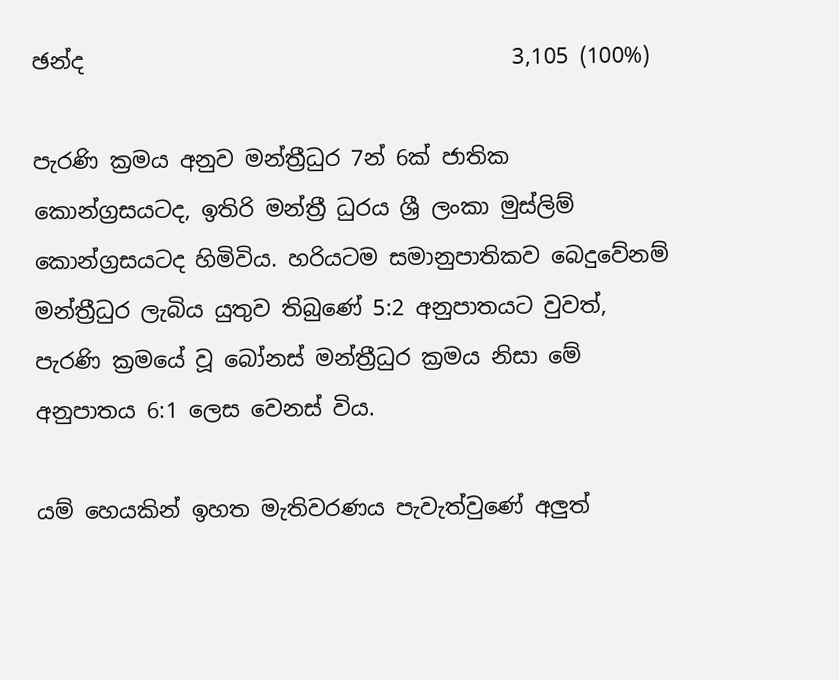ඡන්ද                                       3,105 (100%)

පැරණි ක්‍රමය අනුව මන්ත්‍රීධුර 7න් 6ක් ජාතික කොන්ග්‍රසයටද, ඉතිරි මන්ත්‍රී ධුරය ශ්‍රී ලංකා මුස්ලිම් කොන්ග්‍රසයටද හිමිවිය. හරියටම සමානුපාතිකව බෙදුවේනම් මන්ත්‍රීධුර ලැබිය යුතුව තිබුණේ 5:2 අනුපාතයට වුවත්, පැරණි ක්‍රමයේ වූ බෝනස් මන්ත්‍රීධුර ක්‍රමය නිසා මේ අනුපාතය 6:1 ලෙස වෙනස් විය.

යම් හෙයකින් ඉහත මැතිවරණය පැවැත්වුණේ අලුත්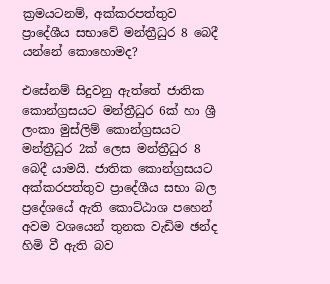ක්‍රමයටනම්, අක්කරපත්තුව ප්‍රාදේශීය සභාවේ මන්ත්‍රීධුර 8 බෙදී යන්නේ කොහොමද?

එසේනම් සිදුවනු ඇත්තේ ජාතික කොන්ග්‍රසයට මන්ත්‍රීධුර 6ක් හා ශ්‍රී ලංකා මුස්ලිම් කොන්ග්‍රසයට මන්ත්‍රීධුර 2ක් ලෙස මන්ත්‍රීධුර 8 බෙදී යාමයි. ජාතික කොන්ග්‍රසයට අක්කරපත්තුව ප්‍රාදේශීය සභා බල ප්‍රදේශයේ ඇති කොට්ඨාශ පහෙන් අවම වශයෙන් තුනක වැඩිම ඡන්ද හිමි වී ඇති බව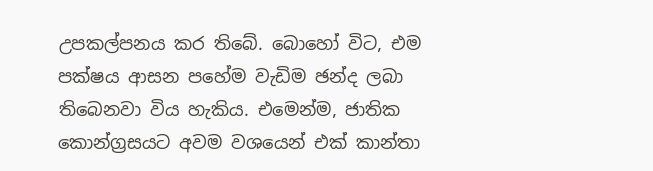උපකල්පනය කර තිබේ. බොහෝ විට, එම පක්ෂය ආසන පහේම වැඩිම ඡන්ද ලබා තිබෙනවා විය හැකිය. එමෙන්ම, ජාතික කොන්ග්‍රසයට අවම වශයෙන් එක් කාන්තා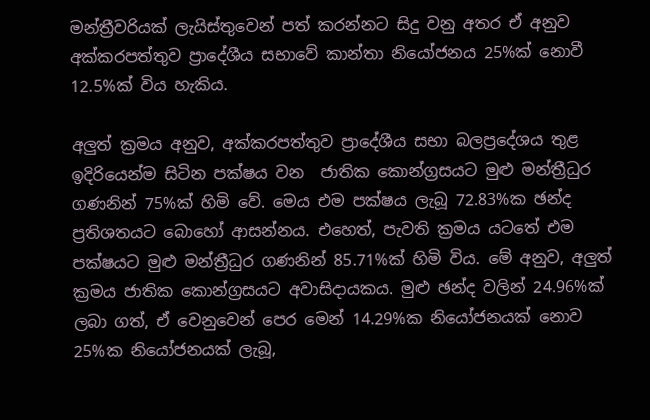මන්ත්‍රීවරියක් ලැයිස්තුවෙන් පත් කරන්නට සිදු වනු අතර ඒ අනුව අක්කරපත්තුව ප්‍රාදේශීය සභාවේ කාන්තා නියෝජනය 25%ක් නොවී 12.5%ක් විය හැකිය.

අලුත් ක්‍රමය අනුව, අක්කරපත්තුව ප්‍රාදේශීය සභා බලප්‍රදේශය තුළ ඉදිරියෙන්ම සිටින පක්ෂය වන  ජාතික කොන්ග්‍රසයට මුළු මන්ත්‍රීධුර ගණනින් 75%ක් හිමි වේ. මෙය එම පක්ෂය ලැබූ 72.83%ක ඡන්ද ප්‍රතිශතයට බොහෝ ආසන්නය. එහෙත්, පැවති ක්‍රමය යටතේ එම පක්ෂයට මුළු මන්ත්‍රීධුර ගණනින් 85.71%ක් හිමි විය. මේ අනුව, අලුත් ක්‍රමය ජාතික කොන්ග්‍රසයට අවාසිදායකය. මුළු ඡන්ද වලින් 24.96%ක් ලබා ගත්, ඒ වෙනුවෙන් පෙර මෙන් 14.29%ක නියෝජනයක් නොව 25%ක නියෝජනයක් ලැබූ,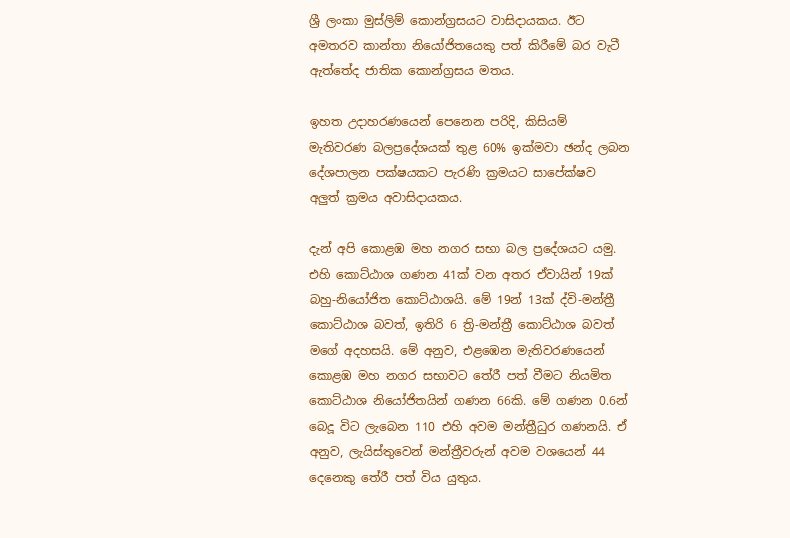ශ්‍රී ලංකා මුස්ලිම් කොන්ග්‍රසයට වාසිදායකය. ඊට අමතරව කාන්තා නියෝජිතයෙකු පත් කිරීමේ බර වැටී ඇත්තේද ජාතික කොන්ග්‍රසය මතය.

ඉහත උදාහරණයෙන් පෙනෙන පරිදි, කිසියම් මැතිවරණ බලප්‍රදේශයක් තුළ 60% ඉක්මවා ඡන්ද ලබන දේශපාලන පක්ෂයකට පැරණි ක්‍රමයට සාපේක්ෂව අලුත් ක්‍රමය අවාසිදායකය.

දැන් අපි කොළඹ මහ නගර සභා බල ප්‍රදේශයට යමු. එහි කොට්ඨාශ ගණන 41ක් වන අතර ඒවායින් 19ක් බහු-නියෝජිත කොට්ඨාශයි. මේ 19න් 13ක් ද්වි-මන්ත්‍රී කොට්ඨාශ බවත්, ඉතිරි 6 ත්‍රි-මන්ත්‍රී කොට්ඨාශ බවත් මගේ අදහසයි. මේ අනුව, එළඹෙන මැතිවරණයෙන් කොළඹ මහ නගර සභාවට තේරී පත් වීමට නියමිත කොට්ඨාශ නියෝජිතයින් ගණන 66කි. මේ ගණන 0.6න් බෙදූ විට ලැබෙන 110 එහි අවම මන්ත්‍රීධුර ගණනයි. ඒ අනුව, ලැයිස්තුවෙන් මන්ත්‍රීවරුන් අවම වශයෙන් 44 දෙනෙකු තේරී පත් විය යුතුය.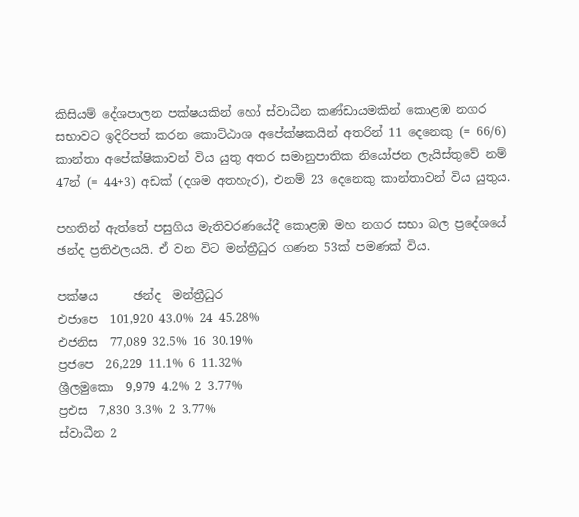කිසියම් දේශපාලන පක්ෂයකින් හෝ ස්වාධීන කණ්ඩායමකින් කොළඹ නගර සභාවට ඉදිරිපත් කරන කොට්ඨාශ අපේක්ෂකයින් අතරින් 11 දෙනෙකු (= 66/6) කාන්තා අපේක්ෂිකාවන් විය යුතු අතර සමානුපාතික නියෝජන ලැයිස්තුවේ නම් 47න් (= 44+3) අඩක් (දශම අතහැර), එනම් 23 දෙනෙකු කාන්තාවන් විය යුතුය.

පහතින් ඇත්තේ පසුගිය මැතිවරණයේදී කොළඹ මහ නගර සභා බල ප්‍රදේශයේ ඡන්ද ප්‍රතිඵලයයි. ඒ වන විට මන්ත්‍රීධුර ගණන 53ක් පමණක් විය.

පක්ෂය      ඡන්ද  මන්ත්‍රීධුර
එජාපෙ  101,920 43.0% 24 45.28%
එජනිස  77,089 32.5% 16 30.19%
ප්‍රජපෙ  26,229 11.1% 6 11.32%
ශ්‍රීලමුකො  9,979 4.2% 2 3.77%
ප්‍රඑස  7,830 3.3% 2 3.77%
ස්වාධීන 2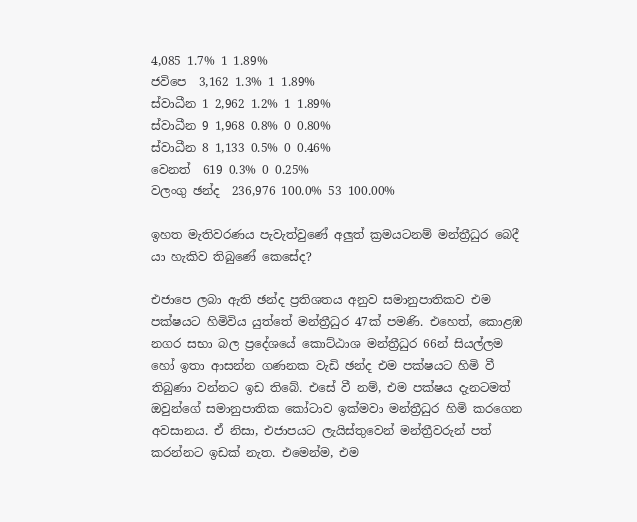4,085 1.7% 1 1.89%
ජවිපෙ  3,162 1.3% 1 1.89%
ස්වාධීන 1 2,962 1.2% 1 1.89%
ස්වාධීන 9 1,968 0.8% 0 0.80%
ස්වාධීන 8 1,133 0.5% 0 0.46%
වෙනත්  619 0.3% 0 0.25%
වලංගු ඡන්ද  236,976 100.0% 53 100.00%

ඉහත මැතිවරණය පැවැත්වුණේ අලුත් ක්‍රමයටනම් මන්ත්‍රීධුර බෙදී යා හැකිව තිබුණේ කෙසේද?

එජාපෙ ලබා ඇති ඡන්ද ප්‍රතිශතය අනුව සමානුපාතිකව එම පක්ෂයට හිමිවිය යුත්තේ මන්ත්‍රීධුර 47ක් පමණි. එහෙත්, කොළඹ නගර සභා බල ප්‍රදේශයේ කොට්ඨාශ මන්ත්‍රීධුර 66න් සියල්ලම හෝ ඉතා ආසන්න ගණනක වැඩි ඡන්ද එම පක්ෂයට හිමි වී තිබුණා වන්නට ඉඩ තිබේ. එසේ වී නම්, එම පක්ෂය දැනටමත් ඔවුන්ගේ සමානුපාතික කෝටාව ඉක්මවා මන්ත්‍රීධුර හිමි කරගෙන අවසානය. ඒ නිසා, එජාපයට ලැයිස්තුවෙන් මන්ත්‍රීවරුන් පත් කරන්නට ඉඩක් නැත. එමෙන්ම, එම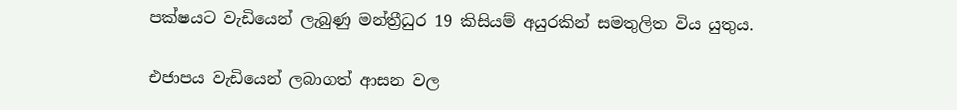පක්ෂයට වැඩියෙන් ලැබුණු මන්ත්‍රීධුර 19 කිසියම් අයුරකින් සමතුලිත විය යුතුය.

එජාපය වැඩියෙන් ලබාගත් ආසන වල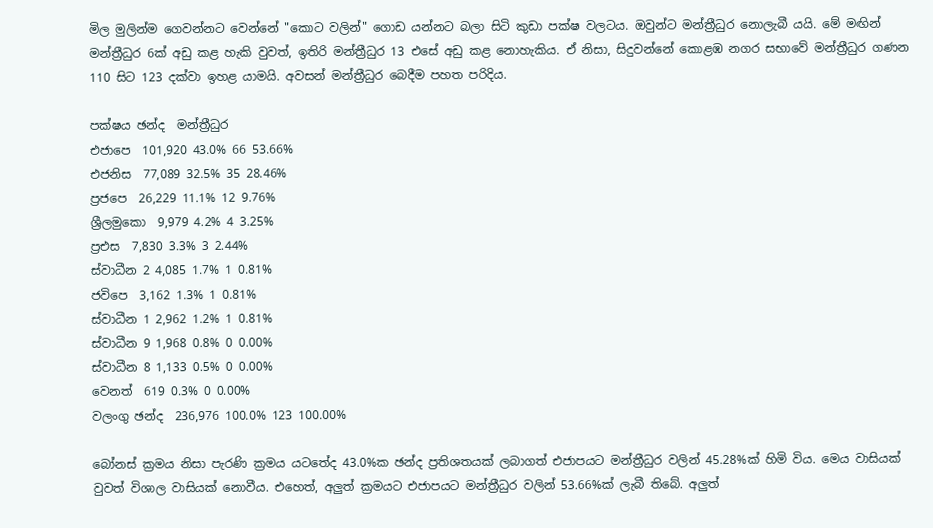මිල මුලින්ම ගෙවන්නට වෙන්නේ "කොට වලින්" ගොඩ යන්නට බලා සිටි කුඩා පක්ෂ වලටය. ඔවුන්ට මන්ත්‍රීධුර නොලැබී යයි. මේ මඟින් මන්ත්‍රීධුර 6ක් අඩු කළ හැකි වුවත්, ඉතිරි මන්ත්‍රීධුර 13 එසේ අඩු කළ නොහැකිය. ඒ නිසා, සිදුවන්නේ කොළඹ නගර සභාවේ මන්ත්‍රීධුර ගණන 110 සිට 123 දක්වා ඉහළ යාමයි. අවසන් මන්ත්‍රීධුර බෙදීම පහත පරිදිය.

පක්ෂය ඡන්ද  මන්ත්‍රීධුර
එජාපෙ  101,920 43.0% 66 53.66%
එජනිස  77,089 32.5% 35 28.46%
ප්‍රජපෙ  26,229 11.1% 12 9.76%
ශ්‍රීලමුකො  9,979 4.2% 4 3.25%
ප්‍රඑස  7,830 3.3% 3 2.44%
ස්වාධීන 2 4,085 1.7% 1 0.81%
ජවිපෙ  3,162 1.3% 1 0.81%
ස්වාධීන 1 2,962 1.2% 1 0.81%
ස්වාධීන 9 1,968 0.8% 0 0.00%
ස්වාධීන 8 1,133 0.5% 0 0.00%
වෙනත්  619 0.3% 0 0.00%
වලංගු ඡන්ද  236,976 100.0% 123 100.00%

බෝනස් ක්‍රමය නිසා පැරණි ක්‍රමය යටතේද 43.0%ක ඡන්ද ප්‍රතිශතයක් ලබාගත් එජාපයට මන්ත්‍රීධුර වලින් 45.28%ක් හිමි විය. මෙය වාසියක් වුවත් විශාල වාසියක් නොවීය. එහෙත්, අලුත් ක්‍රමයට එජාපයට මන්ත්‍රීධුර වලින් 53.66%ක් ලැබී තිබේ. අලුත්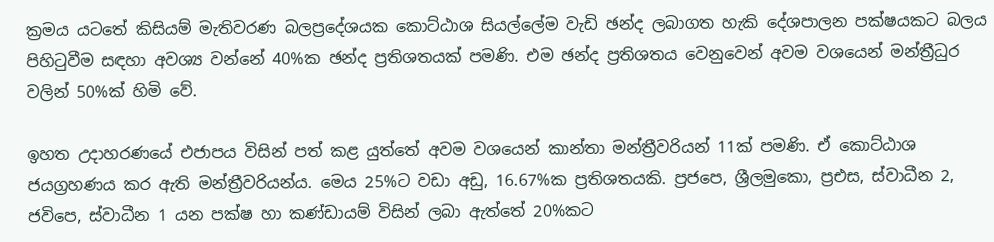ක්‍රමය යටතේ කිසියම් මැතිවරණ බලප්‍රදේශයක කොට්ඨාශ සියල්ලේම වැඩි ඡන්ද ලබාගත හැකි දේශපාලන පක්ෂයකට බලය පිහිටුවීම සඳහා අවශ්‍ය වන්නේ 40%ක ඡන්ද ප්‍රතිශතයක් පමණි. එම ඡන්ද ප්‍රතිශතය වෙනුවෙන් අවම වශයෙන් මන්ත්‍රීධුර වලින් 50%ක් හිමි වේ.

ඉහත උදාහරණයේ එජාපය විසින් පත් කළ යුත්තේ අවම වශයෙන් කාන්තා මන්ත්‍රීවරියන් 11ක් පමණි. ඒ කොට්ඨාශ ජයග්‍රහණය කර ඇති මන්ත්‍රීවරියන්ය. මෙය 25%ට වඩා අඩු, 16.67%ක ප්‍රතිශතයකි. ප්‍රජපෙ, ශ්‍රීලමුකො, ප්‍රඑස, ස්වාධීන 2, ජවිපෙ, ස්වාධීන 1 යන පක්ෂ හා කණ්ඩායම් විසින් ලබා ඇත්තේ 20%කට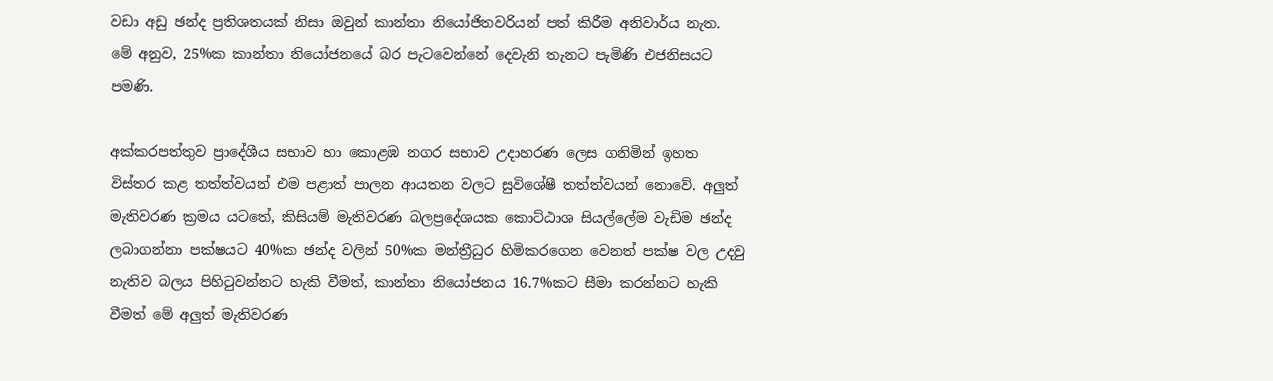වඩා අඩු ඡන්ද ප්‍රතිශතයක් නිසා ඔවුන් කාන්තා නියෝජිතවරියන් පත් කිරීම අනිවාර්ය නැත. මේ අනුව, 25%ක කාන්තා නියෝජනයේ බර පැටවෙන්නේ දෙවැනි තැනට පැමිණි එජනිසයට පමණි.

අක්කරපත්තුව ප්‍රාදේශීය සභාව හා කොළඹ නගර සභාව උදාහරණ ලෙස ගනිමින් ඉහත විස්තර කළ තත්ත්වයන් එම පළාත් පාලන ආයතන වලට සුවිශේෂී තත්ත්වයන් නොවේ. අලුත් මැතිවරණ ක්‍රමය යටතේ, කිසියම් මැතිවරණ බලප්‍රදේශයක කොට්ඨාශ සියල්ලේම වැඩිම ඡන්ද ලබාගන්නා පක්ෂයට 40%ක ඡන්ද වලින් 50%ක මන්ත්‍රීධුර හිමිකරගෙන වෙනත් පක්ෂ වල උදවු නැතිව බලය පිහිටුවන්නට හැකි වීමත්, කාන්තා නියෝජනය 16.7%කට සීමා කරන්නට හැකි වීමත් මේ අලුත් මැතිවරණ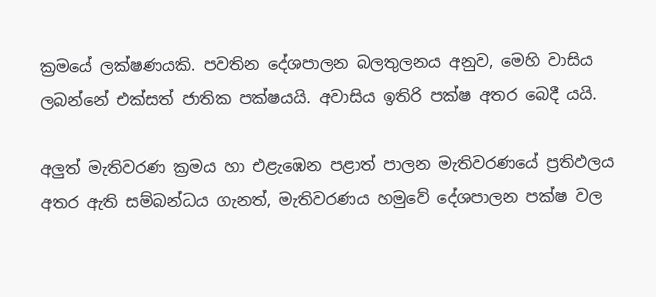ක්‍රමයේ ලක්ෂණයකි. පවතින දේශපාලන බලතුලනය අනුව, මෙහි වාසිය ලබන්නේ එක්සත් ජාතික පක්ෂයයි. අවාසිය ඉතිරි පක්ෂ අතර බෙදී යයි.

අලුත් මැතිවරණ ක්‍රමය හා එළැඹෙන පළාත් පාලන මැතිවරණයේ ප්‍රතිඵලය අතර ඇති සම්බන්ධය ගැනත්, මැතිවරණය හමුවේ දේශපාලන පක්ෂ වල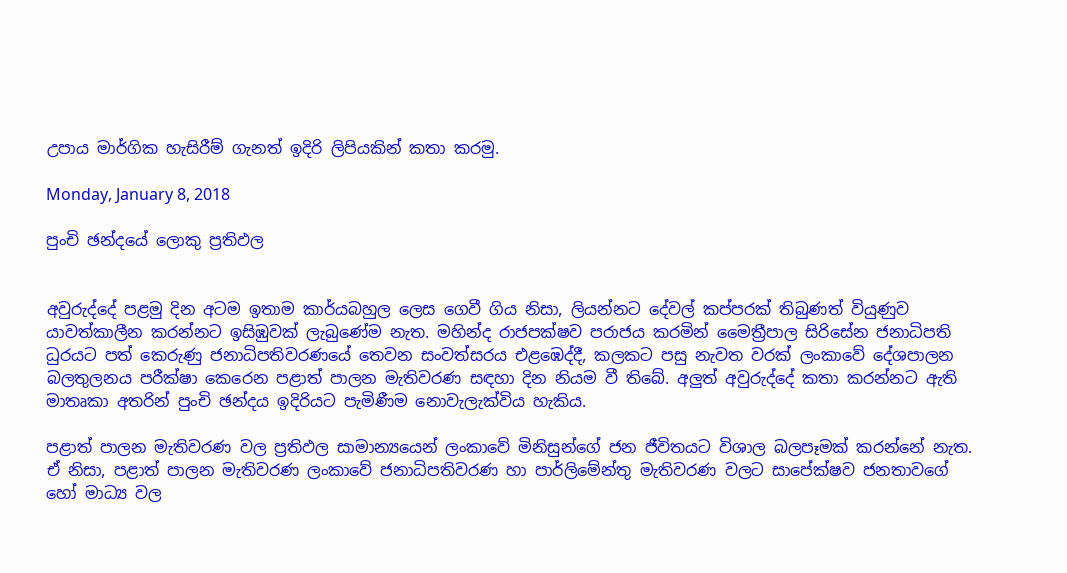උපාය මාර්ගික හැසිරීම් ගැනත් ඉදිරි ලිපියකින් කතා කරමු.

Monday, January 8, 2018

පුංචි ඡන්දයේ ලොකු ප්‍රතිඵල


අවුරුද්දේ පළමු දින අටම ඉතාම කාර්යබහුල ලෙස ගෙවී ගිය නිසා, ලියන්නට දේවල් කප්පරක් තිබුණත් වියුණුව යාවත්කාලීන කරන්නට ඉසිඹුවක් ලැබුණේම නැත. මහින්ද රාජපක්ෂව පරාජය කරමින් මෛත්‍රීපාල සිරිසේන ජනාධිපති ධුරයට පත් කෙරුණු ජනාධිපතිවරණයේ තෙවන සංවත්සරය එළඹෙද්දී, කලකට පසු නැවත වරක් ලංකාවේ දේශපාලන බලතුලනය පරීක්ෂා කෙරෙන පළාත් පාලන මැතිවරණ සඳහා දින නියම වී තිබේ. අලුත් අවුරුද්දේ කතා කරන්නට ඇති මාතෘකා අතරින් පුංචි ඡන්දය ඉදිරියට පැමිණීම නොවැලැක්විය හැකිය.

පළාත් පාලන මැතිවරණ වල ප්‍රතිඵල සාමාන්‍යයෙන් ලංකාවේ මිනිසුන්ගේ ජන ජීවිතයට විශාල බලපෑමක් කරන්නේ නැත. ඒ නිසා, පළාත් පාලන මැතිවරණ ලංකාවේ ජනාධිපතිවරණ හා පාර්ලිමේන්තු මැතිවරණ වලට සාපේක්ෂව ජනතාවගේ හෝ මාධ්‍ය වල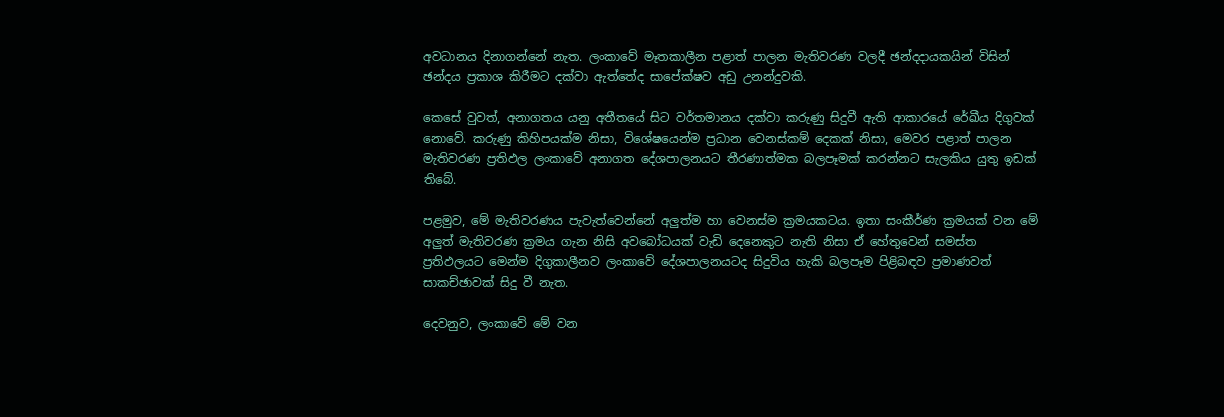අවධානය දිනාගන්නේ නැත. ලංකාවේ මෑතකාලීන පළාත් පාලන මැතිවරණ වලදී ඡන්දදායකයින් විසින් ඡන්දය ප්‍රකාශ කිරීමට දක්වා ඇත්තේද සාපේක්ෂව අඩු උනන්දුවකි.

කෙසේ වුවත්, අනාගතය යනු අතීතයේ සිට වර්තමානය දක්වා කරුණු සිදුවී ඇති ආකාරයේ රේඛීය දිගුවක් නොවේ. කරුණු කිහිපයක්ම නිසා, විශේෂයෙන්ම ප්‍රධාන වෙනස්කම් දෙකක් නිසා, මෙවර පළාත් පාලන මැතිවරණ ප්‍රතිඵල ලංකාවේ අනාගත දේශපාලනයට තීරණාත්මක බලපෑමක් කරන්නට සැලකිය යුතු ඉඩක් තිබේ.

පළමුව, මේ මැතිවරණය පැවැත්වෙන්නේ අලුත්ම හා වෙනස්ම ක්‍රමයකටය. ඉතා සංකීර්ණ ක්‍රමයක් වන මේ අලුත් මැතිවරණ ක්‍රමය ගැන නිසි අවබෝධයක් වැඩි දෙනෙකුට නැති නිසා ඒ හේතුවෙන් සමස්ත ප්‍රතිඵලයට මෙන්ම දිගුකාලීනව ලංකාවේ දේශපාලනයටද සිදුවිය හැකි බලපෑම පිළිබඳව ප්‍රමාණවත් සාකච්ඡාවක් සිදු වී නැත.

දෙවනුව, ලංකාවේ මේ වන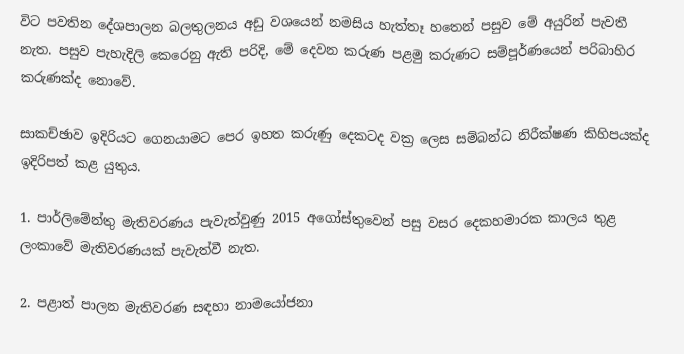විට පවතින දේශපාලන බලතුලනය අඩු වශයෙන් නමසිය හැත්තෑ හතෙන් පසුව මේ අයුරින් පැවතී නැත. පසුව පැහැදිලි කෙරෙනු ඇති පරිදි, මේ දෙවන කරුණ පළමු කරුණට සම්පූර්ණයෙන් පරිබාහිර කරුණක්ද නොවේ.

සාකච්ඡාව ඉදිරියට ගෙනයාමට පෙර ඉහත කරුණු දෙකටද වක්‍ර ලෙස සම්බන්ධ නිරීක්ෂණ කිහිපයක්ද ඉදිරිපත් කළ යුතුය.

1. පාර්ලිමේන්තු මැතිවරණය පැවැත්වුණු 2015 අගෝස්තුවෙන් පසු වසර දෙකහමාරක කාලය තුළ ලංකාවේ මැතිවරණයක් පැවැත්වී නැත.

2. පළාත් පාලන මැතිවරණ සඳහා නාමයෝජනා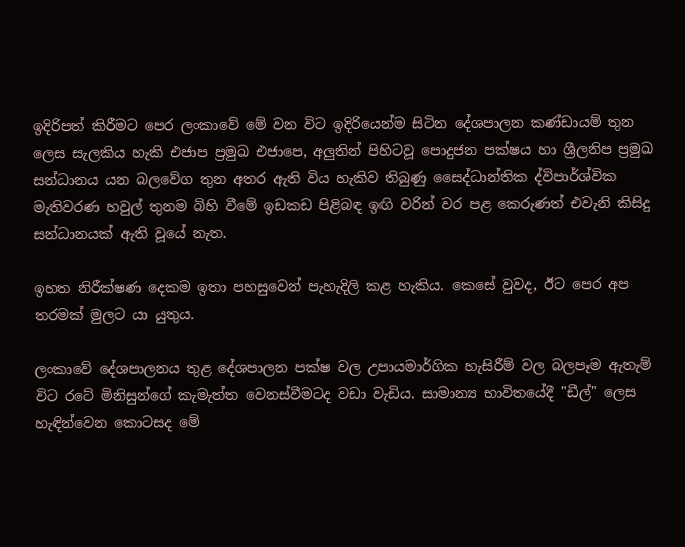ඉදිරිපත් කිරීමට පෙර ලංකාවේ මේ වන විට ඉදිරියෙන්ම සිටින දේශපාලන කණ්ඩායම් තුන ලෙස සැලකිය හැකි එජාප ප්‍රමුඛ එජාපෙ, අලුතින් පිහිටවූ පොදුජන පක්ෂය හා ශ්‍රීලනිප ප්‍රමුඛ සන්ධානය යන බලවේග තුන අතර ඇති විය හැකිව තිබුණු සෛද්ධාන්තික ද්විපාර්ශ්වික මැතිවරණ හවුල් තුනම බිහි වීමේ ඉඩකඩ පිළිබඳ ඉඟි වරින් වර පළ කෙරුණත් එවැනි කිසිදු සන්ධානයක් ඇති වූයේ නැත.

ඉහත නිරීක්ෂණ දෙකම ඉතා පහසුවෙන් පැහැදිලි කළ හැකිය. කෙසේ වුවද, ඊට පෙර අප තරමක් මුලට යා යුතුය.

ලංකාවේ දේශපාලනය තුළ දේශපාලන පක්ෂ වල උපායමාර්ගික හැසිරීම් වල බලපෑම ඇතැම් විට රටේ මිනිසුන්ගේ කැමැත්ත වෙනස්වීමටද වඩා වැඩිය. සාමාන්‍ය භාවිතයේදී "ඩීල්" ලෙස හැඳින්වෙන කොටසද මේ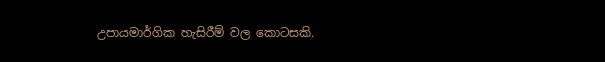උපායමාර්ගික හැසිරීම් වල කොටසකි.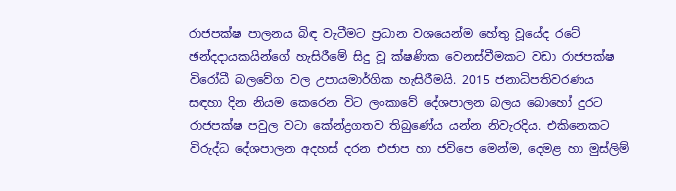රාජපක්ෂ පාලනය බිඳ වැටීමට ප්‍රධාන වශයෙන්ම හේතු වූයේද රටේ ඡන්දදායකයින්ගේ හැසිරීමේ සිදු වූ ක්ෂණික වෙනස්වීමකට වඩා රාජපක්ෂ විරෝධී බලවේග වල උපායමාර්ගික හැසිරීමයි. 2015 ජනාධිපතිවරණය සඳහා දින නියම කෙරෙන විට ලංකාවේ දේශපාලන බලය බොහෝ දුරට රාජපක්ෂ පවුල වටා කේන්ද්‍රගතව තිබුණේය යන්න නිවැරදිය. එකිනෙකට විරුද්ධ දේශපාලන අදහස් දරන එජාප හා ජවිපෙ මෙන්ම, දෙමළ හා මුස්ලිම්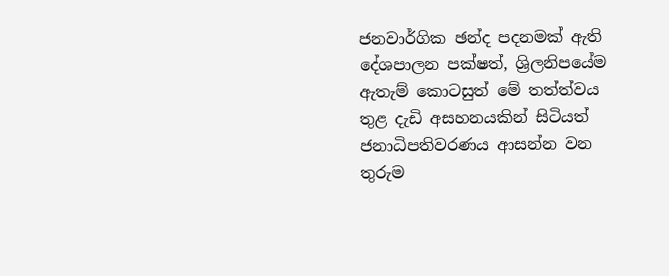ජනවාර්ගික ඡන්ද පදනමක් ඇති දේශපාලන පක්ෂත්, ශ්‍රිලනිපයේම ඇතැම් කොටසුත් මේ තත්ත්වය තුළ දැඩි අසහනයකින් සිටියත් ජනාධිපතිවරණය ආසන්න වන තුරුම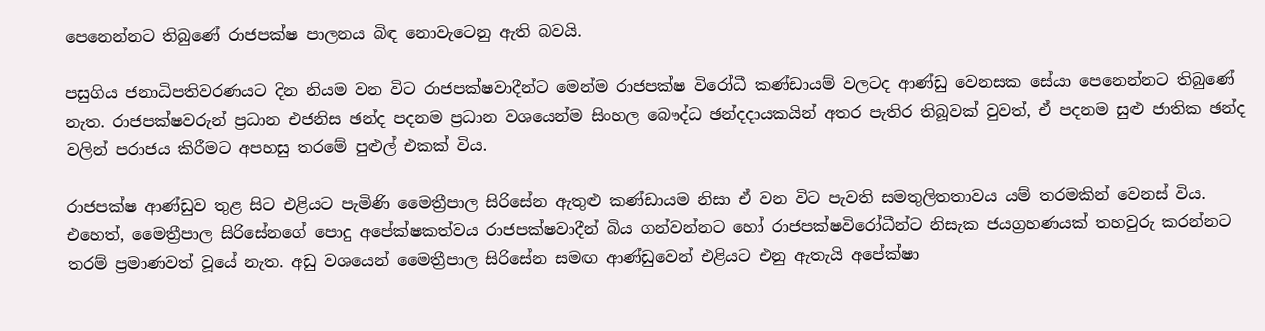පෙනෙන්නට තිබුණේ රාජපක්ෂ පාලනය බිඳ නොවැටෙනු ඇති බවයි.

පසුගිය ජනාධිපතිවරණයට දින නියම වන විට රාජපක්ෂවාදීන්ට මෙන්ම රාජපක්ෂ විරෝධී කණ්ඩායම් වලටද ආණ්ඩු වෙනසක සේයා පෙනෙන්නට තිබුණේ නැත. රාජපක්ෂවරුන් ප්‍රධාන එජනිස ඡන්ද පදනම ප්‍රධාන වශයෙන්ම සිංහල බෞද්ධ ඡන්දදායකයින් අතර පැතිර තිබූවක් වුවත්, ඒ පදනම සුළු ජාතික ඡන්ද වලින් පරාජය කිරීමට අපහසු තරමේ පුළුල් එකක් විය.

රාජපක්ෂ ආණ්ඩුව තුළ සිට එළියට පැමිණි මෛත්‍රීපාල සිරිසේන ඇතුළු කණ්ඩායම නිසා ඒ වන විට පැවති සමතුලිතතාවය යම් තරමකින් වෙනස් විය. එහෙත්, මෛත්‍රීපාල සිරිසේනගේ පොදු අපේක්ෂකත්වය රාජපක්ෂවාදීන් බිය ගන්වන්නට හෝ රාජපක්ෂවිරෝධීන්ට නිසැක ජයග්‍රහණයක් තහවුරු කරන්නට තරම් ප්‍රමාණවත් වූයේ නැත. අඩු වශයෙන් මෛත්‍රීපාල සිරිසේන සමඟ ආණ්ඩුවෙන් එළියට එනු ඇතැයි අපේක්ෂා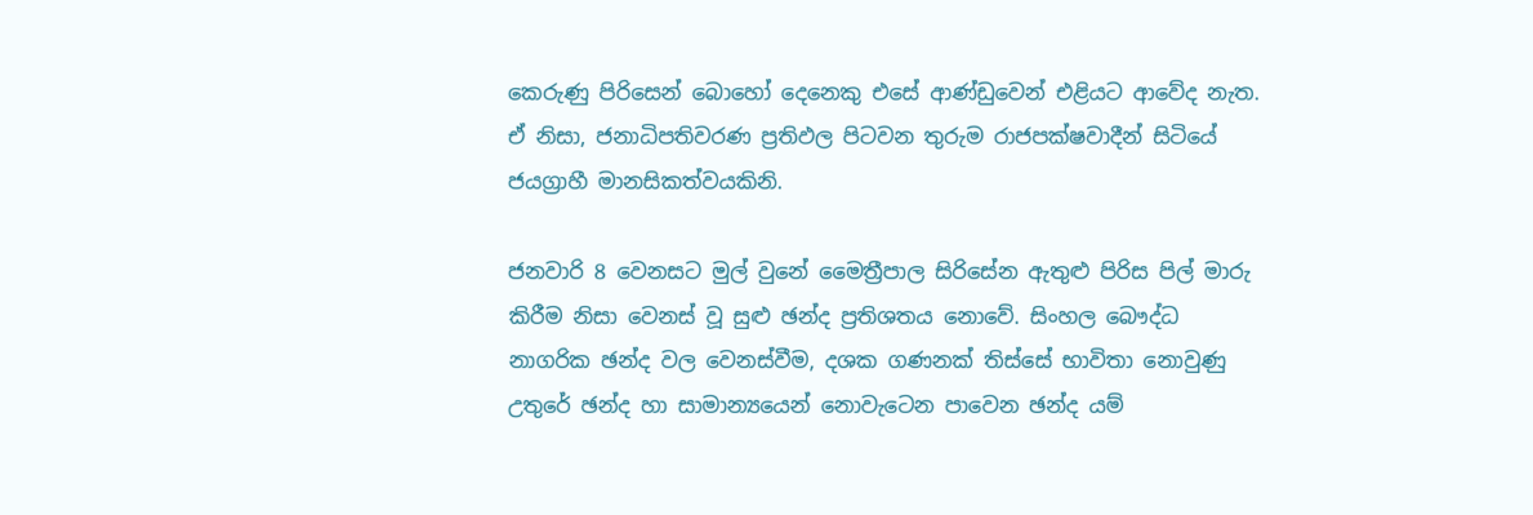කෙරුණු පිරිසෙන් බොහෝ දෙනෙකු එසේ ආණ්ඩුවෙන් එළියට ආවේද නැත. ඒ නිසා, ජනාධිපතිවරණ ප්‍රතිඵල පිටවන තුරුම රාජපක්ෂවාදීන් සිටියේ ජයග්‍රාහී මානසිකත්වයකිනි.

ජනවාරි 8 වෙනසට මුල් වුනේ මෛත්‍රීපාල සිරිසේන ඇතුළු පිරිස පිල් මාරු කිරීම නිසා වෙනස් වූ සුළු ඡන්ද ප්‍රතිශතය නොවේ. සිංහල බෞද්ධ නාගරික ඡන්ද වල වෙනස්වීම, දශක ගණනක් තිස්සේ භාවිතා නොවුණු උතුරේ ඡන්ද හා සාමාන්‍යයෙන් නොවැටෙන පාවෙන ඡන්ද යම්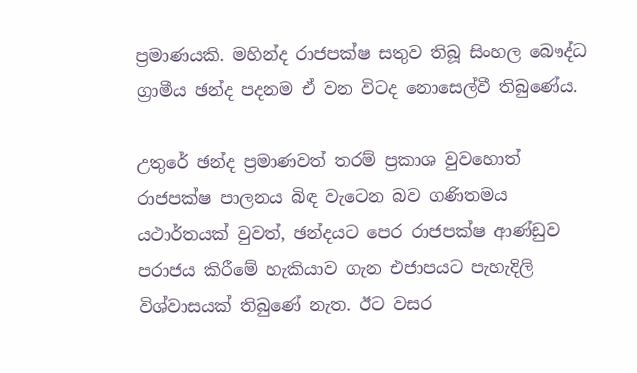ප්‍රමාණයකි. මහින්ද රාජපක්ෂ සතුව තිබූ සිංහල බෞද්ධ ග්‍රාමීය ඡන්ද පදනම ඒ වන විටද නොසෙල්වී තිබුණේය.

උතුරේ ඡන්ද ප්‍රමාණවත් තරම් ප්‍රකාශ වුවහොත් රාජපක්ෂ පාලනය බිඳ වැටෙන බව ගණිතමය යථාර්තයක් වුවත්, ඡන්දයට පෙර රාජපක්ෂ ආණ්ඩුව පරාජය කිරීමේ හැකියාව ගැන එජාපයට පැහැදිලි විශ්වාසයක් තිබුණේ නැත. ඊට වසර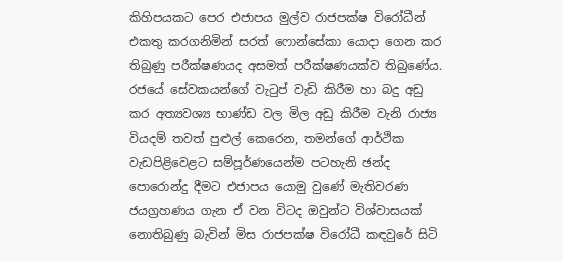කිහිපයකට පෙර එජාපය මුල්ව රාජපක්ෂ විරෝධීන් එකතු කරගනිමින් සරත් ෆොන්සේකා යොදා ගෙන කර තිබුණු පරීක්ෂණයද අසමත් පරීක්ෂණයක්ව තිබුණේය. රජයේ සේවකයන්ගේ වැටුප් වැඩි කිරීම හා බදු අඩු කර අත්‍යවශ්‍ය භාණ්ඩ වල මිල අඩු කිරීම වැනි රාජ්‍ය වියදම් තවත් පුළුල් කෙරෙන, තමන්ගේ ආර්ථික වැඩපිළිවෙළට සම්පූර්ණයෙන්ම පටහැනි ඡන්ද පොරොන්දු දීමට එජාපය යොමු වුණේ මැතිවරණ ජයග්‍රහණය ගැන ඒ වන විටද ඔවුන්ට විශ්වාසයක් නොතිබුණු බැවින් මිස රාජපක්ෂ විරෝධී කඳවුරේ සිටි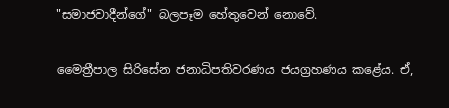"සමාජවාදීන්ගේ" බලපෑම හේතුවෙන් නොවේ.

මෛත්‍රීපාල සිරිසේන ජනාධිපතිවරණය ජයග්‍රහණය කළේය. ඒ,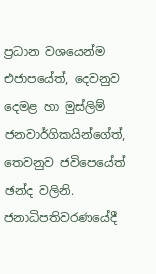ප්‍රධාන වශයෙන්ම එජාපයේත්, දෙවනුව දෙමළ හා මුස්ලිම් ජනවාර්ගිකයින්ගේත්, තෙවනුව ජවිපෙයේත් ඡන්ද වලිනි. ජනාධිපතිවරණයේදී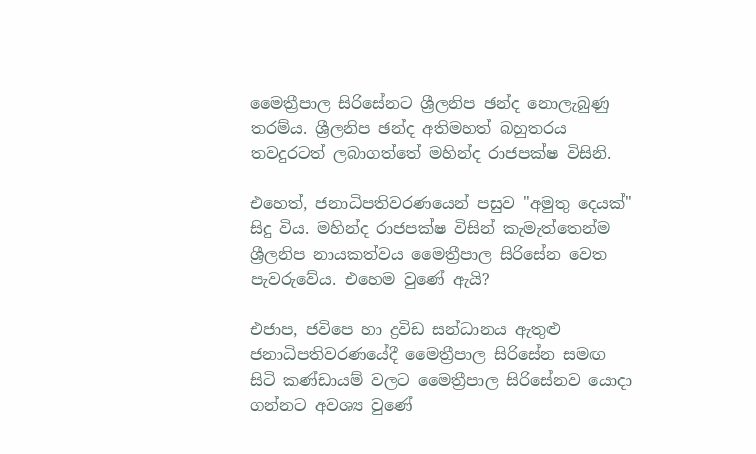මෛත්‍රීපාල සිරිසේනට ශ්‍රීලනිප ඡන්ද නොලැබුණු තරම්ය. ශ්‍රීලනිප ඡන්ද අතිමහත් බහුතරය තවදුරටත් ලබාගත්තේ මහින්ද රාජපක්ෂ විසිනි.

එහෙත්, ජනාධිපතිවරණයෙන් පසුව "අමුතු දෙයක්" සිදු විය. මහින්ද රාජපක්ෂ විසින් කැමැත්තෙන්ම ශ්‍රීලනිප නායකත්වය මෛත්‍රීපාල සිරිසේන වෙත පැවරුවේය. එහෙම වුණේ ඇයි?

එජාප, ජවිපෙ හා ද්‍රවිඩ සන්ධානය ඇතුළු ජනාධිපතිවරණයේදී මෛත්‍රීපාල සිරිසේන සමඟ සිටි කණ්ඩායම් වලට මෛත්‍රීපාල සිරිසේනව යොදා ගන්නට අවශ්‍ය වුණේ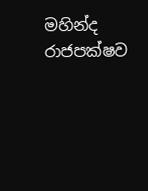මහින්ද රාජපක්ෂව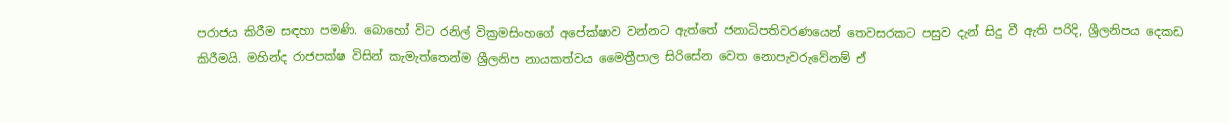පරාජය කිරීම සඳහා පමණි. බොහෝ විට රනිල් වික්‍රමසිංහගේ අපේක්ෂාව වන්නට ඇත්තේ ජනාධිපතිවරණයෙන් තෙවසරකට පසුව දැන් සිදු වී ඇති පරිදි, ශ්‍රීලනිපය දෙකඩ කිරීමයි. මහින්ද රාජපක්ෂ විසින් කැමැත්තෙන්ම ශ්‍රීලනිප නායකත්වය මෛත්‍රීපාල සිරිසේන වෙත නොපැවරුවේනම් ඒ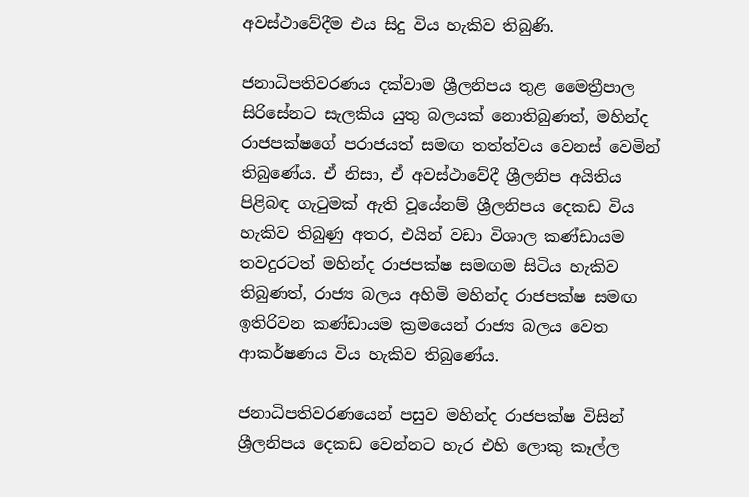අවස්ථාවේදීම එය සිදු විය හැකිව තිබුණි.

ජනාධිපතිවරණය දක්වාම ශ්‍රීලනිපය තුළ මෛත්‍රීපාල සිරිසේනට සැලකිය යුතු බලයක් නොතිබුණත්, මහින්ද රාජපක්ෂගේ පරාජයත් සමඟ තත්ත්වය වෙනස් වෙමින් තිබුණේය. ඒ නිසා, ඒ අවස්ථාවේදී ශ්‍රීලනිප අයිතිය පිළිබඳ ගැටුමක් ඇති වූයේනම් ශ්‍රීලනිපය දෙකඩ විය හැකිව තිබුණු අතර, එයින් වඩා විශාල කණ්ඩායම තවදුරටත් මහින්ද රාජපක්ෂ සමඟම සිටිය හැකිව තිබුණත්, රාජ්‍ය බලය අහිමි මහින්ද රාජපක්ෂ සමඟ ඉතිරිවන කණ්ඩායම ක්‍රමයෙන් රාජ්‍ය බලය වෙත ආකර්ෂණය විය හැකිව තිබුණේය.

ජනාධිපතිවරණයෙන් පසුව මහින්ද රාජපක්ෂ විසින් ශ්‍රීලනිපය දෙකඩ වෙන්නට හැර එහි ලොකු කෑල්ල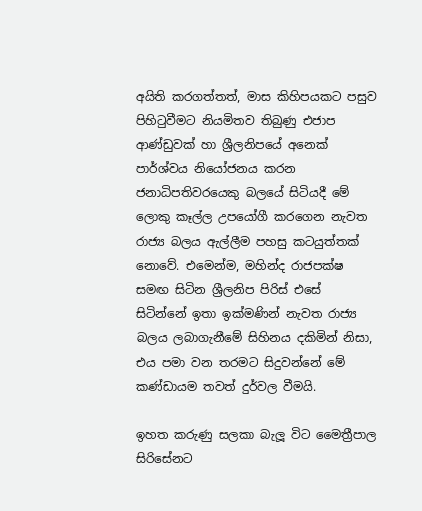අයිති කරගත්තත්, මාස කිහිපයකට පසුව පිහිටුවීමට නියමිතව තිබුණු එජාප ආණ්ඩුවක් හා ශ්‍රීලනිපයේ අනෙක් පාර්ශ්වය නියෝජනය කරන ජනාධිපතිවරයෙකු බලයේ සිටියදී මේ ලොකු කෑල්ල උපයෝගී කරගෙන නැවත රාජ්‍ය බලය ඇල්ලීම පහසු කටයුත්තක් නොවේ. එමෙන්ම, මහින්ද රාජපක්ෂ සමඟ සිටින ශ්‍රීලනිප පිරිස් එසේ සිටින්නේ ඉතා ඉක්මණින් නැවත රාජ්‍ය බලය ලබාගැනීමේ සිහිනය දකිමින් නිසා, එය පමා වන තරමට සිදුවන්නේ මේ කණ්ඩායම තවත් දුර්වල වීමයි.

ඉහත කරුණු සලකා බැලූ විට මෛත්‍රීපාල සිරිසේනට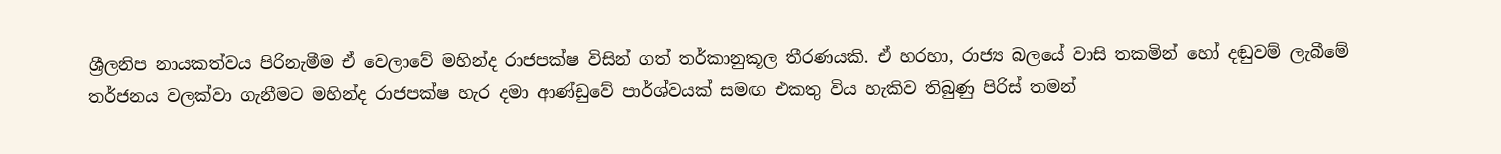ශ්‍රීලනිප නායකත්වය පිරිනැමීම ඒ වෙලාවේ මහින්ද රාජපක්ෂ විසින් ගත් තර්කානුකූල තීරණයකි. ඒ හරහා, රාජ්‍ය බලයේ වාසි තකමින් හෝ දඬුවම් ලැබීමේ තර්ජනය වලක්වා ගැනීමට මහින්ද රාජපක්ෂ හැර දමා ආණ්ඩුවේ පාර්ශ්වයක් සමඟ එකතු විය හැකිව තිබුණු පිරිස් තමන්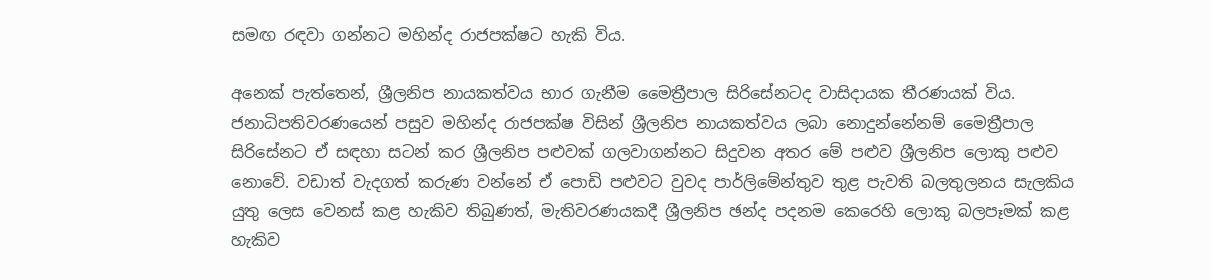සමඟ රඳවා ගන්නට මහින්ද රාජපක්ෂට හැකි විය.

අනෙක් පැත්තෙන්, ශ්‍රීලනිප නායකත්වය භාර ගැනීම මෛත්‍රීපාල සිරිසේනටද වාසිදායක තීරණයක් විය. ජනාධිපතිවරණයෙන් පසුව මහින්ද රාජපක්ෂ විසින් ශ්‍රීලනිප නායකත්වය ලබා නොදුන්නේනම් මෛත්‍රීපාල සිරිසේනට ඒ සඳහා සටන් කර ශ්‍රීලනිප පළුවක් ගලවාගන්නට සිදුවන අතර මේ පළුව ශ්‍රීලනිප ලොකු පළුව නොවේ. වඩාත් වැදගත් කරුණ වන්නේ ඒ පොඩි පළුවට වුවද පාර්ලිමේන්තුව තුළ පැවති බලතුලනය සැලකිය යුතු ලෙස වෙනස් කළ හැකිව තිබුණත්, මැතිවරණයකදී ශ්‍රීලනිප ඡන්ද පදනම කෙරෙහි ලොකු බලපෑමක් කළ හැකිව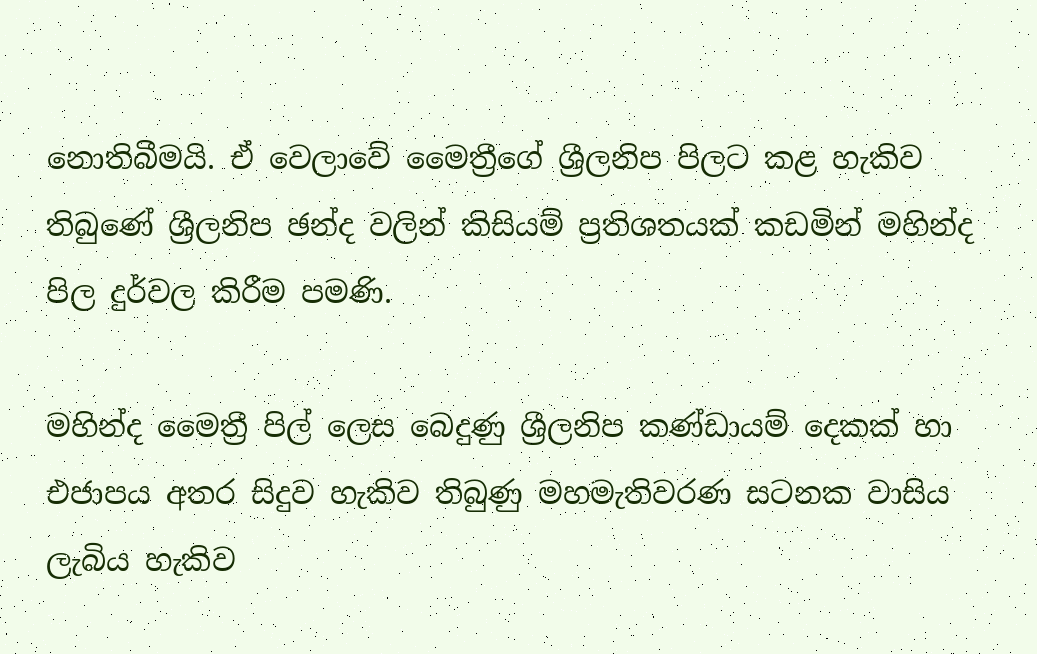නොතිබීමයි. ඒ වෙලාවේ මෛත්‍රීගේ ශ්‍රීලනිප පිලට කළ හැකිව තිබුණේ ශ්‍රීලනිප ඡන්ද වලින් කිසියම් ප්‍රතිශතයක් කඩමින් මහින්ද පිල දුර්වල කිරීම පමණි.

මහින්ද මෛත්‍රී පිල් ලෙස බෙදුණු ශ්‍රීලනිප කණ්ඩායම් දෙකක් හා එජාපය අතර සිදුව හැකිව තිබුණු මහමැතිවරණ සටනක වාසිය ලැබිය හැකිව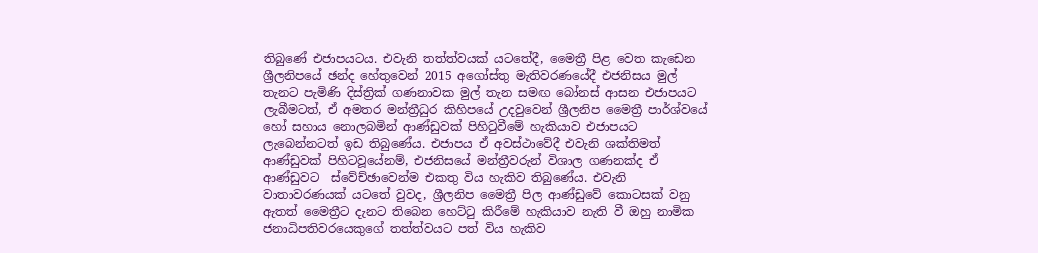තිබුණේ එජාපයටය. එවැනි තත්ත්වයක් යටතේදී, මෛත්‍රී පිළ වෙත කැඩෙන ශ්‍රීලනිපයේ ඡන්ද හේතුවෙන් 2015 අගෝස්තු මැතිවරණයේදී එජනිසය මුල් තැනට පැමිණි දිස්ත්‍රික් ගණනාවක මුල් තැන සමඟ බෝනස් ආසන එජාපයට ලැබීමටත්, ඒ අමතර මන්ත්‍රීධුර කිහිපයේ උදවුවෙන් ශ්‍රීලනිප මෛත්‍රී පාර්ශ්වයේ හෝ සහාය නොලබමින් ආණ්ඩුවක් පිහිටුවීමේ හැකියාව එජාපයට ලැබෙන්නටත් ඉඩ තිබුණේය. එජාපය ඒ අවස්ථාවේදී එවැනි ශක්තිමත් ආණ්ඩුවක් පිහිටවූයේනම්, එජනිසයේ මන්ත්‍රීවරුන් විශාල ගණනක්ද ඒ ආණ්ඩුවට  ස්වේච්ඡාවෙන්ම එකතු විය හැකිව තිබුණේය. එවැනි වාතාවරණයක් යටතේ වුවද, ශ්‍රීලනිප මෛත්‍රී පිල ආණ්ඩුවේ කොටසක් වනු ඇතත් මෛත්‍රීට දැනට තිබෙන හෙට්ටු කිරීමේ හැකියාව නැති වී ඔහු නාමික ජනාධිපතිවරයෙකුගේ තත්ත්වයට පත් විය හැකිව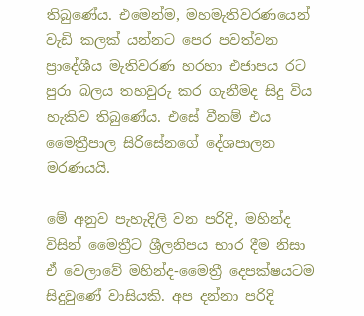තිබුණේය. එමෙන්ම, මහමැතිවරණයෙන් වැඩි කලක් යන්නට පෙර පවත්වන ප්‍රාදේශීය මැතිවරණ හරහා එජාපය රට පුරා බලය තහවුරු කර ගැනීමද සිදු විය හැකිව තිබුණේය. එසේ වීනම් එය මෛත්‍රීපාල සිරිසේනගේ දේශපාලන මරණයයි.

මේ අනුව පැහැදිලි වන පරිදි, මහින්ද විසින් මෛත්‍රීට ශ්‍රීලනිපය භාර දීම නිසා ඒ වෙලාවේ මහින්ද-මෛත්‍රී දෙපක්ෂයටම සිදුවුණේ වාසියකි. අප දන්නා පරිදි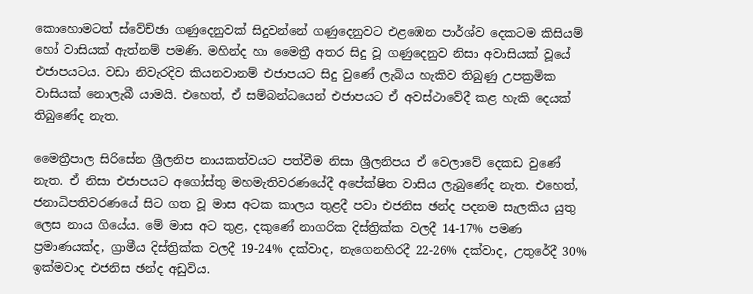කොහොමටත් ස්වේච්ඡා ගණුදෙනුවක් සිදුවන්නේ ගණුදෙනුවට එළඹෙන පාර්ශ්ව දෙකටම කිසියම් හෝ වාසියක් ඇත්නම් පමණි. මහින්ද හා මෛත්‍රී අතර සිදු වූ ගණුදෙනුව නිසා අවාසියක් වූයේ එජාපයටය. වඩා නිවැරදිව කියනවානම් එජාපයට සිදු වුණේ ලැබිය හැකිව තිබුණු උපක්‍රමික වාසියක් නොලැබී යාමයි. එහෙත්, ඒ සම්බන්ධයෙන් එජාපයට ඒ අවස්ථාවේදී කළ හැකි දෙයක් තිබුණේද නැත.

මෛත්‍රීපාල සිරිසේන ශ්‍රීලනිප නායකත්වයට පත්වීම නිසා ශ්‍රීලනිපය ඒ වෙලාවේ දෙකඩ වුණේ නැත. ඒ නිසා එජාපයට අගෝස්තු මහමැතිවරණයේදී අපේක්ෂිත වාසිය ලැබුණේද නැත. එහෙත්, ජනාධිපතිවරණයේ සිට ගත වූ මාස අටක කාලය තුළදී පවා එජනිස ඡන්ද පදනම සැලකිය යුතු ලෙස නාය ගියේය. මේ මාස අට තුළ, දකුණේ නාගරික දිස්ත්‍රික්ක වලදී 14-17% පමණ ප්‍රමාණයක්ද, ග්‍රාමීය දිස්ත්‍රික්ක වලදී 19-24% දක්වාද, නැගෙනහිරදී 22-26% දක්වාද, උතුරේදී 30% ඉක්මවාද එජනිස ඡන්ද අඩුවිය.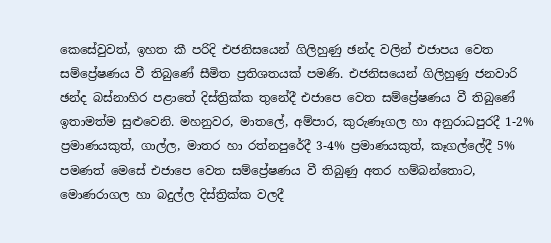කෙසේවුවත්, ඉහත කී පරිදි එජනිසයෙන් ගිලිහුණු ඡන්ද වලින් එජාපය වෙත සම්ප්‍රේෂණය වී තිබුණේ සීමිත ප්‍රතිශතයක් පමණි. එජනිසයෙන් ගිලිහුණු ජනවාරි ඡන්ද බස්නාහිර පළාතේ දිස්ත්‍රික්ක තුනේදී එජාපෙ වෙත සම්ප්‍රේෂණය වී තිබුණේ ඉතාමත්ම සුළුවෙනි. මහනුවර, මාතලේ, අම්පාර, කුරුණෑගල හා අනුරාධපුරදී 1-2% ප්‍රමාණයකුත්, ගාල්ල, මාතර හා රත්නපුරේදී 3-4% ප්‍රමාණයකුත්, කෑගල්ලේදී 5% පමණත් මෙසේ එජාපෙ වෙත සම්ප්‍රේෂණය වී තිබුණු අතර හම්බන්තොට, මොණරාගල හා බදුල්ල දිස්ත්‍රික්ක වලදී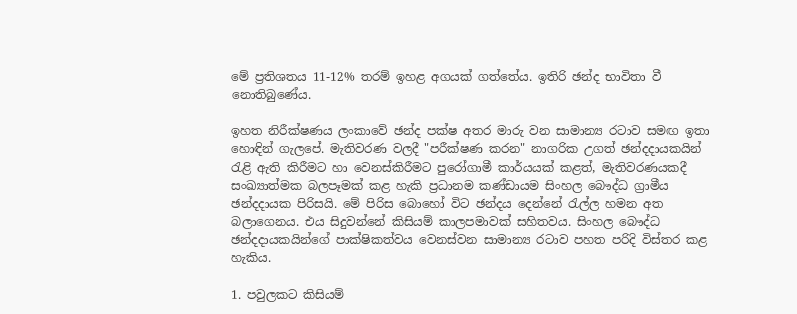මේ ප්‍රතිශතය 11-12% තරම් ඉහළ අගයක් ගත්තේය. ඉතිරි ඡන්ද භාවිතා වී නොතිබුණේය.

ඉහත නිරීක්ෂණය ලංකාවේ ඡන්ද පක්ෂ අතර මාරු වන සාමාන්‍ය රටාව සමඟ ඉතා හොඳින් ගැලපේ. මැතිවරණ වලදී "පරීක්ෂණ කරන" නාගරික උගත් ඡන්දදායකයින් රැළි ඇති කිරීමට හා වෙනස්කිරීමට පුරෝගාමී කාර්යයක් කළත්, මැතිවරණයකදී සංඛ්‍යාත්මක බලපෑමක් කළ හැකි ප්‍රධානම කණ්ඩායම සිංහල බෞද්ධ ග්‍රාමීය ඡන්දදායක පිරිසයි. මේ පිරිස බොහෝ විට ඡන්දය දෙන්නේ රැල්ල හමන අත බලාගෙනය. එය සිදුවන්නේ කිසියම් කාලපමාවක් සහිතවය. සිංහල බෞද්ධ ඡන්දදායකයින්ගේ පාක්ෂිකත්වය වෙනස්වන සාමාන්‍ය රටාව පහත පරිදි විස්තර කළ හැකිය.

1. පවුලකට කිසියම්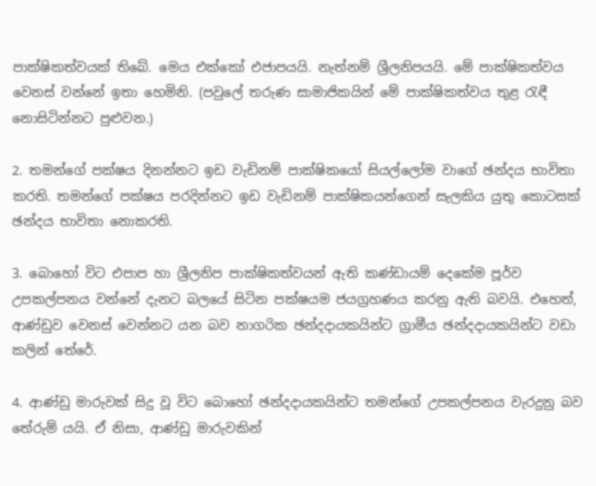පාක්ෂිකත්වයක් තිබේ. මෙය එක්කෝ එජාපයයි. නැත්නම් ශ්‍රීලනිපයයි. මේ පාක්ෂිකත්වය වෙනස් වන්නේ ඉතා හෙමිනි. (පවුලේ තරුණ සාමාජිකයින් මේ පාක්ෂිකත්වය තුළ රැඳී නොසිටින්නට පුළුවන.)

2. තමන්ගේ පක්ෂය දිනන්නට ඉඩ වැඩිනම් පාක්ෂිකයෝ සියල්ලෝම වාගේ ඡන්දය භාවිතා කරති. තමන්ගේ පක්ෂය පරදින්නට ඉඩ වැඩිනම් පාක්ෂිකයන්ගෙන් සැලකිය යුතු කොටසක් ඡන්දය භාවිතා නොකරති.

3. බොහෝ විට එපාප හා ශ්‍රීලනිප පාක්ෂිකත්වයන් ඇති කණ්ඩායම් දෙකේම පූර්ව උපකල්පනය වන්නේ දැනට බලයේ සිටින පක්ෂයම ජයග්‍රහණය කරනු ඇති බවයි. එහෙත්, ආණ්ඩුව වෙනස් වෙන්නට යන බව නාගරික ඡන්දදායකයින්ට ග්‍රාමීය ඡන්දදායකයින්ට වඩා කලින් තේරේ.

4. ආණ්ඩු මාරුවක් සිදු වූ විට බොහෝ ඡන්දදායකයින්ට තමන්ගේ උපකල්පනය වැරදුනු බව තේරුම් යයි. ඒ නිසා, ආණ්ඩු මාරුවකින්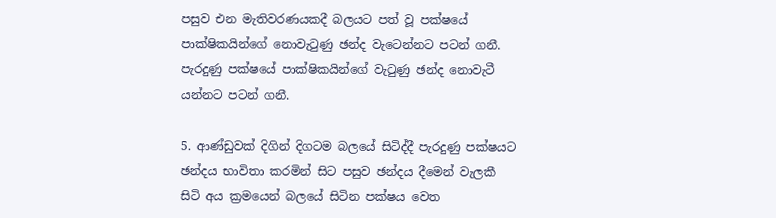පසුව එන මැතිවරණයකදී බලයට පත් වූ පක්ෂයේ පාක්ෂිකයින්ගේ නොවැටුණු ඡන්ද වැටෙන්නට පටන් ගනී. පැරදුණු පක්ෂයේ පාක්ෂිකයින්ගේ වැටුණු ඡන්ද නොවැටී යන්නට පටන් ගනී.

5. ආණ්ඩුවක් දිගින් දිගටම බලයේ සිටිද්දී පැරදුණු පක්ෂයට ඡන්දය භාවිතා කරමින් සිට පසුව ඡන්දය දීමෙන් වැලකී සිටි අය ක්‍රමයෙන් බලයේ සිටින පක්ෂය වෙත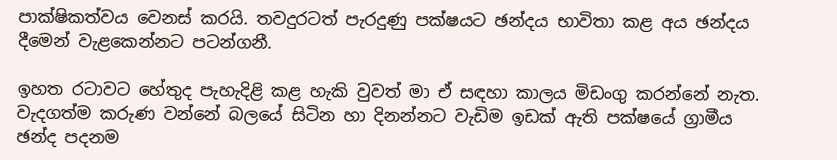පාක්ෂිකත්වය වෙනස් කරයි. තවදුරටත් පැරදුණු පක්ෂයට ඡන්දය භාවිතා කළ අය ඡන්දය දීමෙන් වැළකෙන්නට පටන්ගනී.

ඉහත රටාවට හේතුද පැහැදිළි කළ හැකි වුවත් මා ඒ සඳහා කාලය මිඩංගු කරන්නේ නැත. වැදගත්ම කරුණ වන්නේ බලයේ සිටින හා දිනන්නට වැඩිම ඉඩක් ඇති පක්ෂයේ ග්‍රාමීය ඡන්ද පදනම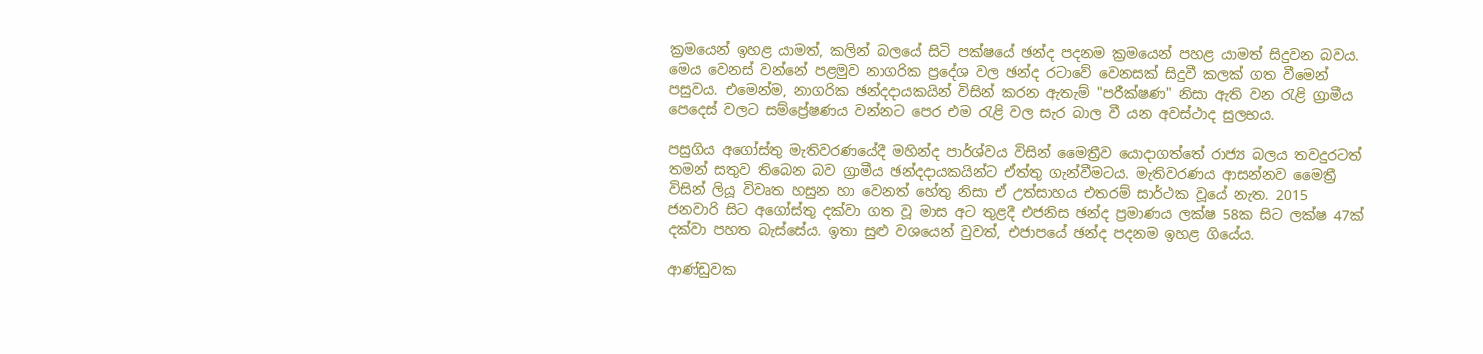ක්‍රමයෙන් ඉහළ යාමත්, කලින් බලයේ සිටි පක්ෂයේ ඡන්ද පදනම ක්‍රමයෙන් පහළ යාමත් සිදුවන බවය. මෙය වෙනස් වන්නේ පළමුව නාගරික ප්‍රදේශ වල ඡන්ද රටාවේ වෙනසක් සිදුවී කලක් ගත වීමෙන් පසුවය. එමෙන්ම, නාගරික ඡන්දදායකයින් විසින් කරන ඇතැම් "පරීක්ෂණ" නිසා ඇති වන රැළි ග්‍රාමීය පෙදෙස් වලට සම්ප්‍රේෂණය වන්නට පෙර එම රැළි වල සැර බාල වී යන අවස්ථාද සුලභය.

පසුගිය අගෝස්තු මැතිවරණයේදී මහින්ද පාර්ශ්වය විසින් මෛත්‍රීව යොදාගත්තේ රාජ්‍ය බලය තවදුරටත් තමන් සතුව තිබෙන බව ග්‍රාමීය ඡන්දදායකයින්ට ඒත්තු ගැන්වීමටය. මැතිවරණය ආසන්නව මෛත්‍රී විසින් ලියූ විවෘත හසුන හා වෙනත් හේතු නිසා ඒ උත්සාහය එතරම් සාර්ථක වූයේ නැත. 2015 ජනවාරි සිට අගෝස්තු දක්වා ගත වූ මාස අට තුළදී එජනිස ඡන්ද ප්‍රමාණය ලක්ෂ 58ක සිට ලක්ෂ 47ක් දක්වා පහත බැස්සේය. ඉතා සුළු වශයෙන් වුවත්, එජාපයේ ඡන්ද පදනම ඉහළ ගියේය.

ආණ්ඩුවක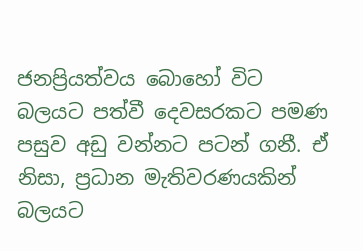ජනප්‍රියත්වය බොහෝ විට බලයට පත්වී දෙවසරකට පමණ පසුව අඩු වන්නට පටන් ගනී. ඒ නිසා, ප්‍රධාන මැතිවරණයකින් බලයට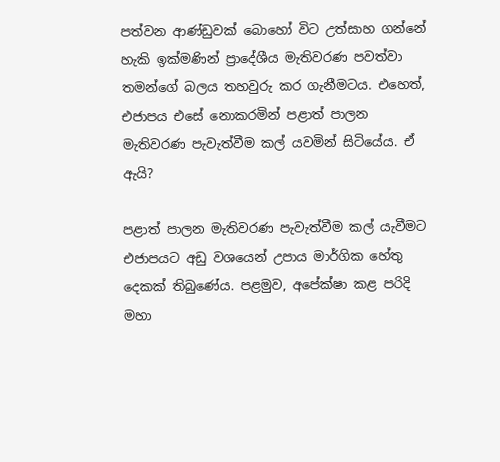පත්වන ආණ්ඩුවක් බොහෝ විට උත්සාහ ගන්නේ හැකි ඉක්මණින් ප්‍රාදේශීය මැතිවරණ පවත්වා තමන්ගේ බලය තහවුරු කර ගැනීමටය. එහෙත්, එජාපය එසේ නොකරමින් පළාත් පාලන මැතිවරණ පැවැත්වීම කල් යවමින් සිටියේය. ඒ ඇයි?

පළාත් පාලන මැතිවරණ පැවැත්වීම කල් යැවීමට එජාපයට අඩු වශයෙන් උපාය මාර්ගික හේතු දෙකක් තිබුණේය. පළමුව, අපේක්ෂා කළ පරිදි මහා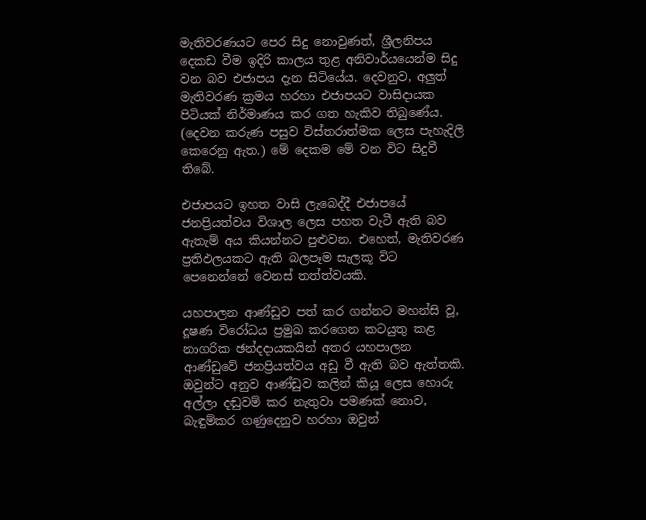මැතිවරණයට පෙර සිදු නොවුණත්, ශ්‍රීලනිපය දෙකඩ වීම ඉදිරි කාලය තුළ අනිවාර්යයෙන්ම සිදු වන බව එජාපය දැන සිටියේය. දෙවනුව, අලුත් මැතිවරණ ක්‍රමය හරහා එජාපයට වාසිදායක පිටියක් නිර්මාණය කර ගත හැකිව තිබුණේය. (දෙවන කරුණ පසුව විස්තරාත්මක ලෙස පැහැදිලි කෙරෙනු ඇත.) මේ දෙකම මේ වන විට සිදුවී තිබේ.

එජාපයට ඉහත වාසි ලැබෙද්දී එජාපයේ ජනප්‍රියත්වය විශාල ලෙස පහත වැටී ඇති බව ඇතැම් අය කියන්නට පුළුවන. එහෙත්, මැතිවරණ ප්‍රතිඵලයකට ඇති බලපෑම සැලකූ විට පෙනෙන්නේ වෙනස් තත්ත්වයකි.

යහපාලන ආණ්ඩුව පත් කර ගන්නට මහන්සි වූ, දූෂණ විරෝධය ප්‍රමුඛ කරගෙන කටයුතු කළ නාගරික ඡන්දදායකයින් අතර යහපාලන ආණ්ඩුවේ ජනප්‍රියත්වය අඩු වී ඇති බව ඇත්තකි. ඔවුන්ට අනුව ආණ්ඩුව කලින් කියූ ලෙස හොරු අල්ලා දඬුවම් කර නැතුවා පමණක් නොව, බැඳුම්කර ගණුදෙනුව හරහා ඔවුන්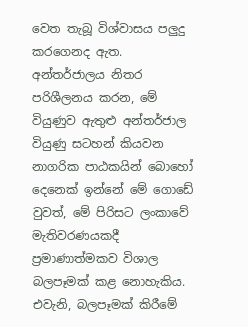වෙත තැබූ විශ්වාසය පලුදු කරගෙනද ඇත. අන්තර්ජාලය නිතර පරිශීලනය කරන, මේ වියුණුව ඇතුළු අන්තර්ජාල වියුණු සටහන් කියවන නාගරික පාඨකයින් බොහෝ දෙනෙක් ඉන්නේ මේ ගොඩේ වුවත්, මේ පිරිසට ලංකාවේ මැතිවරණයකදී ප්‍රමාණාත්මකව විශාල බලපෑමක් කළ නොහැකිය. එවැනි, බලපෑමක් කිරීමේ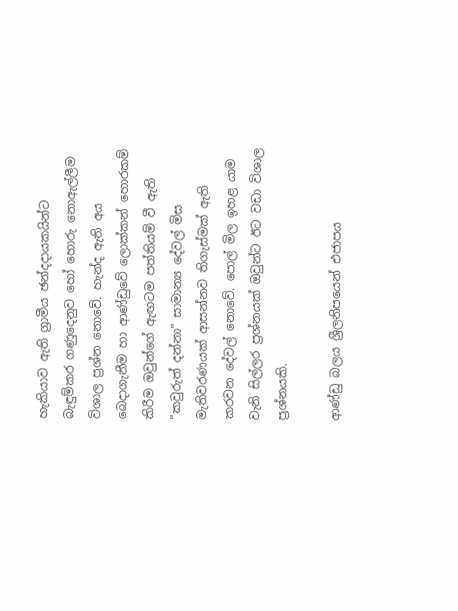හැකියාව ඇති ග්‍රාමීය ඡන්දදායකයින්ට බැඳුම්කර ගණුදෙනුව හෝ හොරු නොඇල්ලීම විශාල ප්‍රශ්න නොවේ. හැන්ද ඇති අය බෙදාගැනීම හා ආණ්ඩුවේ ලොක්කන් හොරකම් කිරීම ඔවුන්ගේ ඇඟටම පත්තියම් වී ඇති "කවුරුත් දන්නා" සාමාන්‍ය දේවල් මිස මැතිවරණයක් ආසන්නව තිගැස්මක් ඇති කරවන දේවල් නොවේ. පොල් මිල ඉහළ යාම වැනි සිල්ලර ප්‍රශ්නයක් ඔවුන්ට ඊට වඩා විශාල ප්‍රශ්නයකි.

ආණ්ඩු බලය ශ්‍රීලනිපයෙන් එජාපය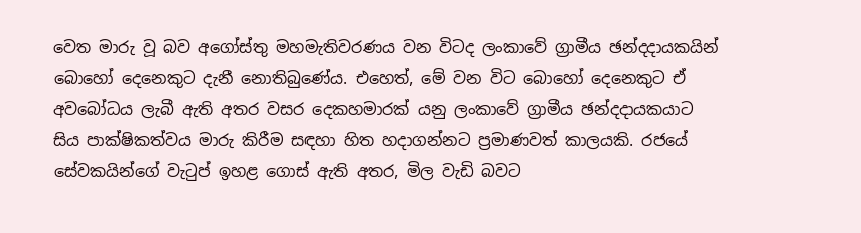වෙත මාරු වූ බව අගෝස්තු මහමැතිවරණය වන විටද ලංකාවේ ග්‍රාමීය ඡන්දදායකයින් බොහෝ දෙනෙකුට දැනී නොතිබුණේය. එහෙත්, මේ වන විට බොහෝ දෙනෙකුට ඒ අවබෝධය ලැබී ඇති අතර වසර දෙකහමාරක් යනු ලංකාවේ ග්‍රාමීය ඡන්දදායකයාට සිය පාක්ෂිකත්වය මාරු කිරීම සඳහා හිත හදාගන්නට ප්‍රමාණවත් කාලයකි. රජයේ සේවකයින්ගේ වැටුප් ඉහළ ගොස් ඇති අතර, මිල වැඩි බවට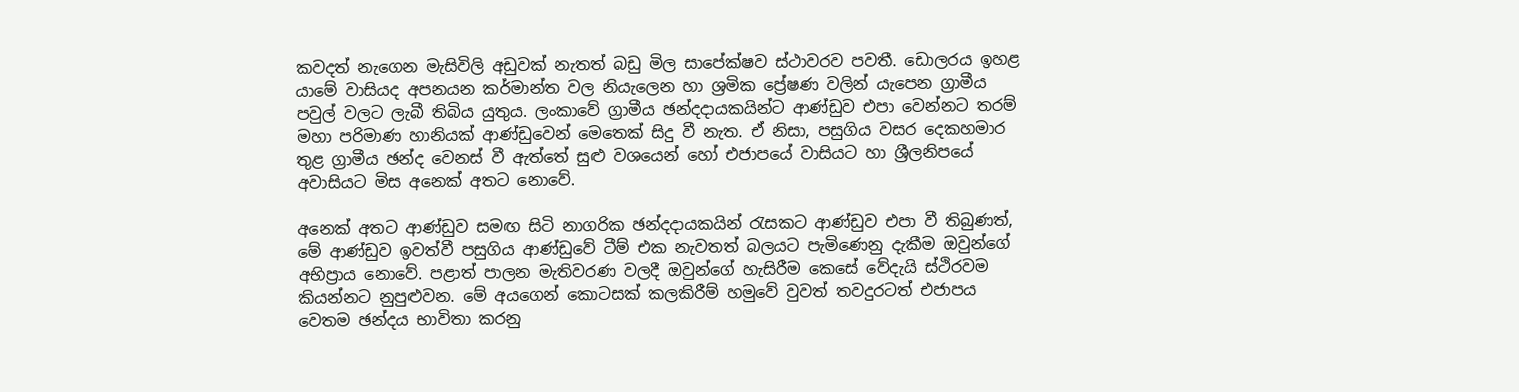කවදත් නැගෙන මැසිවිලි අඩුවක් නැතත් බඩු මිල සාපේක්ෂව ස්ථාවරව පවතී. ඩොලරය ඉහළ යාමේ වාසියද අපනයන කර්මාන්ත වල නියැලෙන හා ශ්‍රමික ප්‍රේෂණ වලින් යැපෙන ග්‍රාමීය පවුල් වලට ලැබී තිබිය යුතුය. ලංකාවේ ග්‍රාමීය ඡන්දදායකයින්ට ආණ්ඩුව එපා වෙන්නට තරම් මහා පරිමාණ හානියක් ආණ්ඩුවෙන් මෙතෙක් සිදු වී නැත. ඒ නිසා, පසුගිය වසර දෙකහමාර තුළ ග්‍රාමීය ඡන්ද වෙනස් වී ඇත්තේ සුළු වශයෙන් හෝ එජාපයේ වාසියට හා ශ්‍රීලනිපයේ අවාසියට මිස අනෙක් අතට නොවේ.

අනෙක් අතට ආණ්ඩුව සමඟ සිටි නාගරික ඡන්දදායකයින් රැසකට ආණ්ඩුව එපා වී තිබුණත්, මේ ආණ්ඩුව ඉවත්වී පසුගිය ආණ්ඩුවේ ටීම් එක නැවතත් බලයට පැමිණෙනු දැකීම ඔවුන්ගේ අභිප්‍රාය නොවේ. පළාත් පාලන මැතිවරණ වලදී ඔවුන්ගේ හැසිරීම කෙසේ වේදැයි ස්ථිරවම කියන්නට නුපුළුවන. මේ අයගෙන් කොටසක් කලකිරීම් හමුවේ වුවත් තවදුරටත් එජාපය වෙතම ඡන්දය භාවිතා කරනු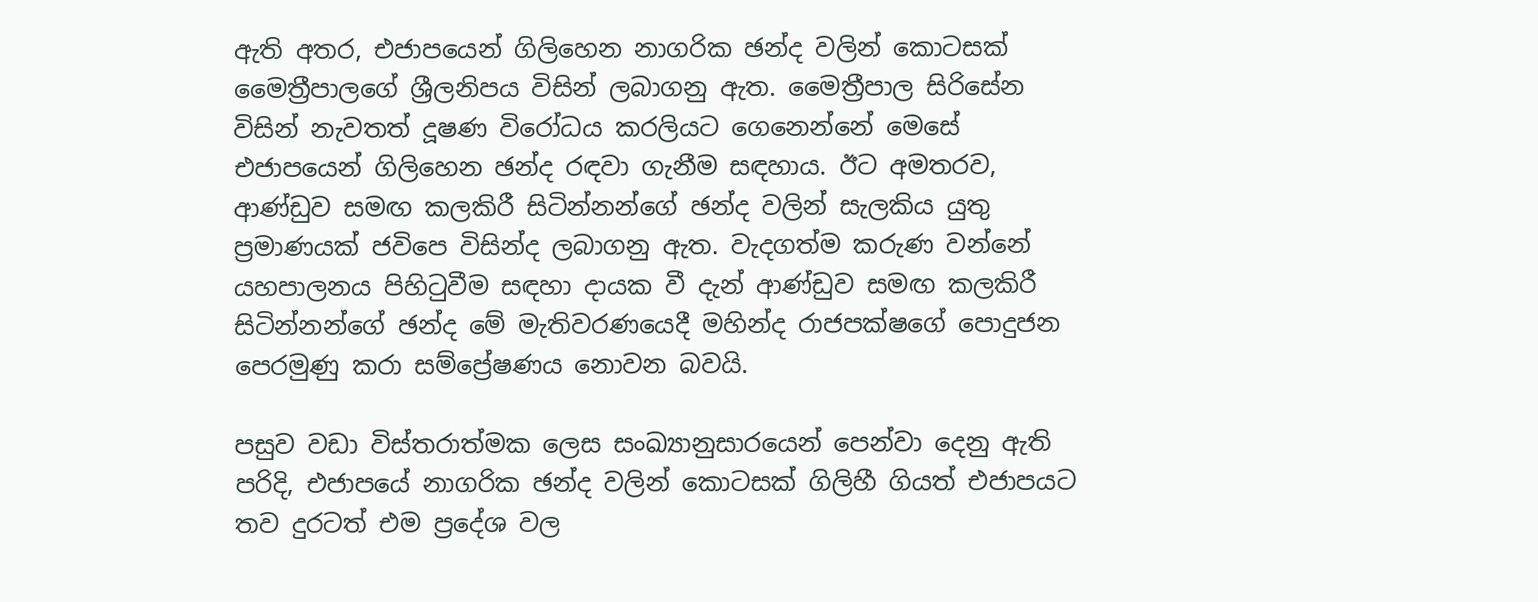ඇති අතර, එජාපයෙන් ගිලිහෙන නාගරික ඡන්ද වලින් කොටසක් මෛත්‍රීපාලගේ ශ්‍රීලනිපය විසින් ලබාගනු ඇත. මෛත්‍රීපාල සිරිසේන විසින් නැවතත් දූෂණ විරෝධය කරලියට ගෙනෙන්නේ මෙසේ එජාපයෙන් ගිලිහෙන ඡන්ද රඳවා ගැනීම සඳහාය. ඊට අමතරව, ආණ්ඩුව සමඟ කලකිරී සිටින්නන්ගේ ඡන්ද වලින් සැලකිය යුතු ප්‍රමාණයක් ජවිපෙ විසින්ද ලබාගනු ඇත. වැදගත්ම කරුණ වන්නේ යහපාලනය පිහිටුවීම සඳහා දායක වී දැන් ආණ්ඩුව සමඟ කලකිරී සිටින්නන්ගේ ඡන්ද මේ මැතිවරණයෙදී මහින්ද රාජපක්ෂගේ පොදුජන පෙරමුණු කරා සම්ප්‍රේෂණය නොවන බවයි.

පසුව වඩා විස්තරාත්මක ලෙස සංඛ්‍යානුසාරයෙන් පෙන්වා දෙනු ඇති පරිදි, එජාපයේ නාගරික ඡන්ද වලින් කොටසක් ගිලිහී ගියත් එජාපයට තව දුරටත් එම ප්‍රදේශ වල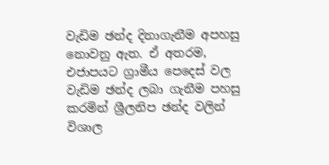වැඩිම ඡන්ද දිනාගැනීම අපහසු නොවනු ඇත. ඒ අතරම, එජාපයට ග්‍රාමීය පෙදෙස් වල වැඩිම ඡන්ද ලබා ගැනීම පහසු කරමින් ශ්‍රීලනිප ඡන්ද වලින් විශාල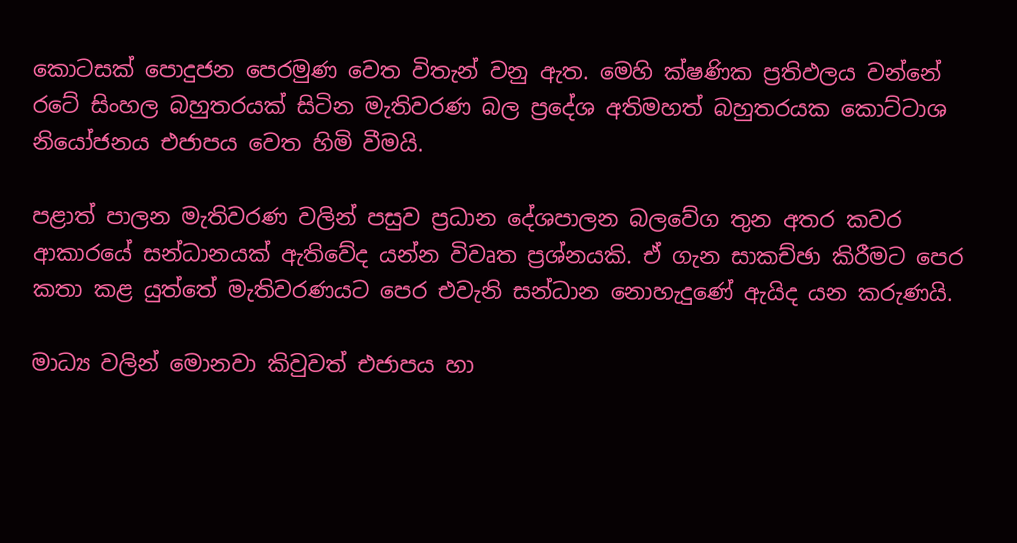කොටසක් පොදුජන පෙරමුණ වෙත විතැන් වනු ඇත. මෙහි ක්ෂණික ප්‍රතිඵලය වන්නේ රටේ සිංහල බහුතරයක් සිටින මැතිවරණ බල ප්‍රදේශ අතිමහත් බහුතරයක කොට්ටාශ නියෝජනය එජාපය වෙත හිමි වීමයි.

පළාත් පාලන මැතිවරණ වලින් පසුව ප්‍රධාන දේශපාලන බලවේග තුන අතර කවර ආකාරයේ සන්ධානයක් ඇතිවේද යන්න විවෘත ප්‍රශ්නයකි. ඒ ගැන සාකච්ඡා කිරීමට පෙර කතා කළ යුත්තේ මැතිවරණයට පෙර එවැනි සන්ධාන නොහැදුණේ ඇයිද යන කරුණයි.

මාධ්‍ය වලින් මොනවා කිවුවත් එජාපය හා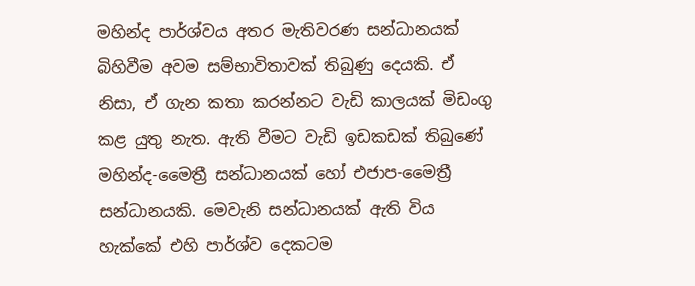මහින්ද පාර්ශ්වය අතර මැතිවරණ සන්ධානයක් බිහිවීම අවම සම්භාවිතාවක් තිබුණු දෙයකි. ඒ නිසා, ඒ ගැන කතා කරන්නට වැඩි කාලයක් මිඩංගු කළ යුතු නැත. ඇති වීමට වැඩි ඉඩකඩක් තිබුණේ මහින්ද-මෛත්‍රී සන්ධානයක් හෝ එජාප-මෛත්‍රී සන්ධානයකි. මෙවැනි සන්ධානයක් ඇති විය හැක්කේ එහි පාර්ශ්ව දෙකටම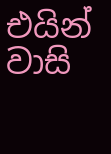එයින් වාසි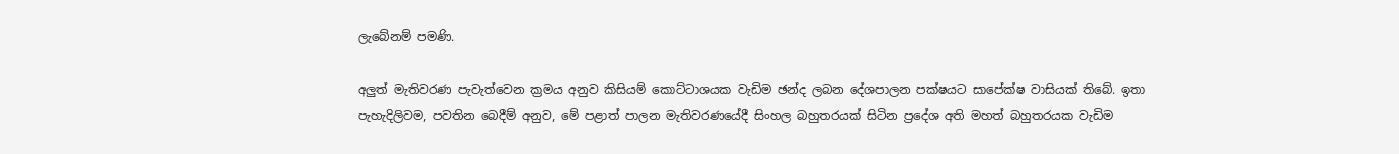ලැබේනම් පමණි.

අලුත් මැතිවරණ පැවැත්වෙන ක්‍රමය අනුව කිසියම් කොට්ටාශයක වැඩිම ඡන්ද ලබන දේශපාලන පක්ෂයට සාපේක්ෂ වාසියක් තිබේ. ඉතා පැහැදිලිවම, පවතින බෙදීම් අනුව, මේ පළාත් පාලන මැතිවරණයේදී සිංහල බහුතරයක් සිටින ප්‍රදේශ අති මහත් බහුතරයක වැඩිම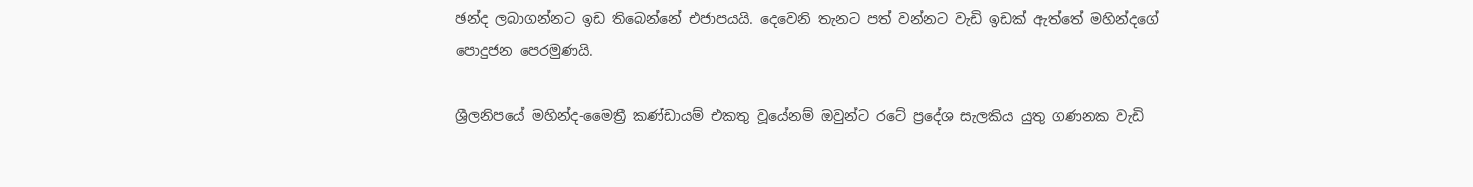ඡන්ද ලබාගන්නට ඉඩ තිබෙන්නේ එජාපයයි. දෙවෙනි තැනට පත් වන්නට වැඩි ඉඩක් ඇත්තේ මහින්දගේ පොදුජන පෙරමුණයි.

ශ්‍රීලනිපයේ මහින්ද-මෛත්‍රී කණ්ඩායම් එකතු වූයේනම් ඔවුන්ට රටේ ප්‍රදේශ සැලකිය යුතු ගණනක වැඩි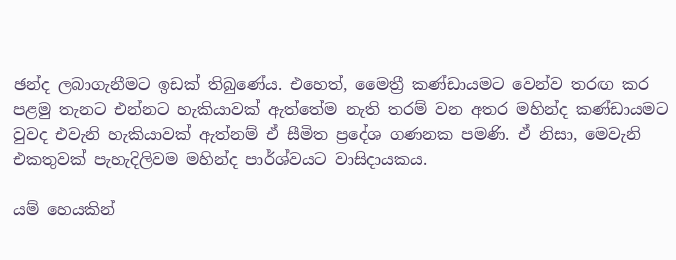ඡන්ද ලබාගැනීමට ඉඩක් තිබුණේය. එහෙත්, මෛත්‍රී කණ්ඩායමට වෙන්ව තරඟ කර පළමු තැනට එන්නට හැකියාවක් ඇත්තේම නැති තරම් වන අතර මහින්ද කණ්ඩායමට වුවද එවැනි හැකියාවක් ඇත්නම් ඒ සීමිත ප්‍රදේශ ගණනක පමණි. ඒ නිසා, මෙවැනි එකතුවක් පැහැදිලිවම මහින්ද පාර්ශ්වයට වාසිදායකය.

යම් හෙයකින්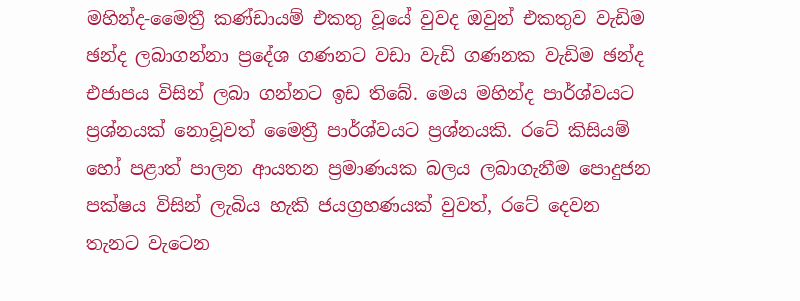මහින්ද-මෛත්‍රී කණ්ඩායම් එකතු වූයේ වුවද ඔවුන් එකතුව වැඩිම ඡන්ද ලබාගන්නා ප්‍රදේශ ගණනට වඩා වැඩි ගණනක වැඩිම ඡන්ද එජාපය විසින් ලබා ගන්නට ඉඩ තිබේ. මෙය මහින්ද පාර්ශ්වයට ප්‍රශ්නයක් නොවූවත් මෛත්‍රී පාර්ශ්වයට ප්‍රශ්නයකි. රටේ කිසියම් හෝ පළාත් පාලන ආයතන ප්‍රමාණයක බලය ලබාගැනීම පොදුජන පක්ෂය විසින් ලැබිය හැකි ජයග්‍රහණයක් වුවත්, රටේ දෙවන තැනට වැටෙන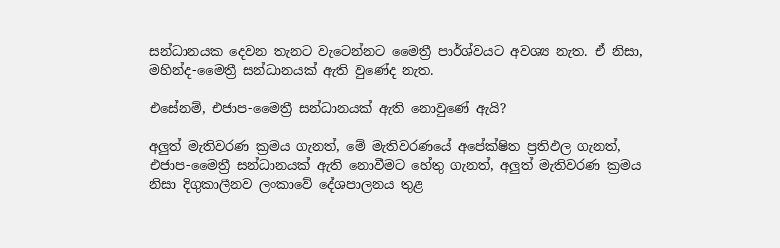සන්ධානයක දෙවන තැනට වැටෙන්නට මෛත්‍රී පාර්ශ්වයට අවශ්‍ය නැත. ඒ නිසා, මහින්ද-මෛත්‍රී සන්ධානයක් ඇති වුණේද නැත.

එසේනම්, එජාප-මෛත්‍රී සන්ධානයක් ඇති නොවුණේ ඇයි?

අලුත් මැතිවරණ ක්‍රමය ගැනත්, මේ මැතිවරණයේ අපේක්ෂිත ප්‍රතිඵල ගැනත්,  එජාප-මෛත්‍රී සන්ධානයක් ඇති නොවීමට හේතු ගැනත්, අලුත් මැතිවරණ ක්‍රමය නිසා දිගුකාලීනව ලංකාවේ දේශපාලනය තුළ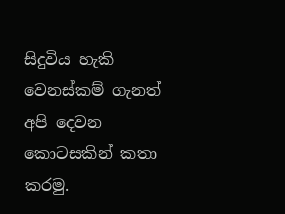සිදුවිය හැකි වෙනස්කම් ගැනත් අපි දෙවන කොටසකින් කතා කරමු.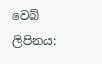වෙබ් ලිපිනය: